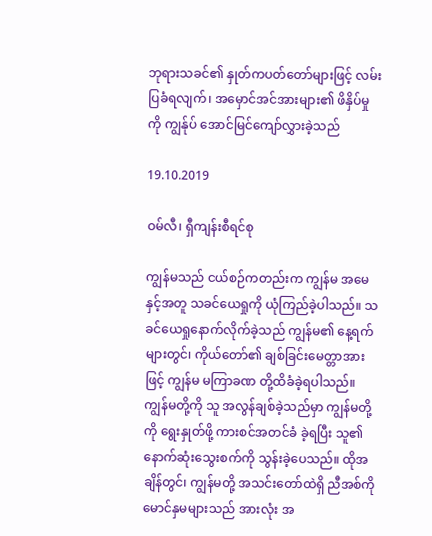ဘုရားသခင်၏ နှုတ်ကပတ်တော်များဖြင့် လမ်းပြခံရလျက်၊ အမှောင်အင်အားများ၏ ဖိနှိပ်မှုကို ကျွန်ုပ် အောင်မြင်ကျော်လွှားခဲ့သည်

19.10.2019

ဝမ်လီ၊ ရှီကျန်းစီရင်စု

ကျွန်မသည် ငယ်စဉ်ကတည်းက ကျွန်မ အမေနှင့်အတူ သခင်ယေရှုကို ယုံကြည်ခဲ့ပါသည်။ သခင်ယေရှုနောက်လိုက်ခဲ့သည် ကျွန်မ၏ နေ့ရက်များတွင်၊ ကိုယ်တော်၏ ချစ်ခြင်းမေတ္တာအားဖြင့် ကျွန်မ မကြာခဏ တို့ထိခံခဲ့ရပါသည်။ ကျွန်မတို့ကို သူ အလွန်ချစ်ခဲ့သည်မှာ ကျွန်မတို့ကို ရွေးနှုတ်ဖို့ ကားစင်အတင်ခံ ခဲ့ရပြီး သူ၏ နောက်ဆုံးသွေးစက်ကို သွန်းခဲ့ပေသည်။ ထိုအချိန်တွင်၊ ကျွန်မတို့ အသင်းတော်ထဲရှိ ညီအစ်ကို မောင်နှမများသည် အားလုံး အ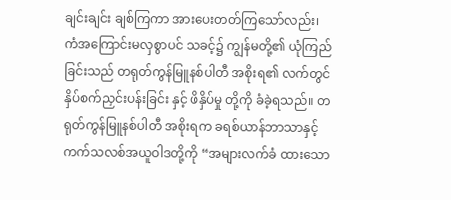ချင်းချင်း ချစ်ကြကာ အားပေးတတ်ကြသော်လည်း၊ ကံအကြောင်းမလှစွာပင် သခင့်၌ ကျွန်မတို့၏ ယုံကြည်ခြင်းသည် တရုတ်ကွန်မြူနစ်ပါတီ အစိုးရ၏ လက်တွင် နှိပ်စက်ညှင်းပန်းခြင်း နှင့် ဖိနှိပ်မှု တို့ကို ခံခဲ့ရသည်။ တရုတ်ကွန်မြူနစ်ပါတီ အစိုးရက ခရစ်ယာန်ဘာသာနှင့် ကက်သလစ်အယူဝါဒတို့ကို “အများလက်ခံ ထားသော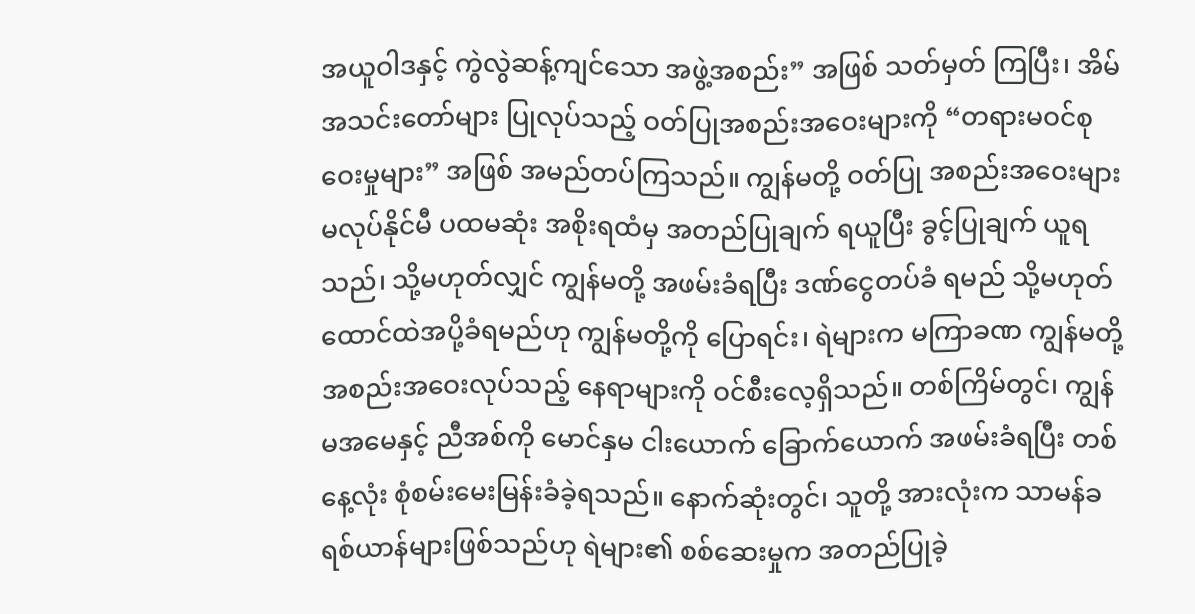အယူဝါဒနှင့် ကွဲလွဲဆန့်ကျင်သော အဖွဲ့အစည်း” အဖြစ် သတ်မှတ် ကြပြီး၊ အိမ်အသင်းတော်များ ပြုလုပ်သည့် ဝတ်ပြုအစည်းအဝေးများကို “တရားမဝင်စုဝေးမှုများ” အဖြစ် အမည်တပ်ကြသည်။ ကျွန်မတို့ ဝတ်ပြု အစည်းအဝေးများ မလုပ်နိုင်မီ ပထမဆုံး အစိုးရထံမှ အတည်ပြုချက် ရယူပြီး ခွင့်ပြုချက် ယူရသည်၊ သို့မဟုတ်လျှင် ကျွန်မတို့ အဖမ်းခံရပြီး ဒဏ်ငွေတပ်ခံ ရမည် သို့မဟုတ် ထောင်ထဲအပို့ခံရမည်ဟု ကျွန်မတို့ကို ပြောရင်း၊ ရဲများက မကြာခဏ ကျွန်မတို့ အစည်းအဝေးလုပ်သည့် နေရာများကို ဝင်စီးလေ့ရှိသည်။ တစ်ကြိမ်တွင်၊ ကျွန်မအမေနှင့် ညီအစ်ကို မောင်နှမ ငါးယောက် ခြောက်ယောက် အဖမ်းခံရပြီး တစ်နေ့လုံး စုံစမ်းမေးမြန်းခံခဲ့ရသည်။ နောက်ဆုံးတွင်၊ သူတို့ အားလုံးက သာမန်ခရစ်ယာန်များဖြစ်သည်ဟု ရဲများ၏ စစ်ဆေးမှုက အတည်ပြုခဲ့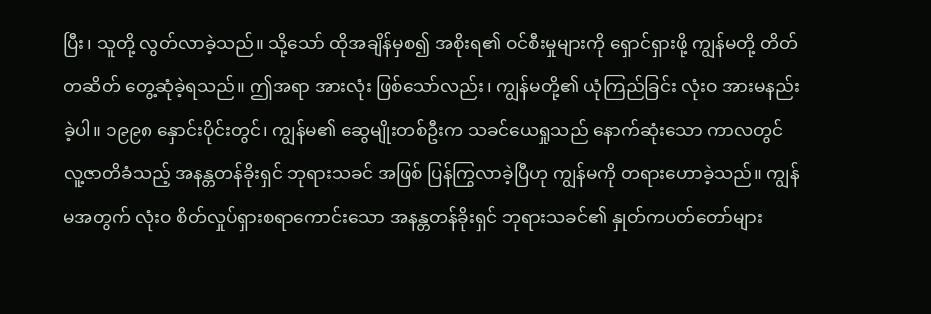ပြီး၊ သူတို့ လွတ်လာခဲ့သည်။ သို့သော် ထိုအချိန်မှစ၍ အစိုးရ၏ ဝင်စီးမှုများကို ရှောင်ရှားဖို့ ကျွန်မတို့ တိတ်တဆိတ် တွေ့ဆုံခဲ့ရသည်။ ဤအရာ အားလုံး ဖြစ်သော်လည်း၊ ကျွန်မတို့၏ ယုံကြည်ခြင်း လုံးဝ အားမနည်းခဲ့ပါ။ ၁၉၉၈ နှောင်းပိုင်းတွင်၊ ကျွန်မ၏ ဆွေမျိုးတစ်ဦးက သခင်ယေရှုသည် နောက်ဆုံးသော ကာလတွင် လူ့ဇာတိခံသည့် အနန္တတန်ခိုးရှင် ဘုရားသခင် အဖြစ် ပြန်ကြွလာခဲ့ပြီဟု ကျွန်မကို တရားဟောခဲ့သည်။ ကျွန်မအတွက် လုံးဝ စိတ်လှုပ်ရှားစရာကောင်းသော အနန္တတန်ခိုးရှင် ဘုရားသခင်၏ နှုတ်ကပတ်တော်များ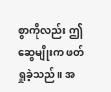စွာကိုလည်း ဤဆွေမျိုးက ဖတ်ရှုခဲ့သည်။ အ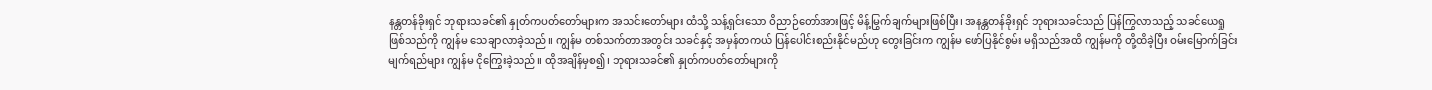နန္တတန်ခိုးရှင် ဘုရားသခင်၏ နှုတ်ကပတ်တော်များက အသင်းတော်များ ထံသို့ သန့်ရှင်းသော ဝိညာဉ်တော်အားဖြင့် မိန့်မြွက်ချက်များဖြစ်ပြီး၊ အနန္တတန်ခိုးရှင် ဘုရားသခင်သည် ပြန်ကြွလာသည့် သခင်ယေရှုဖြစ်သည်ကို ကျွန်မ သေချာလာခဲ့သည်။ ကျွန်မ တစ်သက်တာအတွင်း သခင်နှင့် အမှန်တကယ် ပြန်ပေါင်းစည်းနိုင်မည်ဟု တွေးခြင်းက ကျွန်မ ဖော်ပြနိုင်စွမ်း မရှိသည်အထိ ကျွန်မကို တို့ထိခဲ့ပြီး ဝမ်းမြောက်ခြင်း မျက်ရည်များ ကျွန်မ ငိုကြွေးခဲ့သည်။ ထိုအချိန်မှစ၍၊ ဘုရားသခင်၏ နှုတ်ကပတ်တော်များကို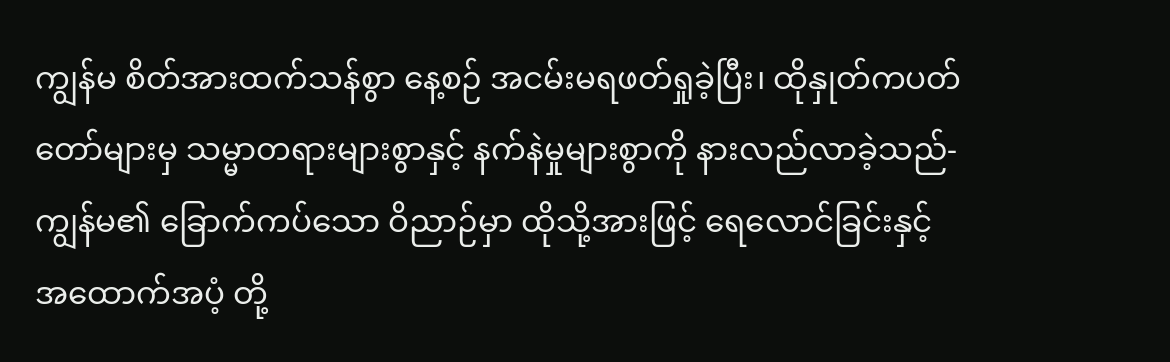ကျွန်မ စိတ်အားထက်သန်စွာ နေ့စဉ် အငမ်းမရဖတ်ရှုခဲ့ပြီး၊ ထိုနှုတ်ကပတ်တော်များမှ သမ္မာတရားများစွာနှင့် နက်နဲမှုများစွာကို နားလည်လာခဲ့သည်- ကျွန်မ၏ ခြောက်ကပ်သော ဝိညာဉ်မှာ ထိုသို့အားဖြင့် ရေလောင်ခြင်းနှင့် အထောက်အပံ့ တို့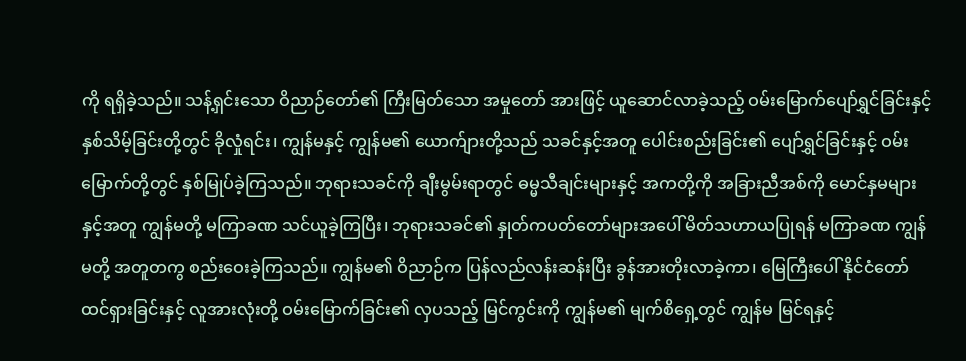ကို ရရှိခဲ့သည်။ သန့်ရှင်းသော ဝိညာဉ်တော်၏ ကြီးမြတ်သော အမှုတော် အားဖြင့် ယူဆောင်လာခဲ့သည့် ဝမ်းမြောက်ပျော်ရွှင်ခြင်းနှင့် နှစ်သိမ့်ခြင်းတို့တွင် ခိုလှုံရင်း၊ ကျွန်မနှင့် ကျွန်မ၏ ယောက်ျားတို့သည် သခင်နှင့်အတူ ပေါင်းစည်းခြင်း၏ ပျော်ရွှင်ခြင်းနှင့် ဝမ်းမြောက်တို့တွင် နှစ်မြုပ်ခဲ့ကြသည်။ ဘုရားသခင်ကို ချီးမွမ်းရာတွင် ဓမ္မသီချင်းများနှင့် အကတို့ကို အခြားညီအစ်ကို မောင်နှမများနှင့်အတူ ကျွန်မတို့ မကြာခဏ သင်ယူခဲ့ကြပြီး၊ ဘုရားသခင်၏ နှုတ်ကပတ်တော်များအပေါ် မိတ်သဟာယပြုရန် မကြာခဏ ကျွန်မတို့ အတူတကွ စည်းဝေးခဲ့ကြသည်။ ကျွန်မ၏ ဝိညာဉ်က ပြန်လည်လန်းဆန်းပြီး ခွန်အားတိုးလာခဲ့ကာ၊ မြေကြီးပေါ် နိုင်ငံတော် ထင်ရှားခြင်းနှင့် လူအားလုံးတို့ ဝမ်းမြောက်ခြင်း၏ လှပသည့် မြင်ကွင်းကို ကျွန်မ၏ မျက်စိရှေ့တွင် ကျွန်မ မြင်ရနှင့်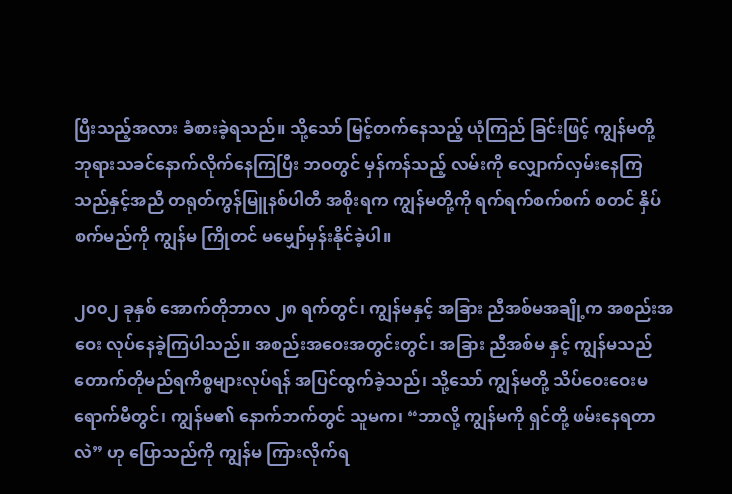ပြီးသည့်အလား ခံစားခဲ့ရသည်။ သို့သော် မြင့်တက်နေသည့် ယုံကြည် ခြင်းဖြင့် ကျွန်မတို့ ဘုရားသခင်နောက်လိုက်နေကြပြီး ဘဝတွင် မှန်ကန်သည့် လမ်းကို လျှောက်လှမ်းနေကြသည်နှင့်အညီ တရုတ်ကွန်မြူနစ်ပါတီ အစိုးရက ကျွန်မတို့ကို ရက်ရက်စက်စက် စတင် နှိပ်စက်မည်ကို ကျွန်မ ကြိုတင် မမျှော်မှန်းနိုင်ခဲ့ပါ။

၂၀၀၂ ခုနှစ် အောက်တိုဘာလ ၂၈ ရက်တွင်၊ ကျွန်မနှင့် အခြား ညီအစ်မအချို့က အစည်းအဝေး လုပ်နေခဲ့ကြပါသည်။ အစည်းအဝေးအတွင်းတွင်၊ အခြား ညီအစ်မ နှင့် ကျွန်မသည် တောက်တိုမည်ရကိစ္စများလုပ်ရန် အပြင်ထွက်ခဲ့သည်၊ သို့သော် ကျွန်မတို့ သိပ်ဝေးဝေးမရောက်မီတွင်၊ ကျွန်မ၏ နောက်ဘက်တွင် သူမက၊ “ဘာလို့ ကျွန်မကို ရှင်တို့ ဖမ်းနေရတာလဲ” ဟု ပြောသည်ကို ကျွန်မ ကြားလိုက်ရ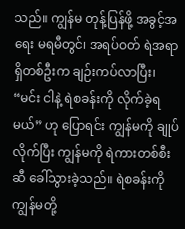သည်။ ကျွန်မ တုန့်ပြန်ဖို့ အခွင့်အရေး မရမီတွင်၊ အရပ်ဝတ် ရဲအရာရှိတစ်ဦးက ချဉ်းကပ်လာပြီး၊ “မင်း ငါနဲ့ ရဲစခန်းကို လိုက်ခဲ့ရမယ်” ဟု ပြောရင်း ကျွန်မကို ချုပ်လိုက်ပြီး ကျွန်မကို ရဲကားတစ်စီးဆီ ခေါ်သွားခဲ့သည်။ ရဲစခန်းကို ကျွန်မတို့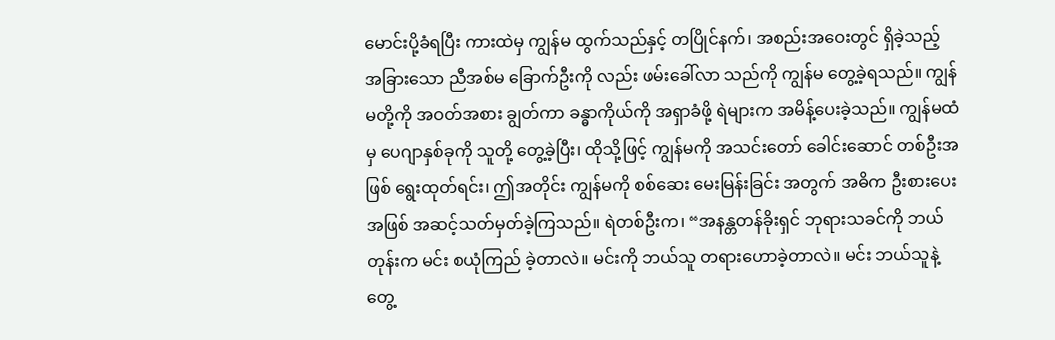မောင်းပို့ခံရပြီး ကားထဲမှ ကျွန်မ ထွက်သည်နှင့် တပြိုင်နက်၊ အစည်းအဝေးတွင် ရှိခဲ့သည့် အခြားသော ညီအစ်မ ခြောက်ဦးကို လည်း ဖမ်းခေါ်လာ သည်ကို ကျွန်မ တွေ့ခဲ့ရသည်။ ကျွန်မတို့ကို အဝတ်အစား ချွတ်ကာ ခန္ဓာကိုယ်ကို အရှာခံဖို့ ရဲများက အမိန့်ပေးခဲ့သည်။ ကျွန်မထံမှ ပေဂျာနှစ်ခုကို သူတို့ တွေ့ခဲ့ပြီး၊ ထိုသို့ဖြင့် ကျွန်မကို အသင်းတော် ခေါင်းဆောင် တစ်ဦးအဖြစ် ရွေးထုတ်ရင်း၊ ဤအတိုင်း ကျွန်မကို စစ်ဆေး မေးမြန်းခြင်း အတွက် အဓိက ဦးစားပေးအဖြစ် အဆင့်သတ်မှတ်ခဲ့ကြသည်။ ရဲတစ်ဦးက၊ “အနန္တတန်ခိုးရှင် ဘုရားသခင်ကို ဘယ်တုန်းက မင်း စယုံကြည် ခဲ့တာလဲ။ မင်းကို ဘယ်သူ တရားဟောခဲ့တာလဲ။ မင်း ဘယ်သူနဲ့ တွေ့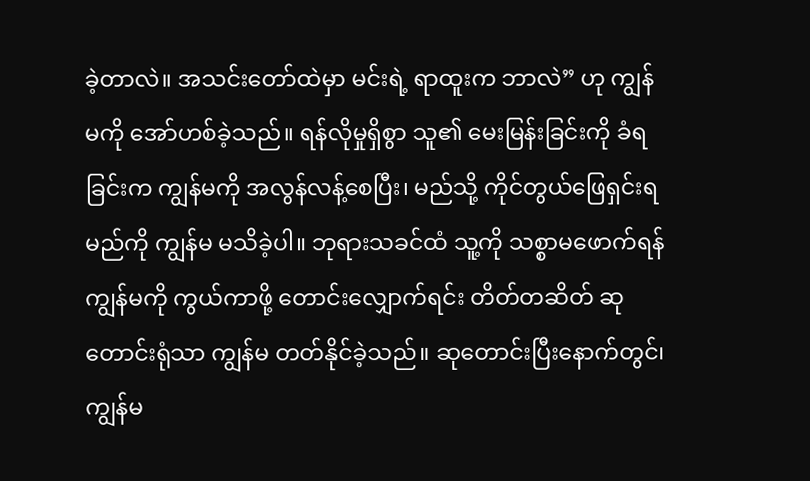ခဲ့တာလဲ။ အသင်းတော်ထဲမှာ မင်းရဲ့ ရာထူးက ဘာလဲ” ဟု ကျွန်မကို အော်ဟစ်ခဲ့သည်။ ရန်လိုမှုရှိစွာ သူ၏ မေးမြန်းခြင်းကို ခံရခြင်းက ကျွန်မကို အလွန်လန့်စေပြီး၊ မည်သို့ ကိုင်တွယ်ဖြေရှင်းရမည်ကို ကျွန်မ မသိခဲ့ပါ။ ဘုရားသခင်ထံ သူ့ကို သစ္စာမဖောက်ရန် ကျွန်မကို ကွယ်ကာဖို့ တောင်းလျှောက်ရင်း တိတ်တဆိတ် ဆုတောင်းရုံသာ ကျွန်မ တတ်နိုင်ခဲ့သည်။ ဆုတောင်းပြီးနောက်တွင်၊ ကျွန်မ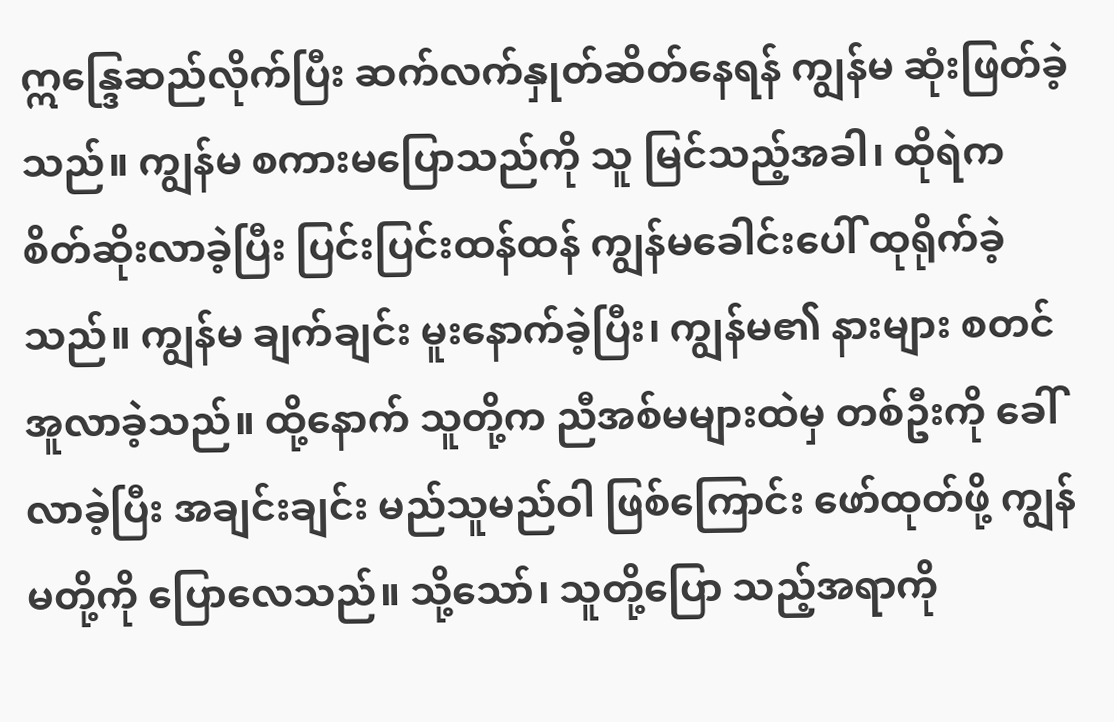ဣန္ဒြေဆည်လိုက်ပြီး ဆက်လက်နှုတ်ဆိတ်နေရန် ကျွန်မ ဆုံးဖြတ်ခဲ့သည်။ ကျွန်မ စကားမပြောသည်ကို သူ မြင်သည့်အခါ၊ ထိုရဲက စိတ်ဆိုးလာခဲ့ပြီး ပြင်းပြင်းထန်ထန် ကျွန်မခေါင်းပေါ် ထုရိုက်ခဲ့သည်။ ကျွန်မ ချက်ချင်း မူးနောက်ခဲ့ပြီး၊ ကျွန်မ၏ နားများ စတင် အူလာခဲ့သည်။ ထို့နောက် သူတို့က ညီအစ်မများထဲမှ တစ်ဦးကို ခေါ်လာခဲ့ပြီး အချင်းချင်း မည်သူမည်ဝါ ဖြစ်ကြောင်း ဖော်ထုတ်ဖို့ ကျွန်မတို့ကို ပြောလေသည်။ သို့သော်၊ သူတို့ပြော သည့်အရာကို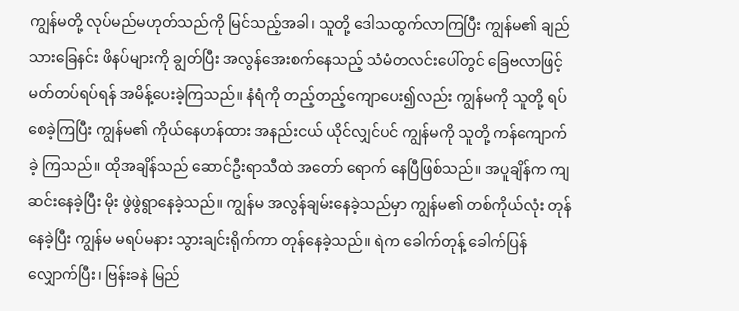ကျွန်မတို့ လုပ်မည်မဟုတ်သည်ကို မြင်သည့်အခါ၊ သူတို့ ဒေါသထွက်လာကြပြီး ကျွန်မ၏ ချည်သားခြေနင်း ဖိနပ်များကို ချွတ်ပြီး အလွန်အေးစက်နေသည့် သံမံတလင်းပေါ်တွင် ခြေဗလာဖြင့် မတ်တပ်ရပ်ရန် အမိန့်ပေးခဲ့ကြသည်။ နံရံကို တည့်တည့်ကျောပေး၍လည်း ကျွန်မကို သူတို့ ရပ်စေခဲ့ကြပြီး ကျွန်မ၏ ကိုယ်နေဟန်ထား အနည်းငယ် ယိုင်လျှင်ပင် ကျွန်မကို သူတို့ ကန်ကျောက်ခဲ့ ကြသည်။ ထိုအချိန်သည် ဆောင်ဦးရာသီထဲ အတော် ရောက် နေပြီဖြစ်သည်။ အပူချိန်က ကျဆင်းနေခဲ့ပြီး မိုး ဖွဲဖွဲရွာနေခဲ့သည်။ ကျွန်မ အလွန်ချမ်းနေခဲ့သည်မှာ ကျွန်မ၏ တစ်ကိုယ်လုံး တုန်နေခဲ့ပြီး ကျွန်မ မရပ်မနား သွားချင်းရိုက်ကာ တုန်နေခဲ့သည်။ ရဲက ခေါက်တုန့် ခေါက်ပြန် လျှောက်ပြီး၊ ဗြန်းခနဲ မြည်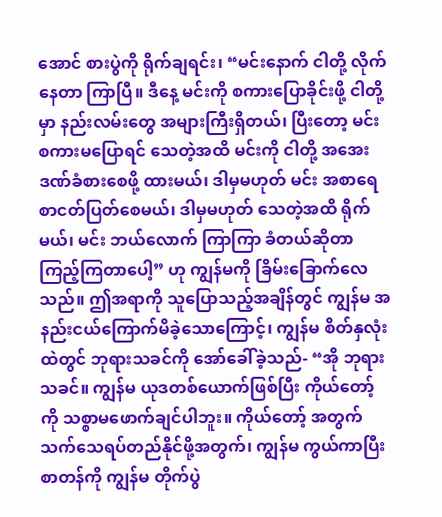အောင် စားပွဲကို ရိုက်ချရင်း၊ “မင်းနောက် ငါတို့ လိုက်နေတာ ကြာပြီ။ ဒီနေ့ မင်းကို စကားပြောခိုင်းဖို့ ငါတို့မှာ နည်းလမ်းတွေ အများကြီးရှိတယ်၊ ပြီးတော့ မင်း စကားမပြောရင် သေတဲ့အထိ မင်းကို ငါတို့ အအေးဒဏ်ခံစားစေဖို့ ထားမယ်၊ ဒါမှမဟုတ် မင်း အစာရေစာငတ်ပြတ်စေမယ်၊ ဒါမှမဟုတ် သေတဲ့အထိ ရိုက်မယ်၊ မင်း ဘယ်လောက် ကြာကြာ ခံတယ်ဆိုတာ ကြည့်ကြတာပေါ့” ဟု ကျွန်မကို ခြိမ်းခြောက်လေသည်။ ဤအရာကို သူပြောသည့်အချိန်တွင် ကျွန်မ အနည်းငယ်ကြောက်မိခဲ့သောကြောင့်၊ ကျွန်မ စိတ်နှလုံးထဲတွင် ဘုရားသခင်ကို အော်ခေါ်ခဲ့သည်- “အို ဘုရားသခင်။ ကျွန်မ ယုဒတစ်ယောက်ဖြစ်ပြီး ကိုယ်တော့်ကို သစ္စာမဖောက်ချင်ပါဘူး။ ကိုယ်တော့် အတွက် သက်သေရပ်တည်နိုင်ဖို့အတွက်၊ ကျွန်မ ကွယ်ကာပြီး စာတန်ကို ကျွန်မ တိုက်ပွဲ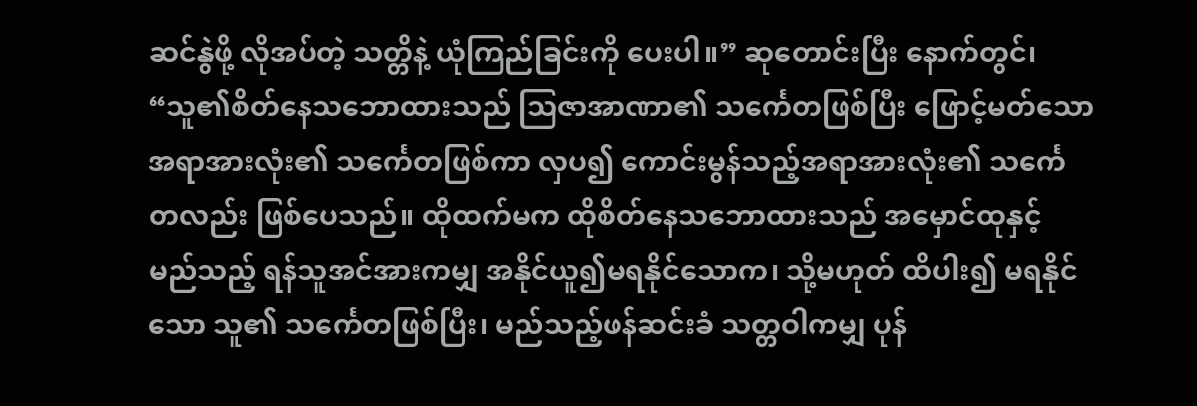ဆင်နွဲဖို့ လိုအပ်တဲ့ သတ္တိနဲ့ ယုံကြည်ခြင်းကို ပေးပါ။” ဆုတောင်းပြီး နောက်တွင်၊ “သူ၏စိတ်နေသဘောထားသည် သြဇာအာဏာ၏ သင်္ကေတဖြစ်ပြီး ဖြောင့်မတ်သောအရာအားလုံး၏ သင်္ကေတဖြစ်ကာ လှပ၍ ကောင်းမွန်သည့်အရာအားလုံး၏ သင်္ကေတလည်း ဖြစ်ပေသည်။ ထိုထက်မက ထိုစိတ်နေသဘောထားသည် အမှောင်ထုနှင့် မည်သည့် ရန်သူအင်အားကမျှ အနိုင်ယူ၍မရနိုင်သောက၊ သို့မဟုတ် ထိပါး၍ မရနိုင်သော သူ၏ သင်္ကေတဖြစ်ပြီး၊ မည်သည့်ဖန်ဆင်းခံ သတ္တဝါကမျှ ပုန်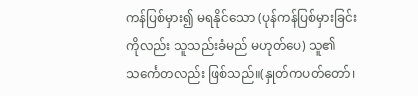ကန်ပြစ်မှား၍ မရနိုင်သော (ပုန်ကန်ပြစ်မှားခြင်းကိုလည်း သူသည်းခံမည် မဟုတ်ပေ) သူ၏ သင်္ကေတလည်း ဖြစ်သည်။(နှုတ်ကပတ်တော်၊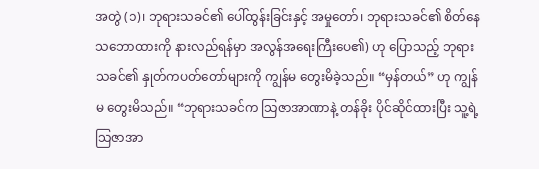အတွဲ (၁)၊ ဘုရားသခင်၏ ပေါ်ထွန်းခြင်းနှင့် အမှုတော်၊ ဘုရားသခင်၏ စိတ်နေသဘောထားကို နားလည်ရန်မှာ အလွန်အရေးကြီးပေ၏) ဟု ပြောသည့် ဘုရားသခင်၏ နှုတ်ကပတ်တော်များကို ကျွန်မ တွေးမိခဲ့သည်။ “မှန်တယ်” ဟု ကျွန်မ တွေးမိသည်။ “ဘုရားသခင်က သြဇာအာဏာနဲ့ တန်ခိုး ပိုင်ဆိုင်ထားပြီး သူ့ရဲ့ သြဇာအာ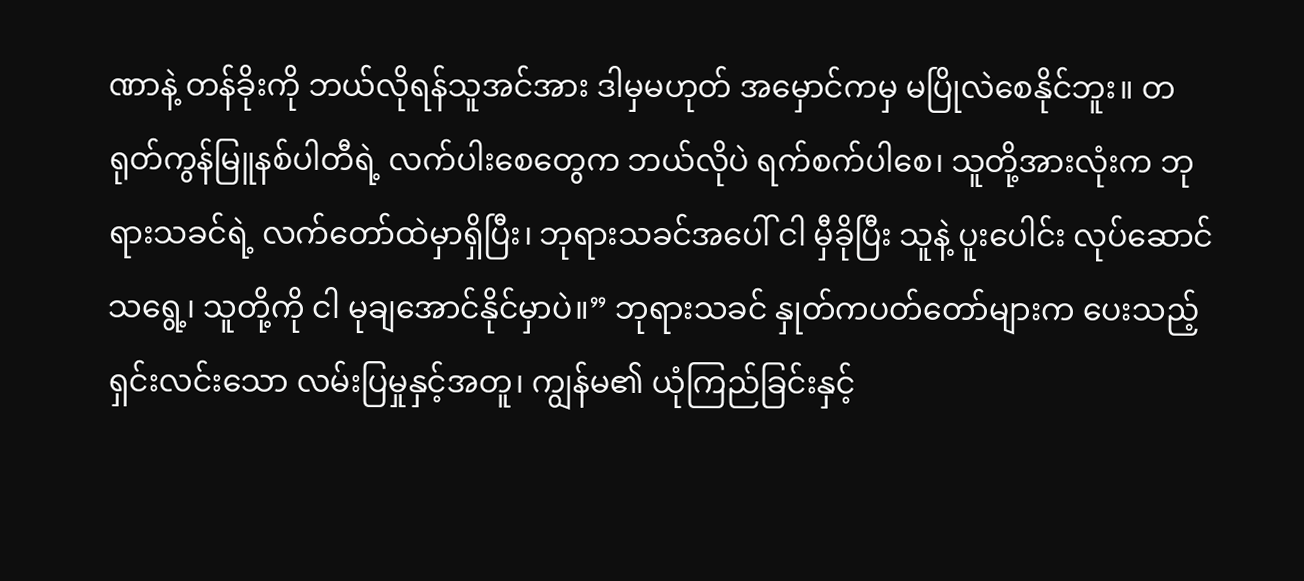ဏာနဲ့ တန်ခိုးကို ဘယ်လိုရန်သူအင်အား ဒါမှမဟုတ် အမှောင်ကမှ မပြိုလဲစေနိုင်ဘူး။ တရုတ်ကွန်မြူနစ်ပါတီရဲ့ လက်ပါးစေတွေက ဘယ်လိုပဲ ရက်စက်ပါစေ၊ သူတို့အားလုံးက ဘုရားသခင်ရဲ့ လက်တော်ထဲမှာရှိပြီး၊ ဘုရားသခင်အပေါ် ငါ မှီခိုပြီး သူနဲ့ ပူးပေါင်း လုပ်ဆောင်သရွေ့၊ သူတို့ကို ငါ မုချအောင်နိုင်မှာပဲ။” ဘုရားသခင် နှုတ်ကပတ်တော်များက ပေးသည့် ရှင်းလင်းသော လမ်းပြမှုနှင့်အတူ၊ ကျွန်မ၏ ယုံကြည်ခြင်းနှင့်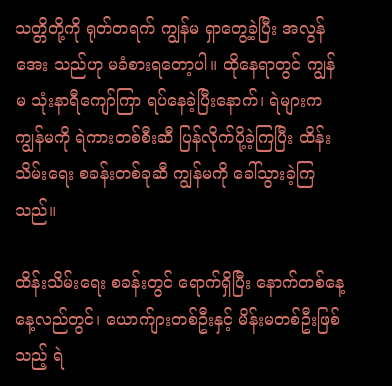သတ္တိတို့ကို ရုတ်တရက် ကျွန်မ ရှာတွေ့ခဲ့ပြီး အလွန်အေး သည်ဟု မခံစားရတော့ပါ။ ထိုနေရာတွင် ကျွန်မ သုံးနာရီကျော်ကြာ ရပ်နေခဲ့ပြီးနောက်၊ ရဲများက ကျွန်မကို ရဲကားတစ်စီးဆီ ပြန်လိုက်ပို့ခဲ့ကြပြီး ထိန်းသိမ်းရေး စခန်းတစ်ခုဆီ ကျွန်မကို ခေါ်သွားခဲ့ကြသည်။

ထိန်းသိမ်းရေး စခန်းတွင် ရောက်ရှိပြီး နောက်တစ်နေ့ နေ့လည်တွင်၊ ယောက်ျားတစ်ဦးနှင့် မိန်းမတစ်ဦးဖြစ်သည့် ရဲ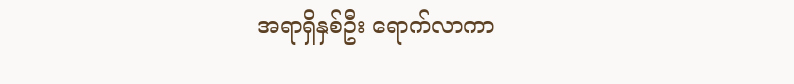အရာရှိနှစ်ဦး ရောက်လာကာ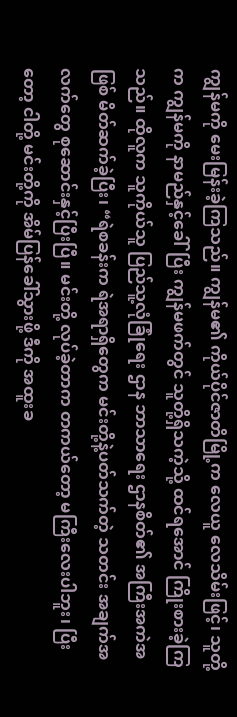ကျွန်မကို မေးမြန်းခဲ့ကြသည်။ ကျွန်မ၏ ကိုယ်ပိုင်ဇာတိမြို့က လေယူ လေသိမ်းဖြင့်၊ သူတို့က ကျွန်မကို နာမည်နှင့်ခေါ်ပြီး ကျွန်မဖက်တွင် သူတို့ရှိသကဲ့သို့ ထင်ရအောင် ကြိုးစားခဲ့ကြသည်။ ထိုလူက သူကိုယ်သူ ပြည်သူ့လုံခြုံရေး ဌာန ဘာသာရေး ဌာနစိတ်၏ အကြီးအကဲအဖြစ် မိတ်ဆက်ခဲ့ပြီး၊ “ရဲစခန်းက ရဲအရာရှိတွေက မင်းတို့နဲ့ပတ်သက်တဲ့ သတင်း အချက်အလက်တွေ စုဆောင်းနှင့်ပြီးပြီ။ မင်းတို့ လုပ်ခဲ့တာက တကယ်တော့ မကြီးလေးပါဘူး၊ ပြီးတော့ ငါတို့ မင်းတို့ကို အိမ်ပြန်ခေါ်သွားဖို့ ဒီကို အထူးခ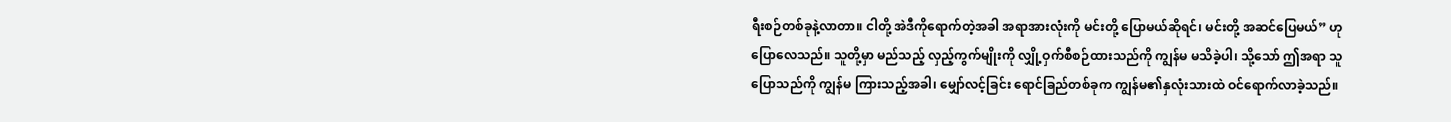ရီးစဉ်တစ်ခုနဲ့လာတာ။ ငါတို့ အဲဒီကိုရောက်တဲ့အခါ အရာအားလုံးကို မင်းတို့ ပြောမယ်ဆိုရင်၊ မင်းတို့ အဆင်ပြေမယ်” ဟု ပြောလေသည်။ သူတို့မှာ မည်သည့် လှည့်ကွက်မျိုးကို လျှို့ဝှက်စီစဉ်ထားသည်ကို ကျွန်မ မသိခဲ့ပါ၊ သို့သော် ဤအရာ သူပြောသည်ကို ကျွန်မ ကြားသည့်အခါ၊ မျှော်လင့်ခြင်း ရောင်ခြည်တစ်ခုက ကျွန်မ၏နှလုံးသားထဲ ဝင်ရောက်လာခဲ့သည်။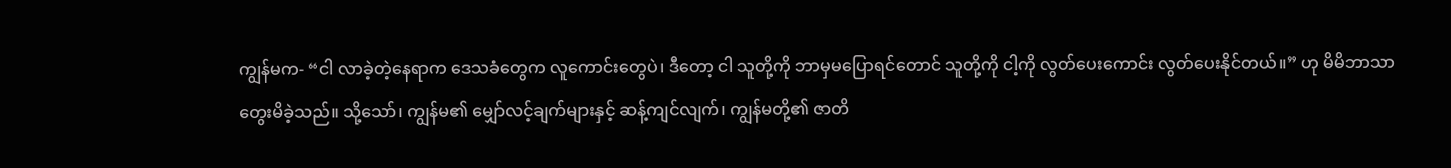ကျွန်မက- “ငါ လာခဲ့တဲ့နေရာက ဒေသခံတွေက လူကောင်းတွေပဲ၊ ဒီတော့ ငါ သူတို့ကို ဘာမှမပြောရင်တောင် သူတို့ကို ငါ့ကို လွတ်ပေးကောင်း လွတ်ပေးနိုင်တယ်။” ဟု မိမိဘာသာ တွေးမိခဲ့သည်။ သို့သော်၊ ကျွန်မ၏ မျှော်လင့်ချက်များနှင့် ဆန့်ကျင်လျက်၊ ကျွန်မတို့၏ ဇာတိ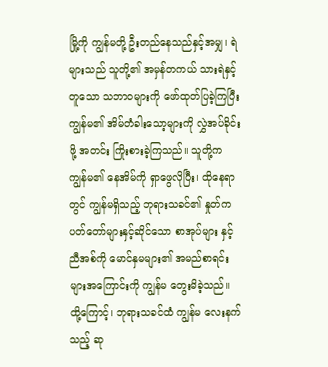မြို့ကို ကျွန်မတို့ ဦးတည်နေသည်နှင့်အမျှ၊ ရဲများသည် သူတို့၏ အမှန်တကယ် သားရဲနှင့်တူသော သဘာဝများကို ဖော်ထုတ်ပြခဲ့ကြပြီး ကျွန်မ၏ အိမ်တံခါးသော့များကို လွှဲအပ်ခိုင်းဖို့ အတင်း ကြိုးစားခဲ့ကြသည်။ သူတို့က ကျွန်မ၏ နေအိမ်ကို ရှာဖွေလိုပြီး၊ ထိုနေရာတွင် ကျွန်မရှိသည့် ဘုရားသခင်၏ နှုတ်ကပတ်တော်များနှင့်ဆိုင်သော စာအုပ်များ နှင့် ညီအစ်ကို မောင်နှမများ၏ အမည်စာရင်းများအကြောင်းကို ကျွန်မ တွေးမိခဲ့သည်။ ထို့ကြောင့်၊ ဘုရားသခင်ထံ ကျွန်မ လေးနက်သည့် ဆု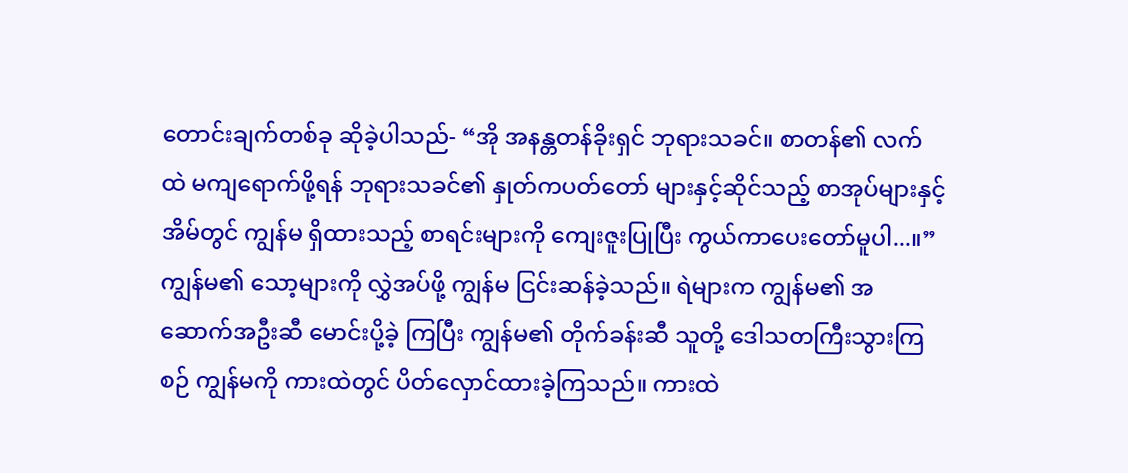တောင်းချက်တစ်ခု ဆိုခဲ့ပါသည်- “အို အနန္တတန်ခိုးရှင် ဘုရားသခင်။ စာတန်၏ လက်ထဲ မကျရောက်ဖို့ရန် ဘုရားသခင်၏ နှုတ်ကပတ်တော် များနှင့်ဆိုင်သည့် စာအုပ်များနှင့် အိမ်တွင် ကျွန်မ ရှိထားသည့် စာရင်းများကို ကျေးဇူးပြုပြီး ကွယ်ကာပေးတော်မူပါ...။” ကျွန်မ၏ သော့များကို လွှဲအပ်ဖို့ ကျွန်မ ငြင်းဆန်ခဲ့သည်။ ရဲများက ကျွန်မ၏ အဆောက်အဦးဆီ မောင်းပို့ခဲ့ ကြပြီး ကျွန်မ၏ တိုက်ခန်းဆီ သူတို့ ဒေါသတကြီးသွားကြစဉ် ကျွန်မကို ကားထဲတွင် ပိတ်လှောင်ထားခဲ့ကြသည်။ ကားထဲ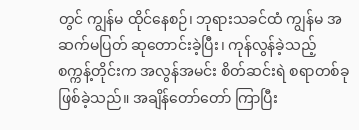တွင် ကျွန်မ ထိုင်နေစဉ်၊ ဘုရားသခင်ထံ ကျွန်မ အဆက်မပြတ် ဆုတောင်းခဲ့ပြီး၊ ကုန်လွန်ခဲ့သည့် စက္ကန့်တိုင်းက အလွန်အမင်း စိတ်ဆင်းရဲ စရာတစ်ခု ဖြစ်ခဲ့သည်။ အချိန်တော်တော် ကြာပြီး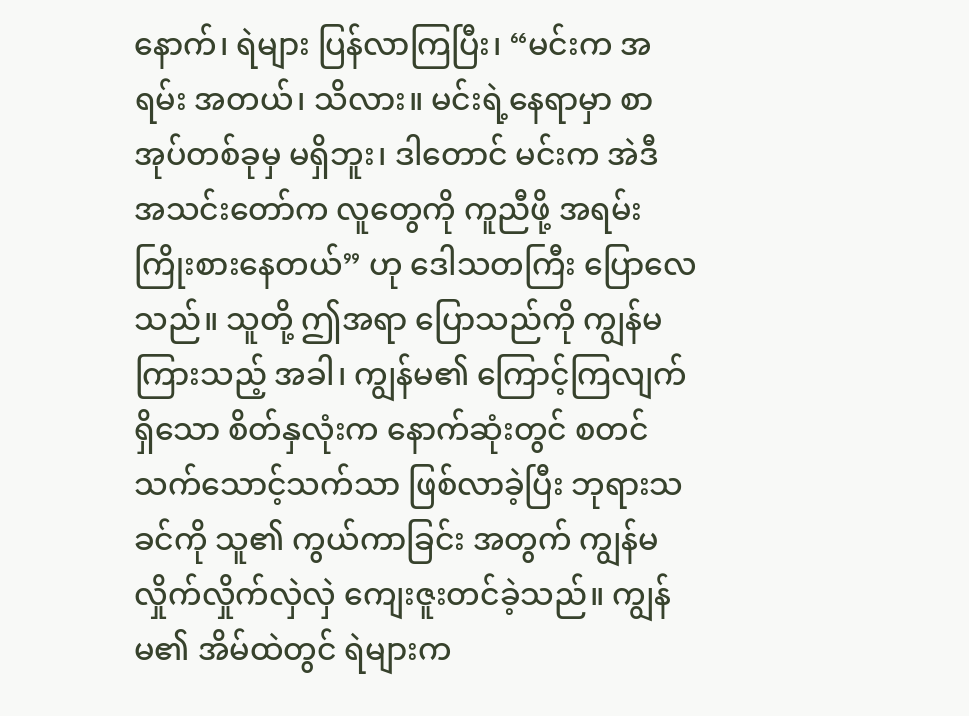နောက်၊ ရဲများ ပြန်လာကြပြီး၊ “မင်းက အရမ်း အတယ်၊ သိလား။ မင်းရဲ့နေရာမှာ စာအုပ်တစ်ခုမှ မရှိဘူး၊ ဒါတောင် မင်းက အဲဒီ အသင်းတော်က လူတွေကို ကူညီဖို့ အရမ်းကြိုးစားနေတယ်” ဟု ဒေါသတကြီး ပြောလေသည်။ သူတို့ ဤအရာ ပြောသည်ကို ကျွန်မ ကြားသည့် အခါ၊ ကျွန်မ၏ ကြောင့်ကြလျက်ရှိသော စိတ်နှလုံးက နောက်ဆုံးတွင် စတင် သက်သောင့်သက်သာ ဖြစ်လာခဲ့ပြီး ဘုရားသခင်ကို သူ၏ ကွယ်ကာခြင်း အတွက် ကျွန်မ လှိုက်လှိုက်လှဲလှဲ ကျေးဇူးတင်ခဲ့သည်။ ကျွန်မ၏ အိမ်ထဲတွင် ရဲများက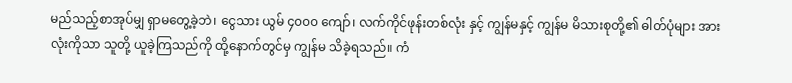မည်သည့်စာအုပ်မျှ ရှာမတွေ့ခဲ့ဘဲ၊ ငွေသား ယွမ် ၄၀၀၀ ကျော်၊ လက်ကိုင်ဖုန်းတစ်လုံး နှင့် ကျွန်မနှင့် ကျွန်မ မိသားစုတို့၏ ဓါတ်ပုံများ အားလုံးကိုသာ သူတို့ ယူခဲ့ကြသည်ကို ထို့နောက်တွင်မှ ကျွန်မ သိခဲ့ရသည်။ ကံ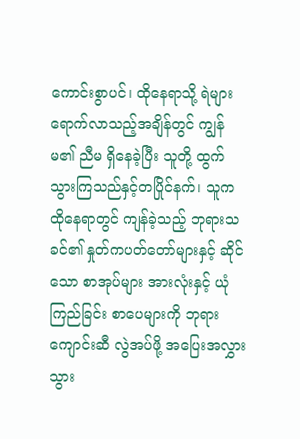ကောင်းစွာပင်၊ ထိုနေရာသို့ ရဲများရောက်လာသည့်အချိန်တွင် ကျွန်မ၏ ညီမ ရှိနေခဲ့ပြီး သူတို့ ထွက်သွားကြသည်နှင့်တပြိုင်နက်၊ သူက ထိုနေရာတွင် ကျန်ခဲ့သည့် ဘုရားသခင်၏ နှုတ်ကပတ်တော်များနှင့် ဆိုင်သော စာအုပ်များ အားလုံးနှင့် ယုံကြည်ခြင်း စာပေများကို ဘုရားကျောင်းဆီ လွဲအပ်ဖို့ အပြေးအလွှား သွား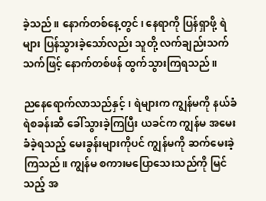ခဲ့သည်။ နောက်တစ်နေ့တွင်၊ နေရာကို ပြန်ရှာဖို့ ရဲများ ပြန်သွားခဲ့သော်လည်း သူတို့ လက်ချည်းသက်သက်ဖြင့် နောက်တစ်ဖန် ထွက်သွားကြရသည်။

ညနေရောက်လာသည်နှင့်၊ ရဲများက ကျွန်မကို နယ်ခံရဲစခန်းဆီ ခေါ်သွားခဲ့ကြပြီး ယခင်က ကျွန်မ အမေးခံခဲ့ရသည့် မေးခွန်းများကိုပင် ကျွန်မကို ဆက်မေးခဲ့ကြသည်။ ကျွန်မ စကားမပြောသေးသည်ကို မြင်သည့် အ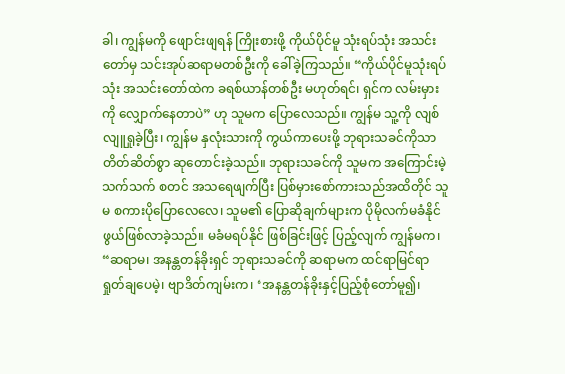ခါ၊ ကျွန်မကို ဖျောင်းဖျရန် ကြိုးစားဖို့ ကိုယ်ပိုင်မူ သုံးရပ်သုံး အသင်းတော်မှ သင်းအုပ်ဆရာမတစ်ဦးကို ခေါ်ခဲ့ကြသည်။ “ကိုယ်ပိုင်မူသုံးရပ်သုံး အသင်းတော်ထဲက ခရစ်ယာန်တစ်ဦး မဟုတ်ရင်၊ ရှင်က လမ်းမှားကို လျှောက်နေတာပဲ” ဟု သူမက ပြောလေသည်။ ကျွန်မ သူ့ကို လျစ်လျူရှုခဲ့ပြီး၊ ကျွန်မ နှလုံးသားကို ကွယ်ကာပေးဖို့ ဘုရားသခင်ကိုသာ တိတ်ဆိတ်စွာ ဆုတောင်းခဲ့သည်။ ဘုရားသခင်ကို သူမက အကြောင်းမဲ့သက်သက် စတင် အသရေဖျက်ပြီး ပြစ်မှားစော်ကားသည်အထိတိုင် သူမ စကားပိုပြောလေလေ၊ သူမ၏ ပြောဆိုချက်များက ပိုမိုလက်မခံနိုင်ဖွယ်ဖြစ်လာခဲ့သည်။ မခံမရပ်နိုင် ဖြစ်ခြင်းဖြင့် ပြည့်လျက် ကျွန်မက၊ “ဆရာမ၊ အနန္တတန်ခိုးရှင် ဘုရားသခင်ကို ဆရာမက ထင်ရာမြင်ရာ ရှုတ်ချပေမဲ့၊ ဗျာဒိတ်ကျမ်းက၊ ‘အနန္တတန်ခိုးနှင့်ပြည့်စုံတော်မူ၍၊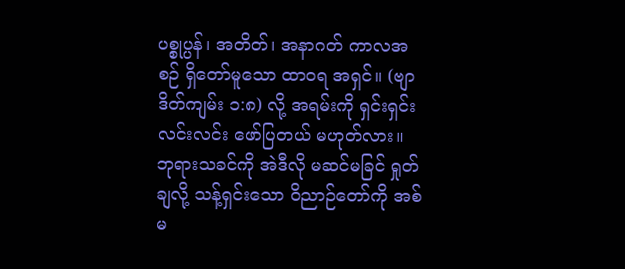ပစ္စုပ္ပန်၊ အတိတ်၊ အနာဂတ် ကာလအစဉ် ရှိတော်မူသော ထာဝရ အရှင်။ (ဗျာဒိတ်ကျမ်း ၁:၈) လို့ အရမ်းကို ရှင်းရှင်းလင်းလင်း ဖော်ပြတယ် မဟုတ်လား။ ဘုရားသခင်ကို အဲဒီလို မဆင်မခြင် ရှုတ်ချလို့ သန့်ရှင်းသော ဝိညာဉ်တော်ကို အစ်မ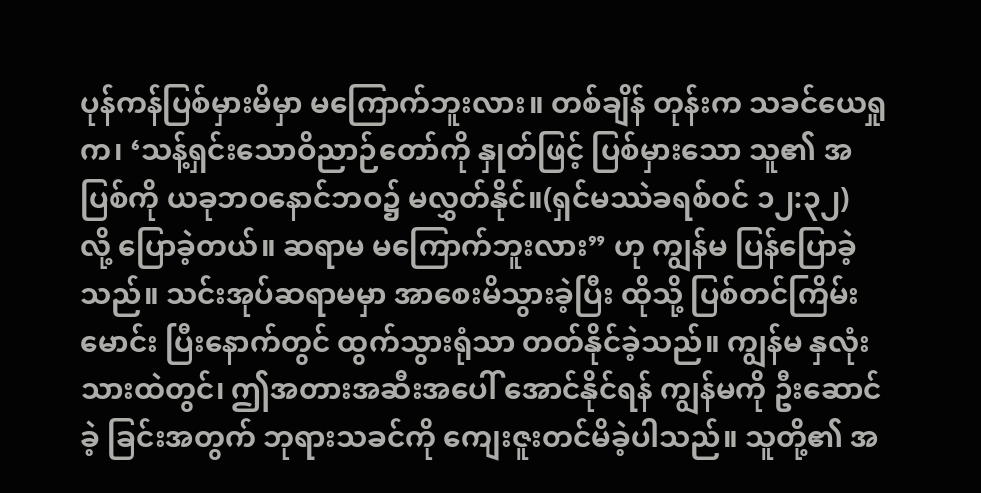ပုန်ကန်ပြစ်မှားမိမှာ မကြောက်ဘူးလား။ တစ်ချိန် တုန်းက သခင်ယေရှုက၊ ‘သန့်ရှင်းသောဝိညာဉ်တော်ကို နှုတ်ဖြင့် ပြစ်မှားသော သူ၏ အပြစ်ကို ယခုဘဝနောင်ဘဝ၌ မလွှတ်နိုင်။(ရှင်မဿဲခရစ်ဝင် ၁၂:၃၂) လို့ ပြောခဲ့တယ်။ ဆရာမ မကြောက်ဘူးလား” ဟု ကျွန်မ ပြန်ပြောခဲ့သည်။ သင်းအုပ်ဆရာမမှာ အာစေးမိသွားခဲ့ပြီး ထိုသို့ ပြစ်တင်ကြိမ်းမောင်း ပြီးနောက်တွင် ထွက်သွားရုံသာ တတ်နိုင်ခဲ့သည်။ ကျွန်မ နှလုံးသားထဲတွင်၊ ဤအတားအဆီးအပေါ် အောင်နိုင်ရန် ကျွန်မကို ဦးဆောင်ခဲ့ ခြင်းအတွက် ဘုရားသခင်ကို ကျေးဇူးတင်မိခဲ့ပါသည်။ သူတို့၏ အ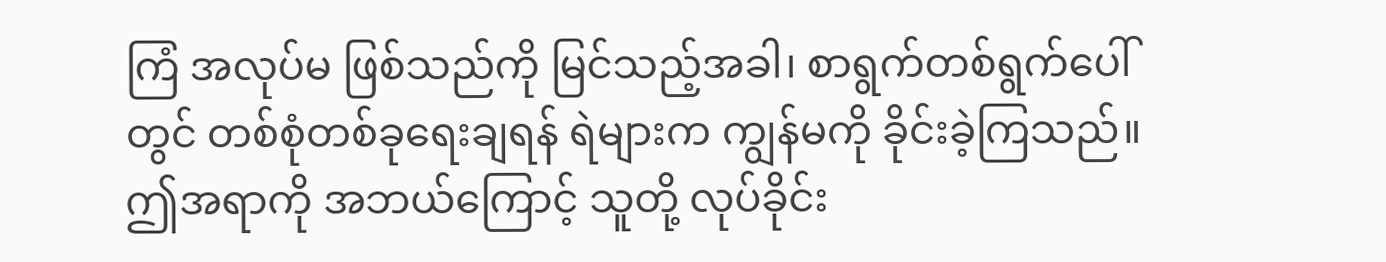ကြံ အလုပ်မ ဖြစ်သည်ကို မြင်သည့်အခါ၊ စာရွက်တစ်ရွက်ပေါ်တွင် တစ်စုံတစ်ခုရေးချရန် ရဲများက ကျွန်မကို ခိုင်းခဲ့ကြသည်။ ဤအရာကို အဘယ်ကြောင့် သူတို့ လုပ်ခိုင်း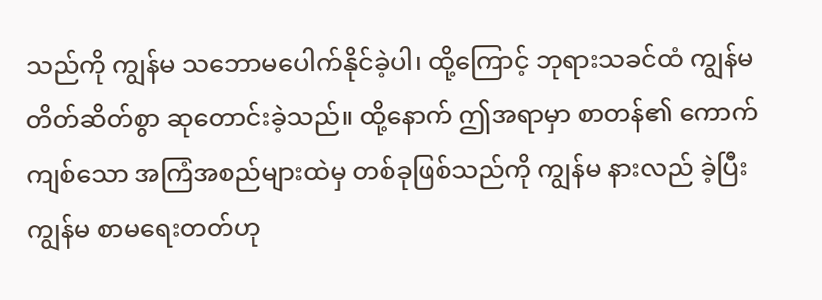သည်ကို ကျွန်မ သဘောမပေါက်နိုင်ခဲ့ပါ၊ ထို့ကြောင့် ဘုရားသခင်ထံ ကျွန်မ တိတ်ဆိတ်စွာ ဆုတောင်းခဲ့သည်။ ထို့နောက် ဤအရာမှာ စာတန်၏ ကောက်ကျစ်သော အကြံအစည်များထဲမှ တစ်ခုဖြစ်သည်ကို ကျွန်မ နားလည် ခဲ့ပြီး ကျွန်မ စာမရေးတတ်ဟု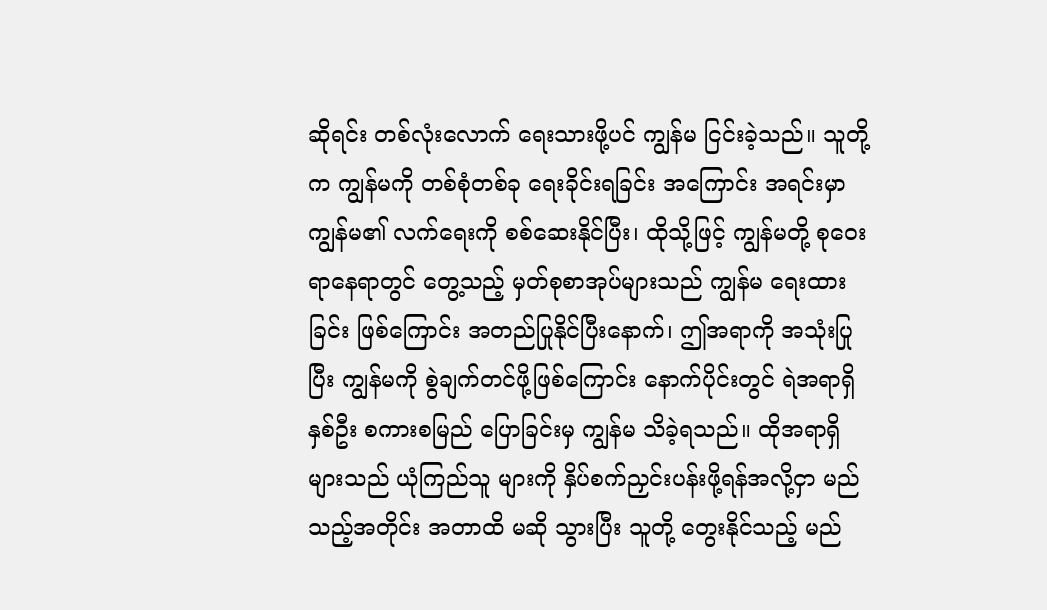ဆိုရင်း တစ်လုံးလောက် ရေးသားဖို့ပင် ကျွန်မ ငြင်းခဲ့သည်။ သူတို့က ကျွန်မကို တစ်စုံတစ်ခု ရေးခိုင်းရခြင်း အကြောင်း အရင်းမှာ ကျွန်မ၏ လက်ရေးကို စစ်ဆေးနိုင်ပြီး၊ ထိုသို့ဖြင့် ကျွန်မတို့ စုဝေးရာနေရာတွင် တွေ့သည့် မှတ်စုစာအုပ်များသည် ကျွန်မ ရေးထားခြင်း ဖြစ်ကြောင်း အတည်ပြုနိုင်ပြီးနောက်၊ ဤအရာကို အသုံးပြုပြီး ကျွန်မကို စွဲချက်တင်ဖို့ဖြစ်ကြောင်း နောက်ပိုင်းတွင် ရဲအရာရှိနှစ်ဦး စကားစမြည် ပြောခြင်းမှ ကျွန်မ သိခဲ့ရသည်။ ထိုအရာရှိများသည် ယုံကြည်သူ များကို နှိပ်စက်ညှင်းပန်းဖို့ရန်အလို့ငှာ မည်သည့်အတိုင်း အတာထိ မဆို သွားပြီး သူတို့ တွေးနိုင်သည့် မည်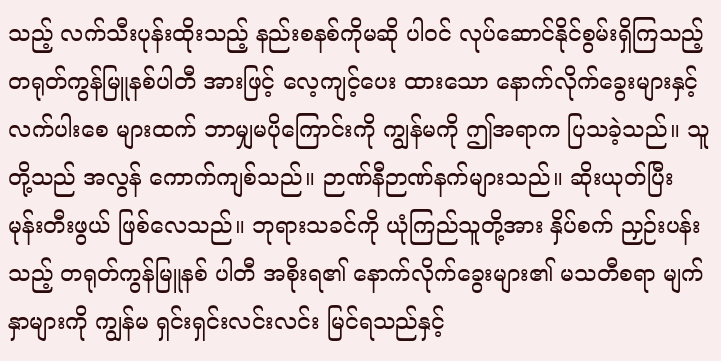သည့် လက်သီးပုန်းထိုးသည့် နည်းစနစ်ကိုမဆို ပါဝင် လုပ်ဆောင်နိုင်စွမ်းရှိကြသည့် တရုတ်ကွန်မြူနစ်ပါတီ အားဖြင့် လေ့ကျင့်ပေး ထားသော နောက်လိုက်ခွေးများနှင့် လက်ပါးစေ များထက် ဘာမျှမပိုကြောင်းကို ကျွန်မကို ဤအရာက ပြသခဲ့သည်။ သူတို့သည် အလွန် ကောက်ကျစ်သည်။ ဉာဏ်နီဉာဏ်နက်များသည်။ ဆိုးယုတ်ပြီး မုန်းတီးဖွယ် ဖြစ်လေသည်။ ဘုရားသခင်ကို ယုံကြည်သူတို့အား နှိပ်စက် ညှဉ်းပန်းသည့် တရုတ်ကွန်မြူနစ် ပါတီ အစိုးရ၏ နောက်လိုက်ခွေးများ၏ မသတီစရာ မျက်နှာများကို ကျွန်မ ရှင်းရှင်းလင်းလင်း မြင်ရသည်နှင့်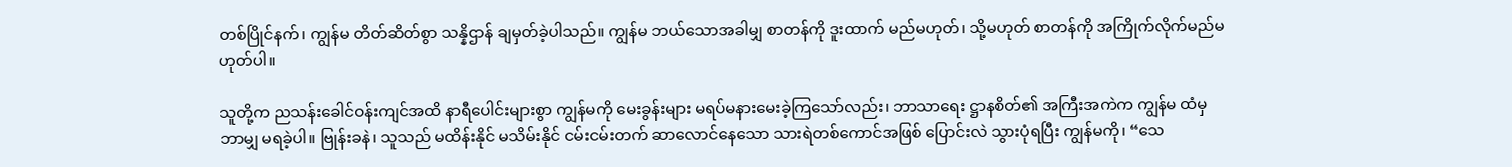တစ်ပြိုင်နက်၊ ကျွန်မ တိတ်ဆိတ်စွာ သန္နိဌာန် ချမှတ်ခဲ့ပါသည်။ ကျွန်မ ဘယ်သောအခါမျှ စာတန်ကို ဒူးထာက် မည်မဟုတ်၊ သို့မဟုတ် စာတန်ကို အကြိုက်လိုက်မည်မဟုတ်ပါ။

သူတို့က ညသန်းခေါင်ဝန်းကျင်အထိ နာရီပေါင်းများစွာ ကျွန်မကို မေးခွန်းများ မရပ်မနားမေးခဲ့ကြသော်လည်း၊ ဘာသာရေး ဋ္ဌာနစိတ်၏ အကြီးအကဲက ကျွန်မ ထံမှ ဘာမျှ မရခဲ့ပါ။ ဗြုန်းခနဲ၊ သူသည် မထိန်းနိုင် မသိမ်းနိုင် ငမ်းငမ်းတက် ဆာလောင်နေသော သားရဲတစ်ကောင်အဖြစ် ပြောင်းလဲ သွားပုံရပြီး ကျွန်မကို၊ “သေ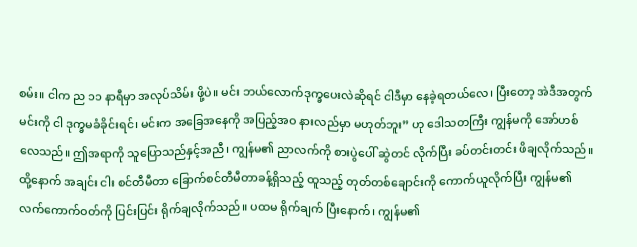စမ်း။ ငါက ည ၁၁ နာရီမှာ အလုပ်သိမ်း ဖို့ပဲ။ မင်း ဘယ်လောက်ဒုက္ခပေးလဲဆိုရင် ငါဒီမှာ နေခဲ့ရတယ်လေ၊ ပြီးတော့ အဲဒီအတွက် မင်းကို ငါ ဒုက္ခမခံခိုင်းရင်၊ မင်းက အခြေအနေကို အပြည့်အဝ နားလည်မှာ မဟုတ်ဘူး” ဟု ဒေါသတကြီး ကျွန်မကို အော်ဟစ်လေသည်။ ဤအရာကို သူပြောသည်နှင့်အညီ၊ ကျွန်မ၏ ညာလက်ကို စားပွဲပေါ် ဆွဲတင် လိုက်ပြီး ခပ်တင်းတင်း ဖိချလိုက်သည်။ ထို့နောက် အချင်း ငါး စင်တီမီတာ ခြောက်စင်တီမီတာခန့်ရှိသည့် ထူသည့် တုတ်တစ်ချောင်းကို ကောက်ယူလိုက်ပြီး ကျွန်မ၏ လက်ကောက်ဝတ်ကို ပြင်းပြင်း ရိုက်ချလိုက်သည်။ ပထမ ရိုက်ချက် ပြီးနောက်၊ ကျွန်မ၏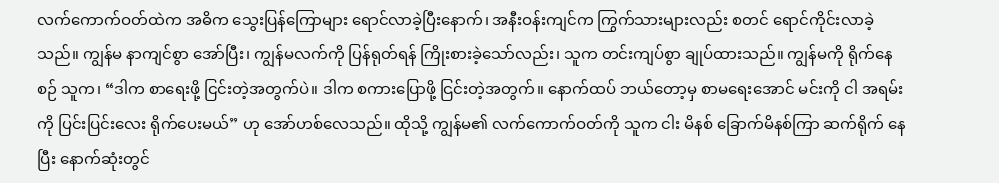လက်ကောက်ဝတ်ထဲက အဓိက သွေးပြန်ကြောများ ရောင်လာခဲ့ပြီးနောက်၊ အနီးဝန်းကျင်က ကြွက်သားများလည်း စတင် ရောင်ကိုင်းလာခဲ့သည်။ ကျွန်မ နာကျင်စွာ အော်ပြီး၊ ကျွန်မလက်ကို ပြန်ရုတ်ရန် ကြိုးစားခဲ့သော်လည်း၊ သူက တင်းကျပ်စွာ ချုပ်ထားသည်။ ကျွန်မကို ရိုက်နေစဉ် သူက၊ “ဒါက စာရေးဖို့ ငြင်းတဲ့အတွက်ပဲ။ ဒါက စကားပြောဖို့ ငြင်းတဲ့အတွက်။ နောက်ထပ် ဘယ်တော့မှ စာမရေးအောင် မင်းကို ငါ အရမ်းကို ပြင်းပြင်းလေး ရိုက်ပေးမယ်” ဟု အော်ဟစ်လေသည်။ ထိုသို့ ကျွန်မ၏ လက်ကောက်ဝတ်ကို သူက ငါး မိနစ် ခြောက်မိနစ်ကြာ ဆက်ရိုက် နေပြီး နောက်ဆုံးတွင်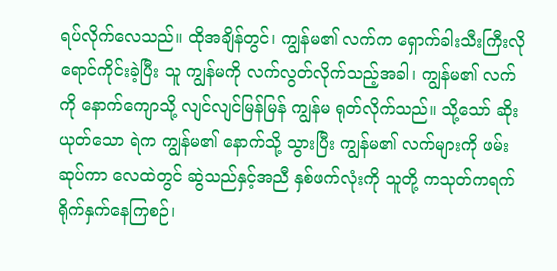ရပ်လိုက်လေသည်။ ထိုအချိန်တွင်၊ ကျွန်မ၏ လက်က ရှောက်ခါးသီးကြီးလို ရောင်ကိုင်းခဲ့ပြီး သူ ကျွန်မကို လက်လွတ်လိုက်သည့်အခါ၊ ကျွန်မ၏ လက်ကို နောက်ကျောသို့ လျင်လျင်မြန်မြန် ကျွန်မ ရုတ်လိုက်သည်။ သို့သော် ဆိုးယုတ်သော ရဲက ကျွန်မ၏ နောက်သို့ သွားပြီး ကျွန်မ၏ လက်များကို ဖမ်းဆုပ်ကာ လေထဲတွင် ဆွဲသည်နှင့်အညီ နှစ်ဖက်လုံးကို သူတို့ ကသုတ်ကရက် ရိုက်နှက်နေကြစဉ်၊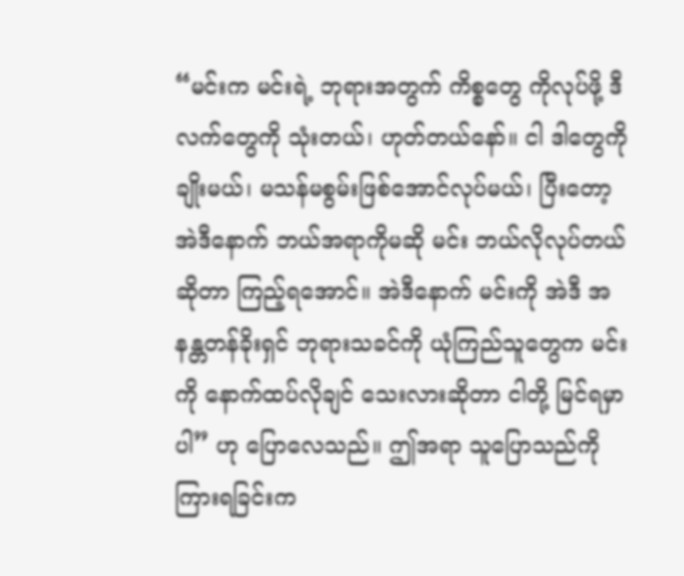“မင်းက မင်းရဲ့ ဘုရားအတွက် ကိစ္စတွေ ကိုလုပ်ဖို့ ဒီလက်တွေကို သုံးတယ်၊ ဟုတ်တယ်နော်။ ငါ ဒါတွေကို ချိုးမယ်၊ မသန်မစွမ်းဖြစ်အောင်လုပ်မယ်၊ ပြီးတော့ အဲဒီနောက် ဘယ်အရာကိုမဆို မင်း ဘယ်လိုလုပ်တယ်ဆိုတာ ကြည့်ရအောင်။ အဲဒီနောက် မင်းကို အဲဒီ အနန္တတန်ခိုးရှင် ဘုရားသခင်ကို ယုံကြည်သူတွေက မင်းကို နောက်ထပ်လိုချင် သေးလားဆိုတာ ငါတို့ မြင်ရမှာပါ” ဟု ပြောလေသည်။ ဤအရာ သူပြောသည်ကို ကြားရခြင်းက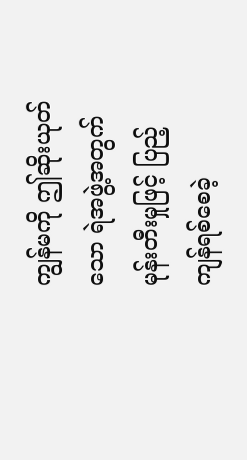ကျွန်မကို ဤဆိုးယုတ်သော ရဲအဖွဲ့အတွက် မုန်းတီးမှုဖြင့် ပြည့်ကျန်ရစ်စေခဲ့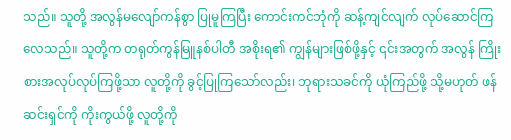သည်။ သူတို့ အလွန်မလျော်ကန်စွာ ပြုမူကြပြီး ကောင်းကင်ဘုံကို ဆန့်ကျင်လျက် လုပ်ဆောင်ကြလေသည်။ သူတို့က တရုတ်ကွန်မြူနစ်ပါတီ အစိုးရ၏ ကျွန်များဖြစ်ဖို့နှင့် ၎င်းအတွက် အလွန် ကြိုးစားအလုပ်လုပ်ကြဖို့သာ လူတို့ကို ခွင့်ပြုကြသော်လည်း၊ ဘုရားသခင်ကို ယုံကြည်ဖို့ သို့မဟုတ် ဖန်ဆင်းရှင်ကို ကိုးကွယ်ဖို့ လူတို့ကို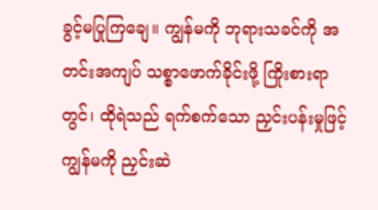ခွင့်မပြုကြချေ။ ကျွန်မကို ဘုရားသခင်ကို အတင်းအကျပ် သစ္စာဖောက်ခိုင်းဖို့ ကြိုးစားရာတွင်၊ ထိုရဲသည် ရက်စက်သော ညှင်းပန်းမှုဖြင့် ကျွန်မကို ညှင်းဆဲ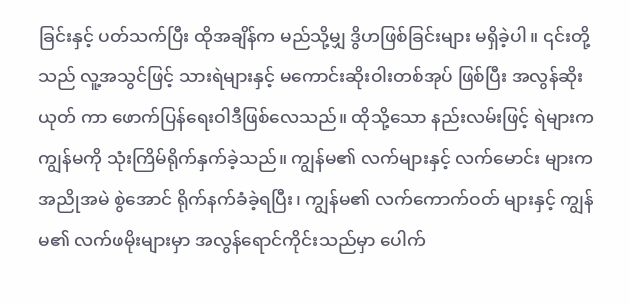ခြင်းနှင့် ပတ်သက်ပြီး ထိုအချိန်က မည်သို့မျှ ဒွိဟဖြစ်ခြင်းများ မရှိခဲ့ပါ။ ၎င်းတို့သည် လူ့အသွင်ဖြင့် သားရဲများနှင့် မကောင်းဆိုးဝါးတစ်အုပ် ဖြစ်ပြီး အလွန်ဆိုးယုတ် ကာ ဖောက်ပြန်ရေးဝါဒီဖြစ်လေသည်။ ထိုသို့သော နည်းလမ်းဖြင့် ရဲများက ကျွန်မကို သုံးကြိမ်ရိုက်နှက်ခဲ့သည်။ ကျွန်မ၏ လက်များနှင့် လက်မောင်း များက အညိုအမဲ စွဲအောင် ရိုက်နက်ခံခဲ့ရပြီး၊ ကျွန်မ၏ လက်ကောက်ဝတ် များနှင့် ကျွန်မ၏ လက်ဖမိုးများမှာ အလွန်ရောင်ကိုင်းသည်မှာ ပေါက်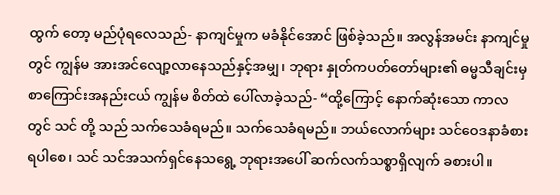ထွက် တော့ မည်ပုံရလေသည်- နာကျင်မှုက မခံနိုင်အောင် ဖြစ်ခဲ့သည်။ အလွန်အမင်း နာကျင်မှုတွင် ကျွန်မ အားအင်လျော့လာနေသည်နှင့်အမျှ၊ ဘုရား နှုတ်ကပတ်တော်များ၏ ဓမ္မသီချင်းမှ စာကြောင်းအနည်းငယ် ကျွန်မ စိတ်ထဲ ပေါ်လာခဲ့သည်- “ထို့ကြောင့် နောက်ဆုံးသော ကာလတွင် သင် တို့ သည် သက်သေခံရမည်။ သက်သေခံရမည်။ ဘယ်လောက်များ သင်ဝေဒနာခံစားရပါစေ၊ သင် သင်အသက်ရှင်နေသရွေ့ ဘုရားအပေါ် ဆက်လက်သစ္စာရှိလျက် ခစားပါ။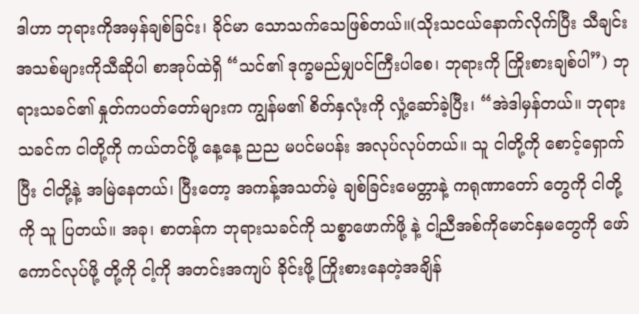ဒါဟာ ဘုရားကိုအမှန်ချစ်ခြင်း၊ ခိုင်မာ သောသက်သေဖြစ်တယ်။(သိုးသငယ်နောက်လိုက်ပြီး သီချင်းအသစ်များကိုသီဆိုပါ စာအုပ်ထဲရှိ “သင်၏ ဒုက္ခမည်မျှပင်ကြီးပါစေ၊ ဘုရားကို ကြိုးစားချစ်ပါ”) ဘုရားသခင်၏ နှုတ်ကပတ်တော်များက ကျွန်မ၏ စိတ်နှလုံးကို လှုံ့ဆော်ခဲ့ပြီး၊ “အဲဒါမှန်တယ်။ ဘုရားသခင်က ငါတို့ကို ကယ်တင်ဖို့ နေ့နေ့ ညည မပင်မပန်း အလုပ်လုပ်တယ်။ သူ ငါတို့ကို စောင့်ရှောက်ပြီး ငါတို့နဲ့ အမြဲနေတယ်၊ ပြီးတော့ အကန့်အသတ်မဲ့ ချစ်ခြင်းမေတ္တာနဲ့ ကရုဏာတော် တွေကို ငါတို့ကို သူ ပြတယ်။ အခု၊ စာတန်က ဘုရားသခင်ကို သစ္စာဖောက်ဖို့ နဲ့ ငါ့ညီအစ်ကိုမောင်နှမတွေကို ဖော်ကောင်လုပ်ဖို့ တို့ကို ငါ့ကို အတင်းအကျပ် ခိုင်းဖို့ ကြိုးစားနေတဲ့အချိန်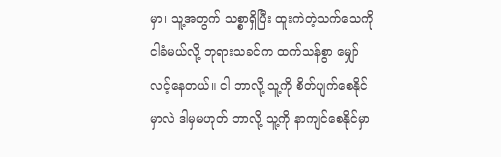မှာ၊ သူ့အတွက် သစ္စာရှိပြီး ထူးကဲတဲ့သက်သေကို ငါခံမယ်လို့ ဘုရားသခင်က ထက်သန်စွာ မျှော်လင့်နေတယ်။ ငါ ဘာလို့ သူ့ကို စိတ်ပျက်စေနိုင်မှာလဲ ဒါမှမဟုတ် ဘာလို့ သူ့ကို နာကျင်စေနိုင်မှာ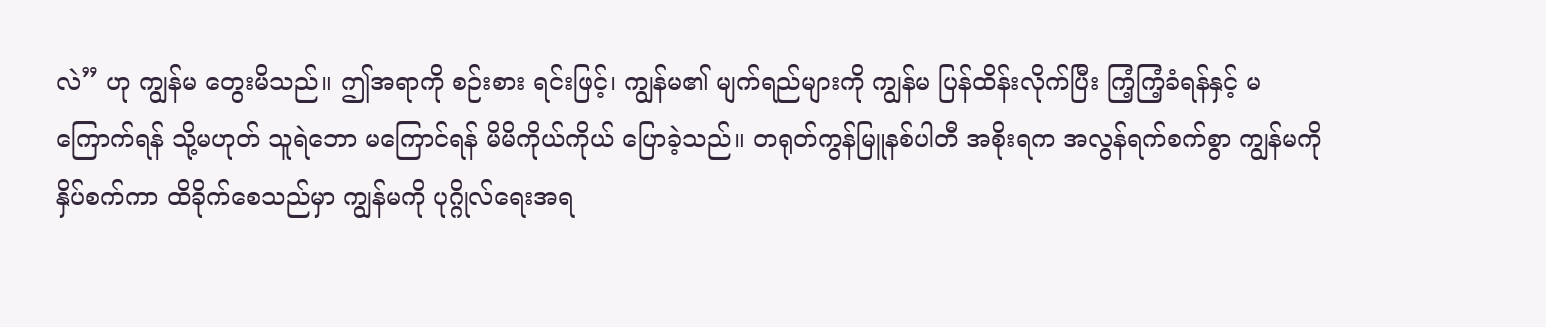လဲ” ဟု ကျွန်မ တွေးမိသည်။ ဤအရာကို စဉ်းစား ရင်းဖြင့်၊ ကျွန်မ၏ မျက်ရည်များကို ကျွန်မ ပြန်ထိန်းလိုက်ပြီး ကြံ့ကြံ့ခံရန်နှင့် မကြောက်ရန် သို့မဟုတ် သူရဲဘော မကြောင်ရန် မိမိကိုယ်ကိုယ် ပြောခဲ့သည်။ တရုတ်ကွန်မြူနစ်ပါတီ အစိုးရက အလွန်ရက်စက်စွာ ကျွန်မကို နှိပ်စက်ကာ ထိခိုက်စေသည်မှာ ကျွန်မကို ပုဂ္ဂိုလ်ရေးအရ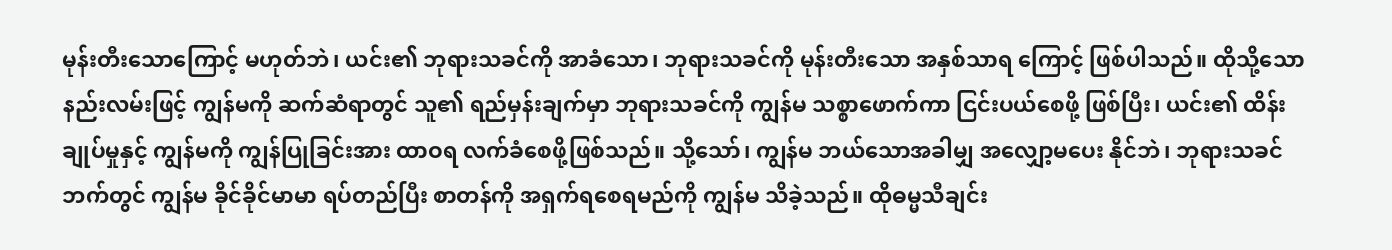မုန်းတီးသောကြောင့် မဟုတ်ဘဲ၊ ယင်း၏ ဘုရားသခင်ကို အာခံသော၊ ဘုရားသခင်ကို မုန်းတီးသော အနှစ်သာရ ကြောင့် ဖြစ်ပါသည်။ ထိုသို့သော နည်းလမ်းဖြင့် ကျွန်မကို ဆက်ဆံရာတွင် သူ၏ ရည်မှန်းချက်မှာ ဘုရားသခင်ကို ကျွန်မ သစ္စာဖောက်ကာ ငြင်းပယ်စေဖို့ ဖြစ်ပြီး၊ ယင်း၏ ထိန်းချုပ်မှုနှင့် ကျွန်မကို ကျွန်ပြုခြင်းအား ထာဝရ လက်ခံစေဖို့ဖြစ်သည်။ သို့သော်၊ ကျွန်မ ဘယ်သောအခါမျှ အလျှော့မပေး နိုင်ဘဲ၊ ဘုရားသခင် ဘက်တွင် ကျွန်မ ခိုင်ခိုင်မာမာ ရပ်တည်ပြီး စာတန်ကို အရှက်ရစေရမည်ကို ကျွန်မ သိခဲ့သည်။ ထိုဓမ္မသီချင်း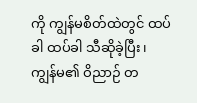ကို ကျွန်မစိတ်ထဲတွင် ထပ်ခါ ထပ်ခါ သီဆိုခဲ့ပြီး၊ ကျွန်မ၏ ဝိညာဉ် တ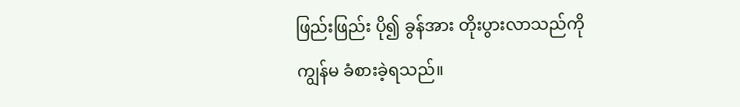ဖြည်းဖြည်း ပို၍ ခွန်အား တိုးပွားလာသည်ကို ကျွန်မ ခံစားခဲ့ရသည်။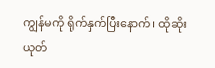ကျွန်မကို ရိုက်နှက်ပြီးနောက်၊ ထိုဆိုးယုတ်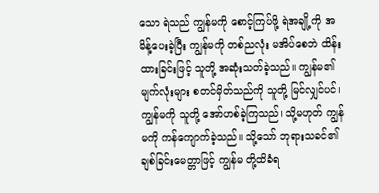သော ရဲသည် ကျွန်မကို စောင့်ကြပ်ဖို့ ရဲအချို့ကို အမိန့်ပေးခဲ့ပြီး ကျွန်မကို တစ်ညလုံး မအိပ်စေဘဲ ထိန်းထားခြင်းဖြင့် သူတို့ အဆုံးသတ်ခဲ့သည်။ ကျွန်မ၏ မျက်လုံးများ စတင်မှိတ်သည်ကို သူတို့ မြင်လျှင်ပင်၊ ကျွန်မကို သူတို့ အော်ဟစ်ခဲ့ကြသည်၊ သို့မဟုတ် ကျွန်မကို ကန်ကျောက်ခဲ့သည်။ သို့သော် ဘုရားသခင်၏ ချစ်ခြင်းမေတ္တာဖြင့် ကျွန်မ တို့ထိခံရ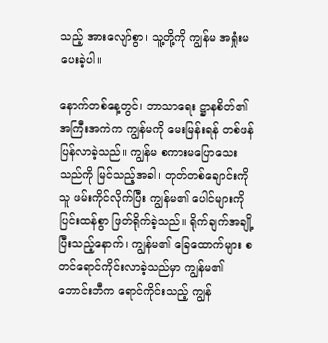သည့် အားလျော်စွာ၊ သူ့တို့ကို ကျွန်မ အရှုံးမပေးခဲ့ပါ။

နောက်တစ်နေ့တွင်၊ ဘာသာရေး ဋ္ဌာနစိတ်၏ အကြီးအကဲက ကျွန်မကို မေးမြန်းရန် တစ်ဖန်ပြန်လာခဲ့သည်။ ကျွန်မ စကားမပြောသေးသည်ကို မြင်သည့်အခါ၊ တုတ်တစ်ချောင်းကို သူ ဖမ်းကိုင်လိုက်ပြီး ကျွန်မ၏ ပေါင်များကို ပြင်းထန်စွာ ဖြတ်ရိုက်ခဲ့သည်။ ရိုက်ချက်အချို့ပြီးသည့်နောက်၊ ကျွန်မ၏ ခြေထောက်များ စတင်ရောင်ကိုင်းလာခဲ့သည်မှာ ကျွန်မ၏ ဘောင်းဘီက ရောင်ကိုင်းသည့် ကျွန်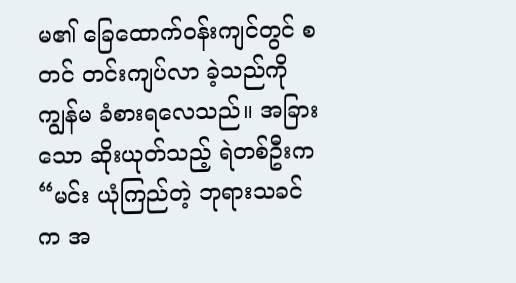မ၏ ခြေထောက်ဝန်းကျင်တွင် စတင် တင်းကျပ်လာ ခဲ့သည်ကို ကျွန်မ ခံစားရလေသည်။ အခြားသော ဆိုးယုတ်သည့် ရဲတစ်ဦးက “မင်း ယုံကြည်တဲ့ ဘုရားသခင်က အ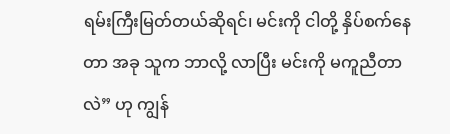ရမ်းကြီးမြတ်တယ်ဆိုရင်၊ မင်းကို ငါတို့ နှိပ်စက်နေတာ အခု သူက ဘာလို့ လာပြီး မင်းကို မကူညီတာလဲ” ဟု ကျွန်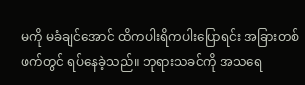မကို မခံချင်အောင် ထိကပါးရိကပါးပြောရင်း အခြားတစ်ဖက်တွင် ရပ်နေခဲ့သည်။ ဘုရားသခင်ကို အသရေ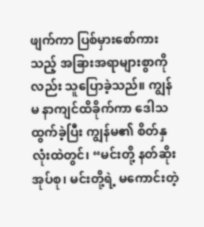ဖျက်ကာ ပြစ်မှားစော်ကားသည့် အခြားအရာများစွာကိုလည်း သူပြောခဲ့သည်။ ကျွန်မ နာကျင်ထိခိုက်ကာ ဒေါသထွက်ခဲ့ပြီး ကျွန်မ၏ စိတ်နှလုံးထဲတွင်၊ “မင်းတို့ နတ်ဆိုးအုပ်စု၊ မင်းတို့ရဲ့ မကောင်းတဲ့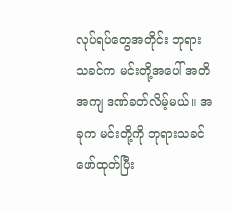လုပ်ရပ်တွေအတိုင်း ဘုရားသခင်က မင်းတို့အပေါ် အတိအကျ ဒဏ်ခတ်လိမ့်မယ်။ အခုက မင်းတို့ကို ဘုရားသခင် ဖော်ထုတ်ပြီး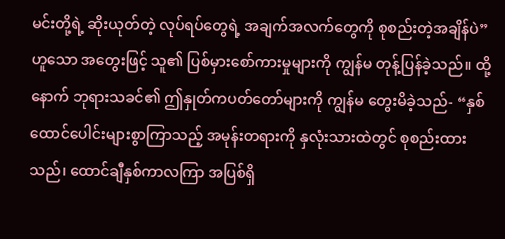မင်းတို့ရဲ့ ဆိုးယုတ်တဲ့ လုပ်ရပ်တွေရဲ့ အချက်အလက်တွေကို စုစည်းတဲ့အချိန်ပဲ” ဟူသော အတွေးဖြင့် သူ၏ ပြစ်မှားစော်ကားမှုများကို ကျွန်မ တုန့်ပြန်ခဲ့သည်။ ထို့နောက် ဘုရားသခင်၏ ဤနှုတ်ကပတ်တော်များကို ကျွန်မ တွေးမိခဲ့သည်- “နှစ်ထောင်ပေါင်းများစွာကြာသည့် အမုန်းတရားကို နှလုံးသားထဲတွင် စုစည်းထားသည်၊ ထောင်ချီနှစ်ကာလကြာ အပြစ်ရှိ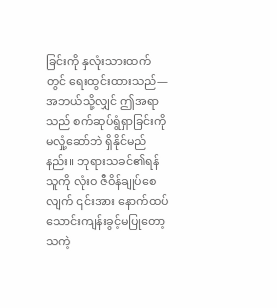ခြင်းကို နှလုံးသားထက်တွင် ရေးထွင်းထားသည်— အဘယ်သို့လျှင် ဤအရာသည် စက်ဆုပ်ရွံရှာခြင်းကို မလှုံ့ဆော်ဘဲ ရှိနိုင်မည်နည်း။ ဘုရားသခင်၏ရန်သူကို လုံးဝ ဇီဝိန်ချုပ်စေလျက် ၎င်းအား နောက်ထပ် သောင်းကျန်းခွင့်မပြုတော့သကဲ့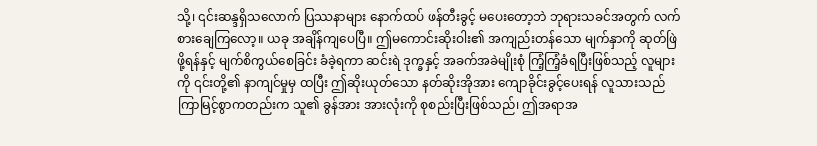သို့၊ ၎င်းဆန္ဒရှိသလောက် ပြဿနာများ နောက်ထပ် ဖန်တီးခွင့် မပေးတော့ဘဲ ဘုရားသခင်အတွက် လက်စားချေကြလော့။ ယခု အချိန်ကျပေပြီ။ ဤမကောင်းဆိုးဝါး၏ အကျည်းတန်သော မျက်နှာကို ဆုတ်ဖြဲဖို့ရန်နှင့် မျက်စိကွယ်စေခြင်း ခံခဲ့ရကာ ဆင်းရဲ ဒုက္ခနှင့် အခက်အခဲမျိုးစုံ ကြံ့ကြံ့ခံရပြီးဖြစ်သည့် လူများကို ၎င်းတို့၏ နာကျင်မှုမှ ထပြီး ဤဆိုးယုတ်သော နတ်ဆိုးအိုအား ကျောခိုင်းခွင့်ပေးရန် လူသားသည် ကြာမြင့်စွာကတည်းက သူ၏ ခွန်အား အားလုံးကို စုစည်းပြီးဖြစ်သည်၊ ဤအရာအ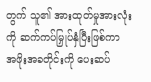တွက် သူ၏ အားထုတ်မှုအားလုံးကို ဆက်ကပ်မြှုပ်နှံပြီးဖြစ်ကာ အဖိုးအခတိုင်းကို ပေးဆပ်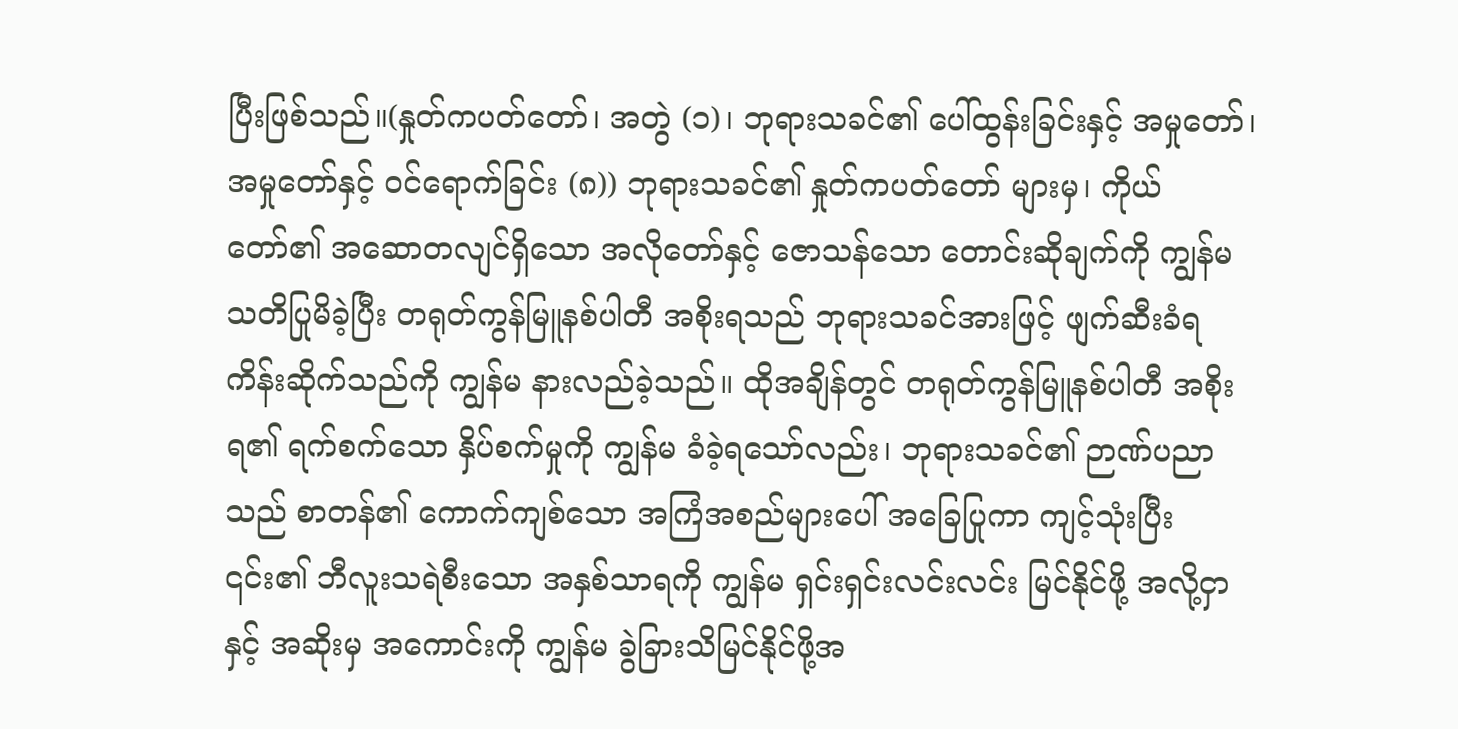ပြီးဖြစ်သည်။(နှုတ်ကပတ်တော်၊ အတွဲ (၁)၊ ဘုရားသခင်၏ ပေါ်ထွန်းခြင်းနှင့် အမှုတော်၊ အမှုတော်နှင့် ဝင်ရောက်ခြင်း (၈)) ဘုရားသခင်၏ နှုတ်ကပတ်တော် များမှ၊ ကိုယ်တော်၏ အဆောတလျင်ရှိသော အလိုတော်နှင့် ဇောသန်သော တောင်းဆိုချက်ကို ကျွန်မ သတိပြုမိခဲ့ပြီး တရုတ်ကွန်မြူနစ်ပါတီ အစိုးရသည် ဘုရားသခင်အားဖြင့် ဖျက်ဆီးခံရကိန်းဆိုက်သည်ကို ကျွန်မ နားလည်ခဲ့သည်။ ထိုအချိန်တွင် တရုတ်ကွန်မြူနစ်ပါတီ အစိုးရ၏ ရက်စက်သော နှိပ်စက်မှုကို ကျွန်မ ခံခဲ့ရသော်လည်း၊ ဘုရားသခင်၏ ဉာဏ်ပညာသည် စာတန်၏ ကောက်ကျစ်သော အကြံအစည်များပေါ် အခြေပြုကာ ကျင့်သုံးပြီး ၎င်း၏ ဘီလူးသရဲစီးသော အနှစ်သာရကို ကျွန်မ ရှင်းရှင်းလင်းလင်း မြင်နိုင်ဖို့ အလို့ငှာနှင့် အဆိုးမှ အကောင်းကို ကျွန်မ ခွဲခြားသိမြင်နိုင်ဖို့အ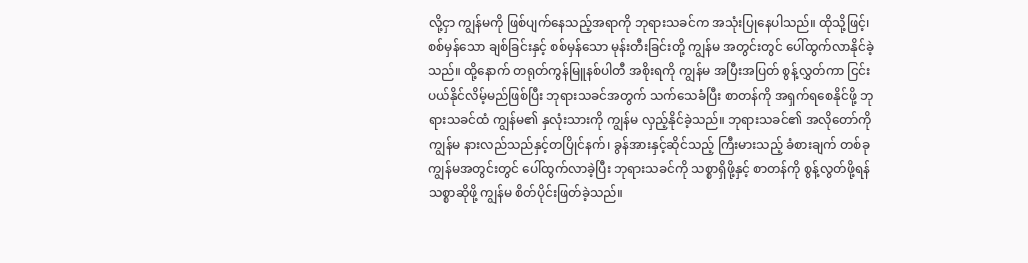လို့ငှာ ကျွန်မကို ဖြစ်ပျက်နေသည့်အရာကို ဘုရားသခင်က အသုံးပြုနေပါသည်။ ထိုသို့ဖြင့်၊ စစ်မှန်သော ချစ်ခြင်းနှင့် စစ်မှန်သော မုန်းတီးခြင်းတို့ ကျွန်မ အတွင်းတွင် ပေါ်ထွက်လာနိုင်ခဲ့သည်။ ထို့နောက် တရုတ်ကွန်မြူနစ်ပါတီ အစိုးရကို ကျွန်မ အပြီးအပြတ် စွန့်လွှတ်ကာ ငြင်းပယ်နိုင်လိမ့်မည်ဖြစ်ပြီး ဘုရားသခင်အတွက် သက်သေခံပြီး စာတန်ကို အရှက်ရစေနိုင်ဖို့ ဘုရားသခင်ထံ ကျွန်မ၏ နှလုံးသားကို ကျွန်မ လှည့်နိုင်ခဲ့သည်။ ဘုရားသခင်၏ အလိုတော်ကို ကျွန်မ နားလည်သည်နှင့်တပြိုင်နက်၊ ခွန်အားနှင့်ဆိုင်သည့် ကြီးမားသည့် ခံစားချက် တစ်ခု ကျွန်မအတွင်းတွင် ပေါ်ထွက်လာခဲ့ပြီး ဘုရားသခင်ကို သစ္စာရှိဖို့နှင့် စာတန်ကို စွန့်လွတ်ဖို့ရန် သစ္စာဆိုဖို့ ကျွန်မ စိတ်ပိုင်းဖြတ်ခဲ့သည်။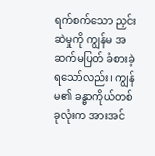ရက်စက်သော ညှင်းဆဲမှုကို ကျွန်မ အဆက်မပြတ် ခံစားခဲ့ရသော်လည်း၊ ကျွန်မ၏ ခန္ဓာကိုယ်တစ်ခုလုံးက အားအင်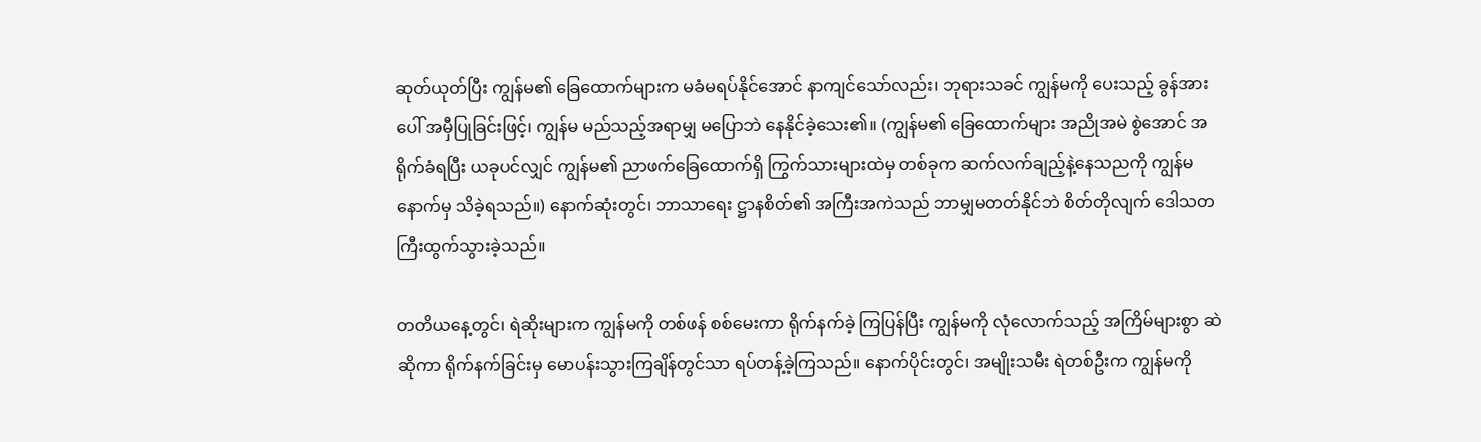ဆုတ်ယုတ်ပြီး ကျွန်မ၏ ခြေထောက်များက မခံမရပ်နိုင်အောင် နာကျင်သော်လည်း၊ ဘုရားသခင် ကျွန်မကို ပေးသည့် ခွန်အားပေါ် အမှီပြုခြင်းဖြင့်၊ ကျွန်မ မည်သည့်အရာမျှ မပြောဘဲ နေနိုင်ခဲ့သေး၏။ (ကျွန်မ၏ ခြေထောက်များ အညိုအမဲ စွဲအောင် အရိုက်ခံရပြီး ယခုပင်လျှင် ကျွန်မ၏ ညာဖက်ခြေထောက်ရှိ ကြွက်သားများထဲမှ တစ်ခုက ဆက်လက်ချည့်နဲ့နေသညကို ကျွန်မ နောက်မှ သိခဲ့ရသည်။) နောက်ဆုံးတွင်၊ ဘာသာရေး ဋ္ဌာနစိတ်၏ အကြီးအကဲသည် ဘာမျှမတတ်နိုင်ဘဲ စိတ်တိုလျက် ဒေါသတကြီးထွက်သွားခဲ့သည်။

တတိယနေ့တွင်၊ ရဲဆိုးများက ကျွန်မကို တစ်ဖန် စစ်မေးကာ ရိုက်နက်ခဲ့ ကြပြန်ပြီး ကျွန်မကို လုံလောက်သည့် အကြိမ်များစွာ ဆဲဆိုကာ ရိုက်နက်ခြင်းမှ မောပန်းသွားကြချိန်တွင်သာ ရပ်တန့်ခဲ့ကြသည်။ နောက်ပိုင်းတွင်၊ အမျိုးသမီး ရဲတစ်ဦးက ကျွန်မကို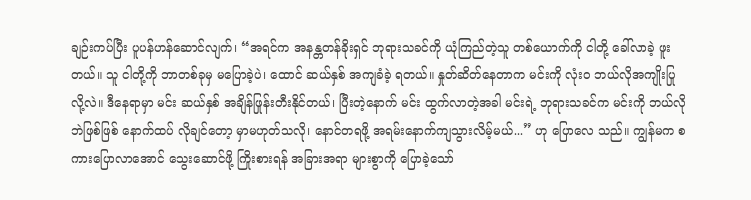ချဉ်းကပ်ပြီး ပူပန်ဟန်ဆောင်လျက်၊ “အရင်က အနန္တတန်ခိုးရှင် ဘုရားသခင်ကို ယုံကြည်တဲ့သူ တစ်ယောက်ကို ငါတို့ ခေါ်လာခဲ့ ဖူးတယ်။ သူ ငါတို့ကို ဘာတစ်ခုမှ မပြောခဲ့ပဲ၊ ထောင် ဆယ်နှစ် အကျခံခဲ့ ရတယ်။ နှုတ်ဆိတ်နေတာက မင်းကို လုံးဝ ဘယ်လိုအကျိုးပြုလို့လဲ။ ဒီနေရာမှာ မင်း ဆယ်နှစ် အချိန်ဖြုန်းတီးနိုင်တယ်၊ ပြီးတဲ့နောက် မင်း ထွက်လာတဲ့အခါ မင်းရဲ့ ဘုရားသခင်က မင်းကို ဘယ်လိုဘဲဖြစ်ဖြစ် နောက်ထပ် လိုချင်တော့ မှာမဟုတ်သလို၊ နောင်တရဖို့ အရမ်းနောက်ကျသွားလိမ့်မယ်...” ဟု ပြောလေ သည်။ ကျွန်မက စကားပြောလာအောင် သွေးဆောင်ဖို့ ကြိုးစားရန် အခြားအရာ များစွာကို ပြောခဲ့သော်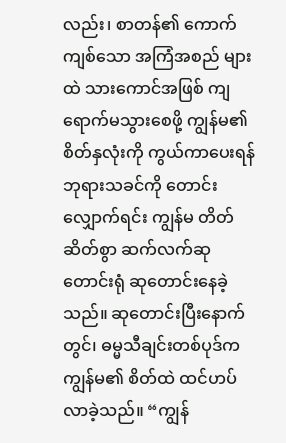လည်း၊ စာတန်၏ ကောက်ကျစ်သော အကြံအစည် များထဲ သားကောင်အဖြစ် ကျရောက်မသွားစေဖို့ ကျွန်မ၏ စိတ်နှလုံးကို ကွယ်ကာပေးရန် ဘုရားသခင်ကို တောင်းလျှောက်ရင်း ကျွန်မ တိတ်ဆိတ်စွာ ဆက်လက်ဆုတောင်းရုံ ဆုတောင်းနေခဲ့သည်။ ဆုတောင်းပြီးနောက်တွင်၊ ဓမ္မသီချင်းတစ်ပုဒ်က ကျွန်မ၏ စိတ်ထဲ ထင်ဟပ်လာခဲ့သည်။ “ကျွန်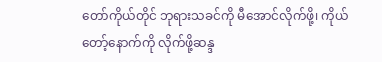တော်ကိုယ်တိုင် ဘုရားသခင်ကို မီအောင်လိုက်ဖို့၊ ကိုယ်တော့်နောက်ကို လိုက်ဖို့ဆန္ဒ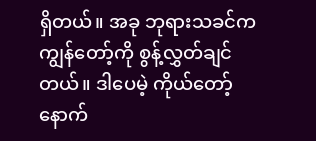ရှိတယ်။ အခု ဘုရားသခင်က ကျွန်တော့်ကို စွန့်လွှတ်ချင်တယ်။ ဒါပေမဲ့ ကိုယ်တော့်နောက်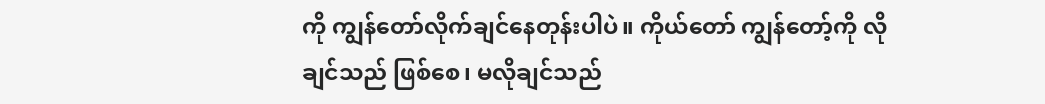ကို ကျွန်တော်လိုက်ချင်နေတုန်းပါပဲ။ ကိုယ်တော် ကျွန်တော့်ကို လိုချင်သည် ဖြစ်စေ၊ မလိုချင်သည်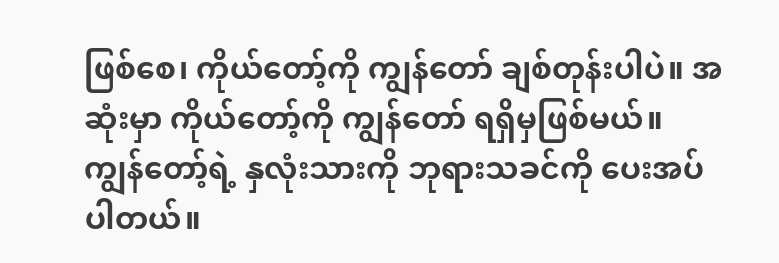ဖြစ်စေ၊ ကိုယ်တော့်ကို ကျွန်တော် ချစ်တုန်းပါပဲ။ အဆုံးမှာ ကိုယ်တော့်ကို ကျွန်တော် ရရှိမှဖြစ်မယ်။ ကျွန်တော့်ရဲ့ နှလုံးသားကို ဘုရားသခင်ကို ပေးအပ်ပါတယ်။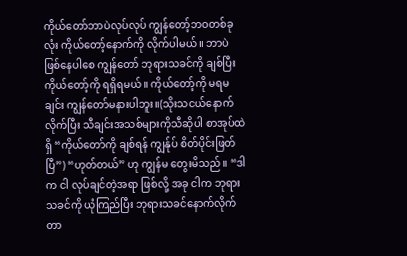ကိုယ်တော်ဘာပဲလုပ်လုပ် ကျွန်တော့်ဘဝတစ်ခုလုံး ကိုယ်တော့်နောက်ကို လိုက်ပါမယ်။ ဘာပဲဖြစ်နေပါစေ ကျွန်တော် ဘုရားသခင်ကို ချစ်ပြီး ကိုယ်တော့်ကို ရရှိရမယ်။ ကိုယ်တော့်ကို မရမချင်း ကျွန်တော်မနားပါဘူး။(သိုးသငယ်နောက်လိုက်ပြီး သီချင်းအသစ်များကိုသီဆိုပါ စာအုပ်ထဲရှိ “ကိုယ်တော်ကို ချစ်ရန် ကျွန်ုပ် စိတ်ပိုင်းဖြတ်ပြီ”) “ဟုတ်တယ်” ဟု ကျွန်မ တွေးမိသည်။ “ဒါက ငါ လုပ်ချင်တဲ့အရာ ဖြစ်လို့ အခု ငါက ဘုရားသခင်ကို ယုံကြည်ပြီး ဘုရားသခင်နောက်လိုက်တာ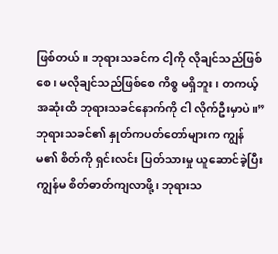ဖြစ်တယ်။ ဘုရားသခင်က ငါ့ကို လိုချင်သည်ဖြစ်စေ၊ မလိုချင်သည်ဖြစ်စေ ကိစ္စ မရှိဘူး၊ တကယ့် အဆုံးထိ ဘုရားသခင်နောက်ကို ငါ လိုက်ဦးမှာပဲ။” ဘုရားသခင်၏ နှုတ်ကပတ်တော်များက ကျွန်မ၏ စိတ်ကို ရှင်းလင်း ပြတ်သားမှု ယူဆောင်ခဲ့ပြီး ကျွန်မ စိတ်ဓာတ်ကျလာဖို့၊ ဘုရားသ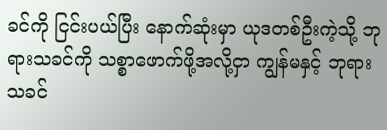ခင်ကို ငြင်းပယ်ပြီး နောက်ဆုံးမှာ ယုဒတစ်ဦးကဲ့သို့ ဘုရားသခင်ကို သစ္စာဖောက်ဖို့အလို့ငှာ ကျွန်မနှင့် ဘုရားသခင်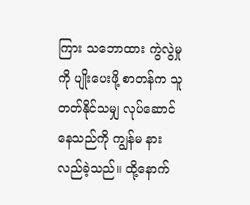ကြား သဘောထား ကွဲလွဲမှုကို ပျိုးပေးဖို့ စာတန်က သူတတ်နိုင်သမျှ လုပ်ဆောင်နေသည်ကို ကျွန်မ နားလည်ခဲ့သည်။ ထို့နောက်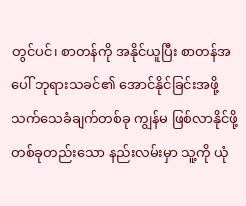တွင်ပင်၊ စာတန်ကို အနိုင်ယူပြီး စာတန်အပေါ် ဘုရားသခင်၏ အောင်နိုင်ခြင်းအဖို့ သက်သေခံချက်တစ်ခု ကျွန်မ ဖြစ်လာနိုင်ဖို့ တစ်ခုတည်းသော နည်းလမ်းမှာ သူ့ကို ယုံ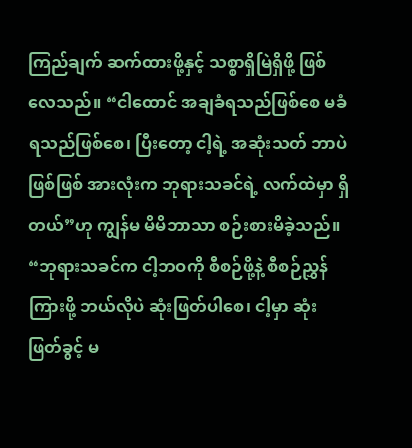ကြည်ချက် ဆက်ထားဖို့နှင့် သစ္စာရှိမြဲရှိဖို့ ဖြစ်လေသည်။ “ငါထောင် အချခံရသည်ဖြစ်စေ မခံရသည်ဖြစ်စေ၊ ပြီးတော့ ငါ့ရဲ့ အဆုံးသတ် ဘာပဲဖြစ်ဖြစ် အားလုံးက ဘုရားသခင်ရဲ့ လက်ထဲမှာ ရှိတယ်”ဟု ကျွန်မ မိမိဘာသာ စဉ်းစားမိခဲ့သည်။ “ဘုရားသခင်က ငါ့ဘဝကို စီစဉ်ဖို့နဲ့ စီစဉ်ညွှန်ကြားဖို့ ဘယ်လိုပဲ ဆုံးဖြတ်ပါစေ၊ ငါ့မှာ ဆုံးဖြတ်ခွင့် မ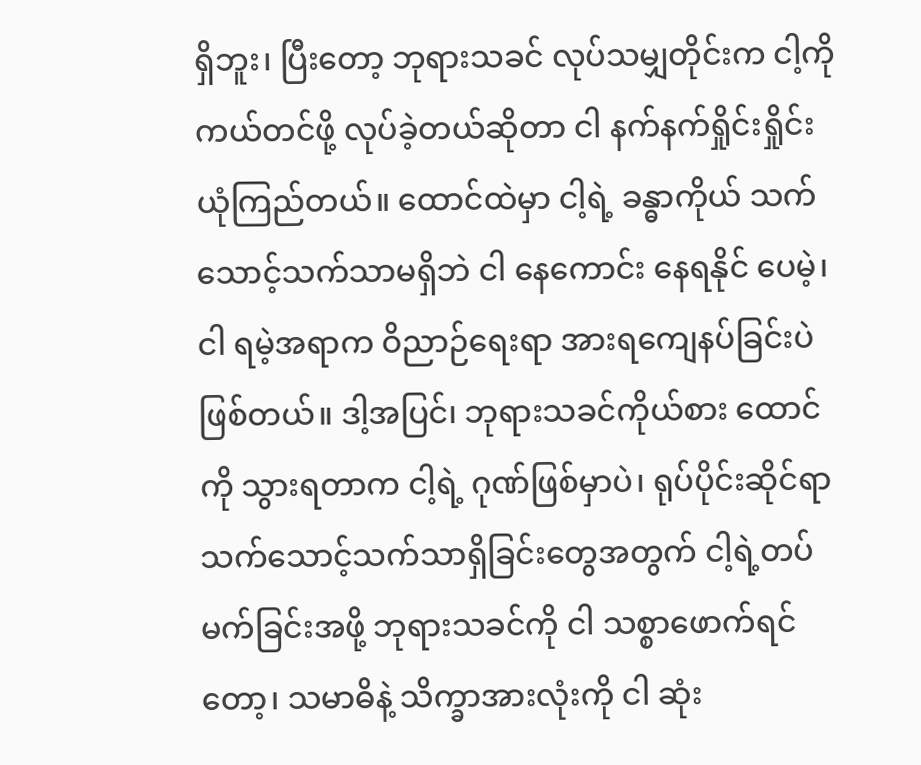ရှိဘူး၊ ပြီးတော့ ဘုရားသခင် လုပ်သမျှတိုင်းက ငါ့ကို ကယ်တင်ဖို့ လုပ်ခဲ့တယ်ဆိုတာ ငါ နက်နက်ရှိုင်းရှိုင်း ယုံကြည်တယ်။ ထောင်ထဲမှာ ငါ့ရဲ့ ခန္ဓာကိုယ် သက်သောင့်သက်သာမရှိဘဲ ငါ နေကောင်း နေရနိုင် ပေမဲ့၊ ငါ ရမဲ့အရာက ဝိညာဉ်ရေးရာ အားရကျေနပ်ခြင်းပဲ ဖြစ်တယ်။ ဒါ့အပြင်၊ ဘုရားသခင်ကိုယ်စား ထောင်ကို သွားရတာက ငါ့ရဲ့ ဂုဏ်ဖြစ်မှာပဲ၊ ရုပ်ပိုင်းဆိုင်ရာ သက်သောင့်သက်သာရှိခြင်းတွေအတွက် ငါ့ရဲ့တပ်မက်ခြင်းအဖို့ ဘုရားသခင်ကို ငါ သစ္စာဖောက်ရင်တော့၊ သမာဓိနဲ့ သိက္ခာအားလုံးကို ငါ ဆုံး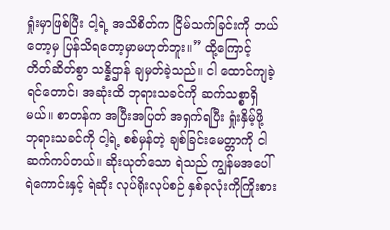ရှုံးမှာဖြစ်ပြီး ငါ့ရဲ့ အသိစိတ်က ငြိမ်သက်ခြင်းကို ဘယ်တော့မှ ပြန်သိရတော့မှာမဟုတ်ဘူး။” ထို့ကြောင့် တိတ်ဆိတ်စွာ သန္နိဌာန် ချမှတ်ခဲ့သည်။ ငါ ထောင်ကျခဲ့ရင်တောင်၊ အဆုံးထိ ဘုရားသခင်ကို ဆက်သစ္စာရှိမယ်။ စာတန်က အပြီးအပြတ် အရှက်ရပြီး ရှုံးနှိမ့်ဖို့ ဘုရားသခင်ကို ငါ့ရဲ့ စစ်မှန်တဲ့ ချစ်ခြင်းမေတ္တာကို ငါ ဆက်ကပ်တယ်။ ဆိုးယုတ်သော ရဲသည် ကျွန်မအပေါ် ရဲကောင်းနှင့် ရဲဆိုး လုပ်ရိုးလုပ်စဉ် နှစ်ခုလုံးကိုကြိုးစား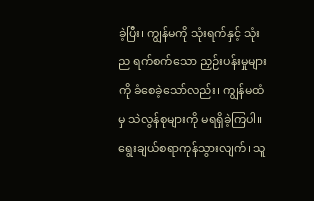ခဲ့ပြီး၊ ကျွန်မကို သုံးရက်နှင့် သုံးည ရက်စက်သော ညှဉ်းပန်းမှုများကို ခံစေခဲ့သော်လည်း၊ ကျွန်မထံမှ သဲလွန်စုများကို မရရှိခဲ့ကြပါ။ ရွေးချယ်စရာကုန်သွားလျက်၊ သူ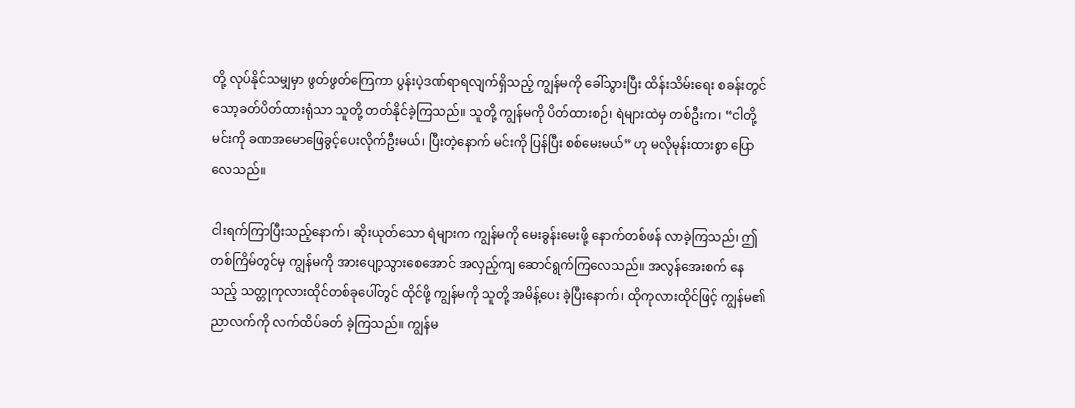တို့ လုပ်နိုင်သမျှမှာ ဖွတ်ဖွတ်ကြေကာ ပွန်းပဲ့ဒဏ်ရာရလျက်ရှိသည့် ကျွန်မကို ခေါ်သွားပြီး ထိန်းသိမ်းရေး စခန်းတွင် သော့ခတ်ပိတ်ထားရုံသာ သူတို့ တတ်နိုင်ခဲ့ကြသည်။ သူတို့ ကျွန်မကို ပိတ်ထားစဉ်၊ ရဲများထဲမှ တစ်ဦးက၊ “ငါတို့ မင်းကို ခဏအမောဖြေခွင့်ပေးလိုက်ဦးမယ်၊ ပြီးတဲ့နောက် မင်းကို ပြန်ပြီး စစ်မေးမယ်” ဟု မလိုမုန်းထားစွာ ပြောလေသည်။

ငါးရက်ကြာပြီးသည့်နောက်၊ ဆိုးယုတ်သော ရဲများက ကျွန်မကို မေးခွန်းမေးဖို့ နောက်တစ်ဖန် လာခဲ့ကြသည်၊ ဤတစ်ကြိမ်တွင်မှ ကျွန်မကို အားပျော့သွားစေအောင် အလှည့်ကျ ဆောင်ရွက်ကြလေသည်။ အလွန်အေးစက် နေသည့် သတ္တုကုလားထိုင်တစ်ခုပေါ်တွင် ထိုင်ဖို့ ကျွန်မကို သူတို့ အမိန့်ပေး ခဲ့ပြီးနောက်၊ ထိုကုလားထိုင်ဖြင့် ကျွန်မ၏ ညာလက်ကို လက်ထိပ်ခတ် ခဲ့ကြသည်။ ကျွန်မ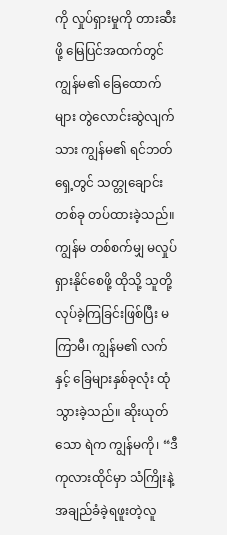ကို လှုပ်ရှားမှုကို တားဆီးဖို့ မြေပြင်အထက်တွင် ကျွန်မ၏ ခြေထောက်များ တွဲလောင်းဆွဲလျက်သား ကျွန်မ၏ ရင်ဘတ်ရှေ့တွင် သတ္တုချောင်းတစ်ခု တပ်ထားခဲ့သည်။ ကျွန်မ တစ်စက်မျှ မလှုပ်ရှားနိုင်စေဖို့ ထိုသို့ သူတို့ လုပ်ခဲ့ကြခြင်းဖြစ်ပြီး မကြာမီ၊ ကျွန်မ၏ လက်နှင့် ခြေများနှစ်ခုလုံး ထုံသွားခဲ့သည်။ ဆိုးယုတ်သော ရဲက ကျွန်မကို၊ “ဒီကုလားထိုင်မှာ သံကြိုးနဲ့ အချည်ခံခဲ့ရဖူးတဲ့လူ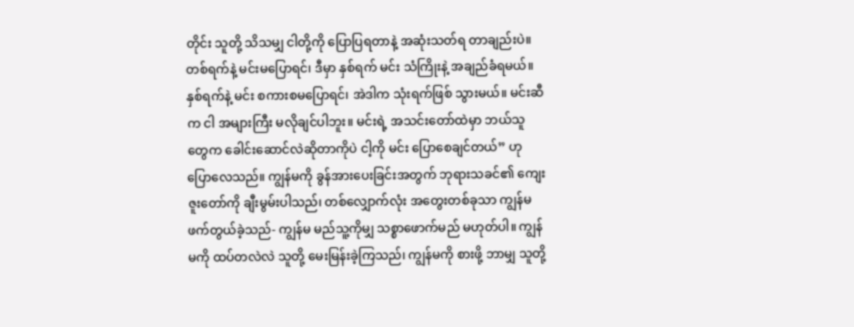တိုင်း သူတို့ သိသမျှ ငါတို့ကို ပြောပြရတာနဲ့ အဆုံးသတ်ရ တာချည်းပဲ။ တစ်ရက်နဲ့ မင်းမပြောရင်၊ ဒီမှာ နှစ်ရက် မင်း သံကြိုးနဲ့ အချည်ခံရမယ်။ နှစ်ရက်နဲ့ မင်း စကားစမပြောရင်၊ အဲဒါက သုံးရက်ဖြစ် သွားမယ်။ မင်းဆီက ငါ အများကြီး မလိုချင်ပါဘူး။ မင်းရဲ့ အသင်းတော်ထဲမှာ ဘယ်သူတွေက ခေါင်းဆောင်လဲဆိုတာကိုပဲ ငါ့ကို မင်း ပြောစေချင်တယ်” ဟု ပြောလေသည်။ ကျွန်မကို ခွန်အားပေးခြင်းအတွက် ဘုရားသခင်၏ ကျေးဇူးတော်ကို ချီးမွမ်းပါသည်၊ တစ်လျှောက်လုံး အတွေးတစ်ခုသာ ကျွန်မ ဖက်တွယ်ခဲ့သည်- ကျွန်မ မည်သူ့ကိုမျှ သစ္စာဖောက်မည် မဟုတ်ပါ။ ကျွန်မကို ထပ်တလဲလဲ သူတို့ မေးမြန်းခဲ့ကြသည်၊ ကျွန်မကို စားဖို့ ဘာမျှ သူတို့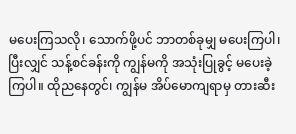မပေးကြသလို၊ သောက်ဖို့ပင် ဘာတစ်ခုမျှ မပေးကြပါ၊ ပြီးလျှင် သန့်စင်ခန်းကို ကျွန်မကို အသုံးပြုခွင့် မပေးခဲ့ကြပါ။ ထိုညနေတွင်၊ ကျွန်မ အိပ်မောကျရာမှ တားဆီး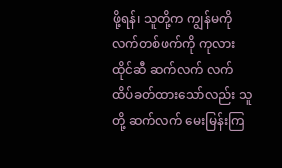ဖို့ရန်၊ သူတို့က ကျွန်မကို လက်တစ်ဖက်ကို ကုလားထိုင်ဆီ ဆက်လက် လက်ထိပ်ခတ်ထားသော်လည်း သူတို့ ဆက်လက် မေးမြန်းကြ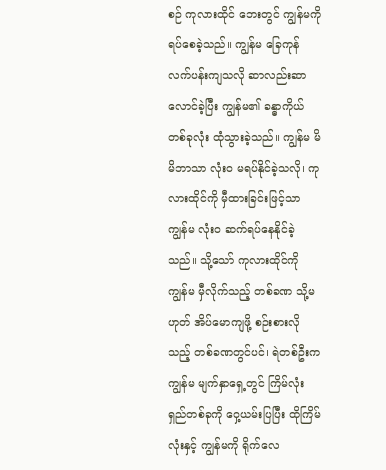စဉ် ကုလားထိုင် ဘေးတွင် ကျွန်မကို ရပ်စေခဲ့သည်။ ကျွန်မ ခြေကုန်လက်ပန်းကျသလို ဆာလည်းဆာလောင်ခဲ့ပြီး ကျွန်မ၏ ခန္ဓာကိုယ်တစ်ခုလုံး ထုံသွားခဲ့သည်။ ကျွန်မ မိမိဘာသာ လုံးဝ မရပ်နိုင်ခဲ့သလို၊ ကုလားထိုင်ကို မှီထားခြင်းဖြင့်သာ ကျွန်မ လုံးဝ ဆက်ရပ်နေနိုင်ခဲ့သည်။ သို့သော် ကုလားထိုင်ကို ကျွန်မ မှီလိုက်သည့် တစ်ခဏ သို့မဟုတ် အိပ်မောကျဖို့ စဉ်းစားလိုသည့် တစ်ခဏတွင်ပင်၊ ရဲတစ်ဦးက ကျွန်မ မျက်နှာရှေ့တွင် ကြိမ်လုံးရှည်တစ်ခုကို ဝှေ့ယမ်းပြပြီး ထိုကြိမ်လုံးနှင့် ကျွန်မကို ရိုက်လေ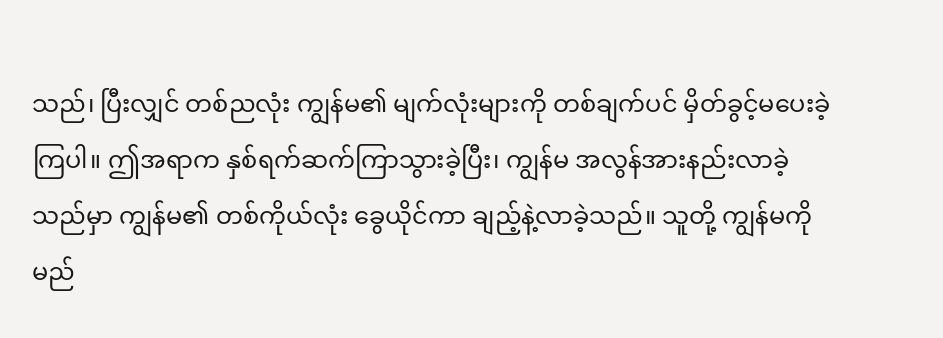သည်၊ ပြီးလျှင် တစ်ညလုံး ကျွန်မ၏ မျက်လုံးများကို တစ်ချက်ပင် မှိတ်ခွင့်မပေးခဲ့ကြပါ။ ဤအရာက နှစ်ရက်ဆက်ကြာသွားခဲ့ပြီး၊ ကျွန်မ အလွန်အားနည်းလာခဲ့သည်မှာ ကျွန်မ၏ တစ်ကိုယ်လုံး ခွေယိုင်ကာ ချည့်နဲ့လာခဲ့သည်။ သူတို့ ကျွန်မကို မည်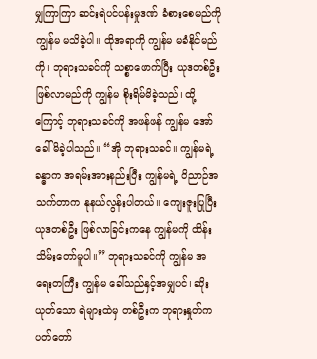မျှကြာကြာ ဆင်းရဲပင်ပန်းမှုဒဏ် ခံစားစေမည်ကို ကျွန်မ မသိခဲ့ပါ။ ထိုအရာကို ကျွန်မ မခံနိုင်မည်ကို၊ ဘုရားသခင်ကို သစ္စာဖောက်ပြီး ယုဒတစ်ဦး ဖြစ်လာမည်ကို ကျွန်မ စိုးရိမ်မိခဲ့သည်၊ ထို့ကြောင့် ဘုရားသခင်ကို အဖန်ဖန် ကျွန်မ အော်ခေါ်မိခဲ့ပါသည်။ “အို ဘုရားသခင်။ ကျွန်မရဲ့ ခန္ဓာက အရမ်းအားနည်းပြီး ကျွန်မရဲ့ ဝိညာဉ်အသက်တာက နုနယ်လွန်းပါတယ်။ ကျေးဇူးပြုပြီး ယုဒတစ်ဦး ဖြစ်လာခြင်းကနေ ကျွန်မကို ထိန်းသိမ်းတော်မူပါ။” ဘုရားသခင်ကို ကျွန်မ အရေးတကြီး ကျွန်မ ခေါ်သည်နှင့်အမျှပင်၊ ဆိုးယုတ်သော ရဲများထဲမှ တစ်ဦးက ဘုရားနှုတ်ကပတ်တော်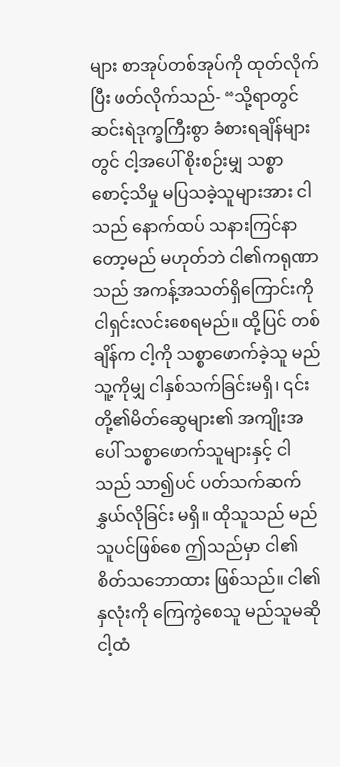များ စာအုပ်တစ်အုပ်ကို ထုတ်လိုက်ပြီး ဖတ်လိုက်သည်- “သို့ရာတွင် ဆင်းရဲဒုက္ခကြီးစွာ ခံစားရချိန်များတွင် ငါ့အပေါ် စိုးစဉ်းမျှ သစ္စာစောင့်သိမှု မပြသခဲ့သူများအား ငါသည် နောက်ထပ် သနားကြင်နာတော့မည် မဟုတ်ဘဲ ငါ၏ကရုဏာသည် အကန့်အသတ်ရှိကြောင်းကို ငါရှင်းလင်းစေရမည်။ ထို့ပြင် တစ်ချိန်က ငါ့ကို သစ္စာဖောက်ခဲ့သူ မည်သူ့ကိုမျှ ငါနှစ်သက်ခြင်းမရှိ၊ ၎င်းတို့၏မိတ်ဆွေများ၏ အကျိုးအပေါ် သစ္စာဖောက်သူများနှင့် ငါသည် သာ၍ပင် ပတ်သက်ဆက်နွှယ်လိုခြင်း မရှိ။ ထိုသူသည် မည်သူပင်ဖြစ်စေ ဤသည်မှာ ငါ၏စိတ်သဘောထား ဖြစ်သည်။ ငါ၏နှလုံးကို ကြေကွဲစေသူ မည်သူမဆို ငါ့ထံ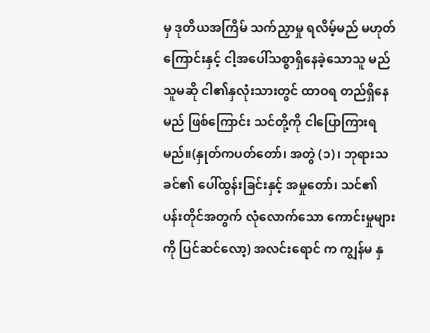မှ ဒုတိယအကြိမ် သက်ညှာမှု ရလိမ့်မည် မဟုတ်ကြောင်းနှင့် ငါ့အပေါ်သစ္စာရှိနေခဲ့သောသူ မည်သူမဆို ငါ၏နှလုံးသားတွင် ထာဝရ တည်ရှိနေမည် ဖြစ်ကြောင်း သင်တို့ကို ငါပြောကြားရမည်။(နှုတ်ကပတ်တော်၊ အတွဲ (၁)၊ ဘုရားသခင်၏ ပေါ်ထွန်းခြင်းနှင့် အမှုတော်၊ သင်၏ ပန်းတိုင်အတွက် လုံလောက်သော ကောင်းမှုများကို ပြင်ဆင်လော့) အလင်းရောင် က ကျွန်မ နှ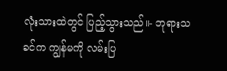လုံးသားထဲတွင် ပြည့်သွားသည်။- ဘုရားသခင်က ကျွန်မကို လမ်းပြ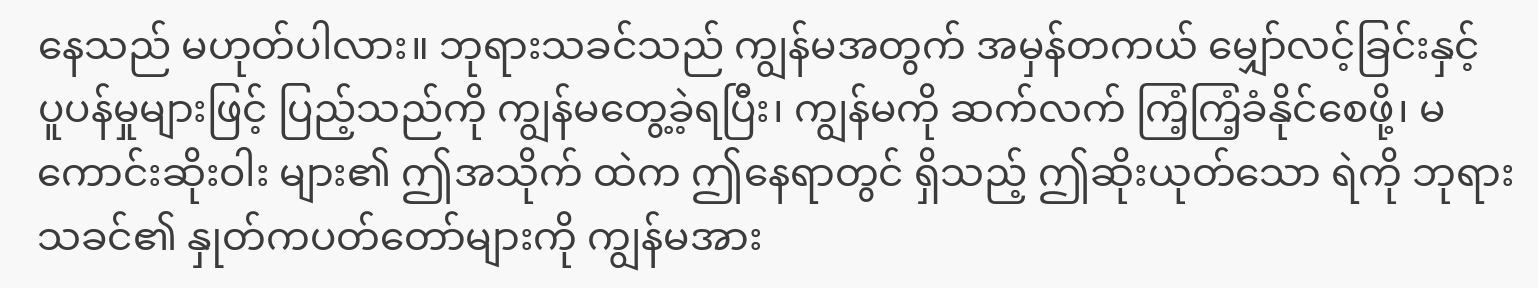နေသည် မဟုတ်ပါလား။ ဘုရားသခင်သည် ကျွန်မအတွက် အမှန်တကယ် မျှော်လင့်ခြင်းနှင့် ပူပန်မှုများဖြင့် ပြည့်သည်ကို ကျွန်မတွေ့ခဲ့ရပြီး၊ ကျွန်မကို ဆက်လက် ကြံ့ကြံ့ခံနိုင်စေဖို့၊ မကောင်းဆိုးဝါး များ၏ ဤအသိုက် ထဲက ဤနေရာတွင် ရှိသည့် ဤဆိုးယုတ်သော ရဲကို ဘုရားသခင်၏ နှုတ်ကပတ်တော်များကို ကျွန်မအား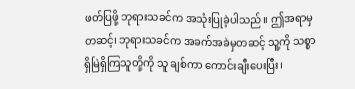ဖတ်ပြဖို့ ဘုရားသခင်က အသုံးပြုခဲ့ပါသည်။ ဤအရာမှတဆင့်၊ ဘုရားသခင်က အခက်အခဲမှတဆင့် သူ့ကို သစ္စာရှိမြဲရှိကြသူတို့ကို သူ ချစ်ကာ ကောင်းချီးပေးပြီး၊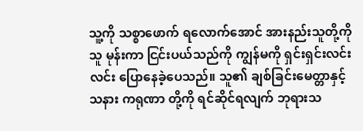သူ့ကို သစ္စာဖောက် ရလောက်အောင် အားနည်းသူတို့ကို သူ မုန်းကာ ငြင်းပယ်သည်ကို ကျွန်မကို ရှင်းရှင်းလင်းလင်း ပြောနေခဲ့ပေသည်။ သူ၏ ချစ်ခြင်းမေတ္တာနှင့် သနား ကရုဏာ တို့ကို ရင်ဆိုင်ရလျက် ဘုရားသ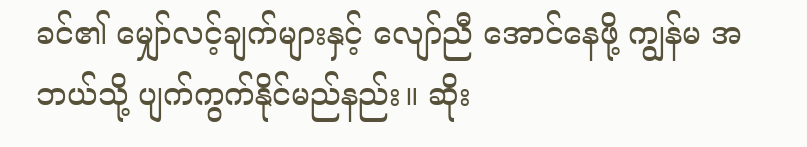ခင်၏ မျှော်လင့်ချက်များနှင့် လျော်ညီ အောင်နေဖို့ ကျွန်မ အဘယ်သို့ ပျက်ကွက်နိုင်မည်နည်း။ ဆိုး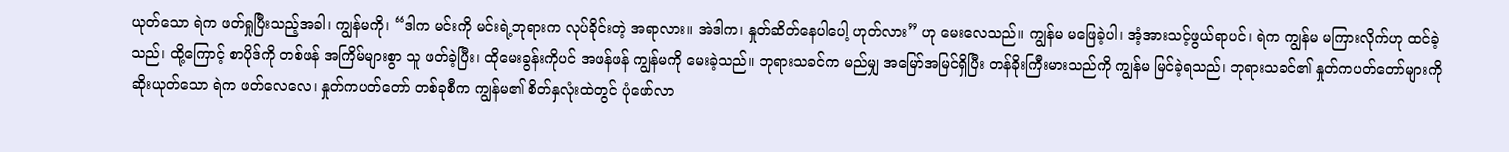ယုတ်သော ရဲက ဖတ်ရှုပြီးသည့်အခါ၊ ကျွန်မကို၊ “ဒါက မင်းကို မင်းရဲ့ဘုရားက လုပ်ခိုင်းတဲ့ အရာလား။ အဲဒါက၊ နှုတ်ဆိတ်နေပါပေါ့ ဟုတ်လား” ဟု မေးလေသည်။ ကျွန်မ မဖြေခဲ့ပါ၊ အံ့အားသင့်ဖွယ်ရာပင်၊ ရဲက ကျွန်မ မကြားလိုက်ဟု ထင်ခဲ့သည်၊ ထို့ကြောင့် စာပိုဒ်ကို တစ်ဖန် အကြိမ်များစွာ သူ ဖတ်ခဲ့ပြီး၊ ထိုမေးခွန်းကိုပင် အဖန်ဖန် ကျွန်မကို မေးခဲ့သည်။ ဘုရားသခင်က မည်မျှ အမြော်အမြင်ရှိပြီး တန်ခိုးကြီးမားသည်ကို ကျွန်မ မြင်ခဲ့ရသည်၊ ဘုရားသခင်၏ နှုတ်ကပတ်တော်များကို ဆိုးယုတ်သော ရဲက ဖတ်လေလေ၊ နှုတ်ကပတ်တော် တစ်ခုစီက ကျွန်မ၏ စိတ်နှလုံးထဲတွင် ပုံဖော်လာ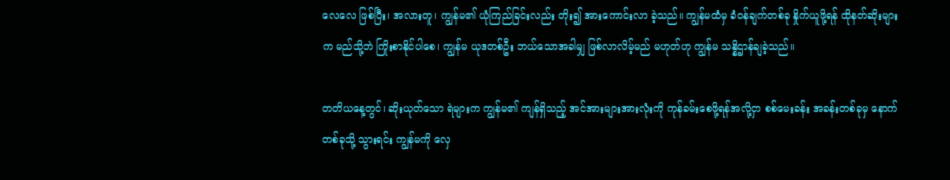လေလေ ဖြစ်ပြီး၊ အလားတူ၊ ကျွန်မ၏ ယုံကြည်ခြင်းလည်း တိုး၍ အားကောင်းလာ ခဲ့သည်။ ကျွန်မထံမှ ခံဝန်ချက်တစ်ခု နှိုက်ယူဖို့ရန် ထိုနတ်ဆိုးများက မည်သို့ဘဲ ကြိုးစာနိုင်ပါစေ၊ ကျွန်မ ယုဒတစ်ဦး ဘယ်သောအခါမျှ ဖြစ်လာလိမ့်မည် မဟုတ်ဟု ကျွန်မ သန္နိဌာန်ချခဲ့သည်။

တတိယနေ့တွင်၊ ဆိုးယုတ်သော ရဲများက ကျွန်မ၏ ကျန်ရှိသည့် အင်အားများအားလုံးကို ကုန်ခမ်းစေဖို့ရန်အလို့ငှာ စစ်မေးခန်း အခန်းတစ်ခုမှ နောက်တစ်ခုသို့ သွားရင်း ကျွန်မကို လှေ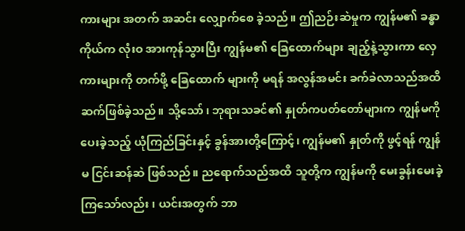ကားများ အတက် အဆင်း လျှောက်စေ ခဲ့သည်။ ဤညဉ်းဆဲမှုက ကျွန်မ၏ ခန္ဓာကိုယ်က လုံးဝ အားကုန်သွားပြီး ကျွန်မ၏ ခြေထောက်များ ချည့်နဲ့သွားကာ လှေကားများကို တက်ဖို့ ခြေထောက် များကို မရန် အလွန်အမင်း ခက်ခဲလာသည်အထိ ဆက်ဖြစ်ခဲ့သည်။ သို့သော်၊ ဘုရားသခင်၏ နှုတ်ကပတ်တော်များက ကျွန်မကို ပေးခဲ့သည့် ယုံကြည်ခြင်းနှင့် ခွန်အားတို့ကြောင့်၊ ကျွန်မ၏ နှုတ်ကို ဖွင့်ရန် ကျွန်မ ငြင်းဆန်ဆဲ ဖြစ်သည်။ ညရောက်သည်အထိ သူတို့က ကျွန်မကို မေးခွန်းမေးခဲ့ကြသော်လည်း၊ ယင်းအတွက် ဘာ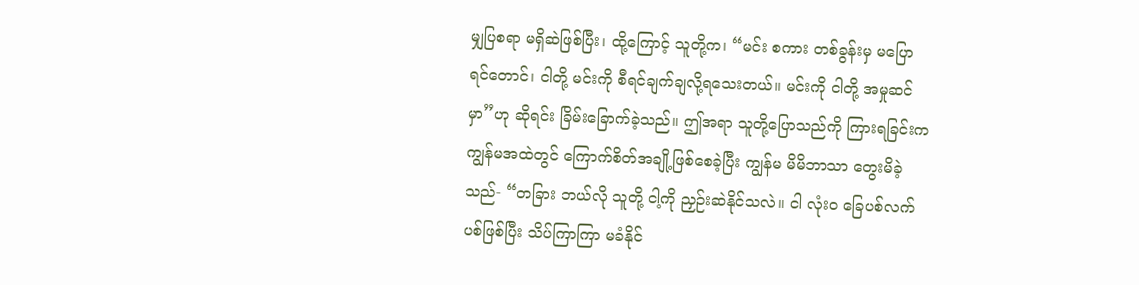မျှပြစရာ မရှိဆဲဖြစ်ပြီး၊ ထို့ကြောင့် သူတို့က၊ “မင်း စကား တစ်ခွန်းမှ မပြောရင်တောင်၊ ငါတို့ မင်းကို စီရင်ချက်ချလို့ရသေးတယ်။ မင်းကို ငါတို့ အမှုဆင်မှာ”ဟု ဆိုရင်း ခြိမ်းခြောက်ခဲ့သည်။ ဤအရာ သူတို့ပြောသည်ကို ကြားရခြင်းက ကျွန်မအထဲတွင် ကြောက်စိတ်အချို့ဖြစ်စေခဲ့ပြီး ကျွန်မ မိမိဘာသာ တွေးမိခဲ့သည်- “တခြား ဘယ်လို သူတို့ ငါ့ကို ညှဉ်းဆဲနိုင်သလဲ။ ငါ လုံးဝ ခြေပစ်လက်ပစ်ဖြစ်ပြီး သိပ်ကြာကြာ မခံနိုင်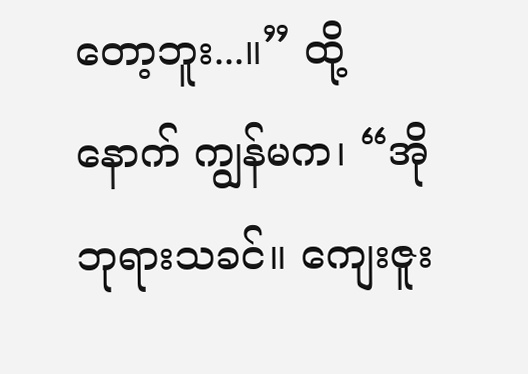တော့ဘူး...။” ထို့နောက် ကျွန်မက၊ “အို ဘုရားသခင်။ ကျေးဇူး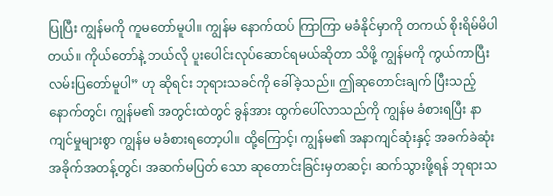ပြုပြီး ကျွန်မကို ကူမတော်မူပါ။ ကျွန်မ နောက်ထပ် ကြာကြာ မခံနိုင်မှာကို တကယ် စိုးရိမ်မိပါတယ်။ ကိုယ်တော်နဲ့ ဘယ်လို ပူးပေါင်းလုပ်ဆောင်ရမယ်ဆိုတာ သိဖို့ ကျွန်မကို ကွယ်ကာပြီး လမ်းပြတော်မူပါ” ဟု ဆိုရင်း ဘုရားသခင်ကို ခေါ်ခဲ့သည်။ ဤဆုတောင်းချက် ပြီးသည့်နောက်တွင်၊ ကျွန်မ၏ အတွင်းထဲတွင် ခွန်အား ထွက်ပေါ်လာသည်ကို ကျွန်မ ခံစားရပြီး နာကျင်မှုများစွာ ကျွန်မ မခံစားရတော့ပါ။ ထို့ကြောင့်၊ ကျွန်မ၏ အနာကျင်ဆုံးနှင့် အခက်ခဲဆုံး အခိုက်အတန့်တွင်၊ အဆက်မပြတ် သော ဆုတောင်းခြင်းမှတဆင့်၊ ဆက်သွားဖို့ရန် ဘုရားသ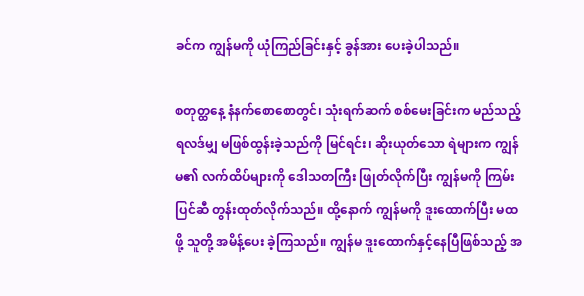ခင်က ကျွန်မကို ယုံကြည်ခြင်းနှင့် ခွန်အား ပေးခဲ့ပါသည်။

စတုတ္ထနေ့ နံနက်စောစောတွင်၊ သုံးရက်ဆက် စစ်မေးခြင်းက မည်သည့်ရလဒ်မျှ မဖြစ်ထွန်းခဲ့သည်ကို မြင်ရင်း၊ ဆိုးယုတ်သော ရဲများက ကျွန်မ၏ လက်ထိပ်များကို ဒေါသတကြီး ဖြုတ်လိုက်ပြီး ကျွန်မကို ကြမ်းပြင်ဆီ တွန်းထုတ်လိုက်သည်။ ထို့နောက် ကျွန်မကို ဒူးထောက်ပြီး မထဖို့ သူတို့ အမိန့်ပေး ခဲ့ကြသည်။ ကျွန်မ ဒူးထောက်နှင့်နေပြီဖြစ်သည့် အ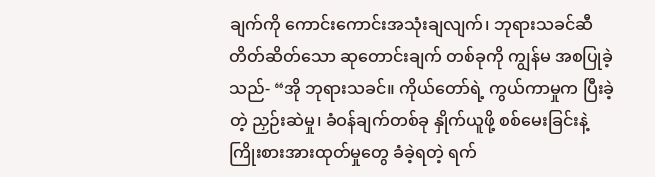ချက်ကို ကောင်းကောင်းအသုံးချလျက်၊ ဘုရားသခင်ဆီ တိတ်ဆိတ်သော ဆုတောင်းချက် တစ်ခုကို ကျွန်မ အစပြုခဲ့သည်- “အို ဘုရားသခင်။ ကိုယ်တော်ရဲ့ ကွယ်ကာမှုက ပြီးခဲ့တဲ့ ညှဉ်းဆဲမှု၊ ခံဝန်ချက်တစ်ခု နှိုက်ယူဖို့ စစ်မေးခြင်းနဲ့ ကြိုးစားအားထုတ်မှုတွေ ခံခဲ့ရတဲ့ ရက်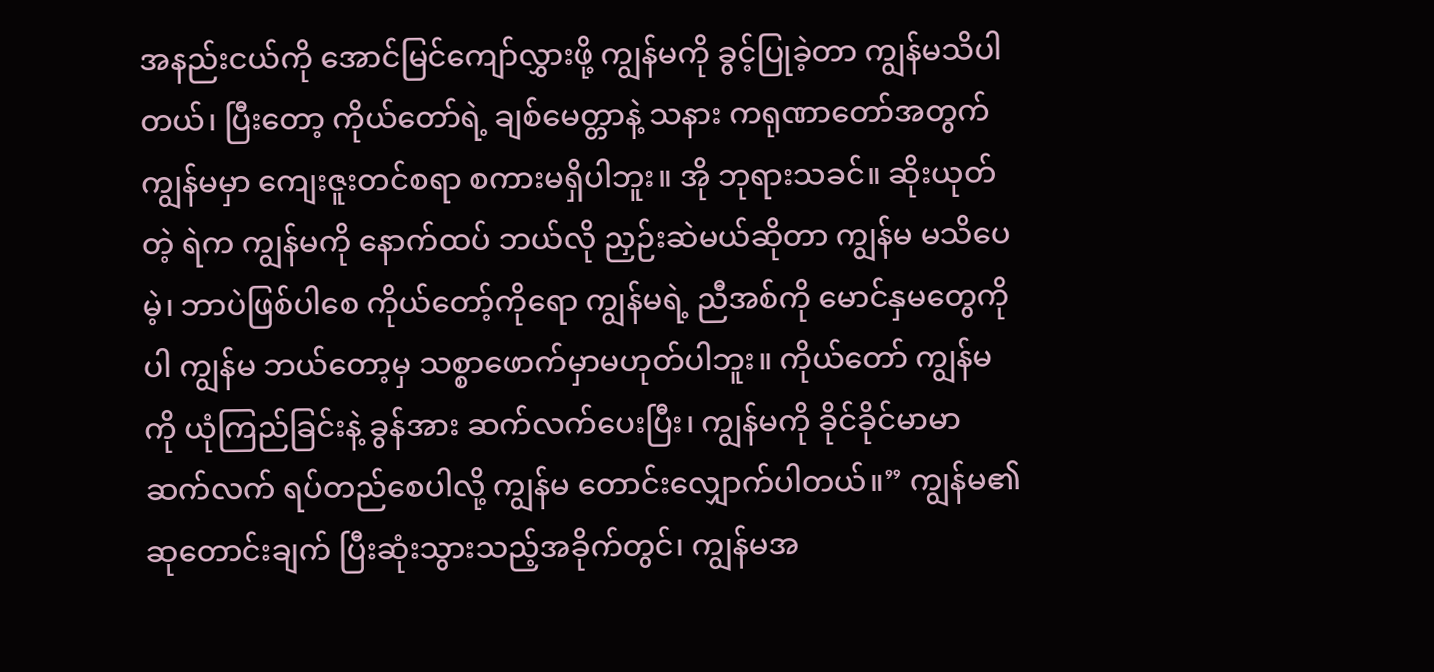အနည်းငယ်ကို အောင်မြင်ကျော်လွှားဖို့ ကျွန်မကို ခွင့်ပြုခဲ့တာ ကျွန်မသိပါတယ်၊ ပြီးတော့ ကိုယ်တော်ရဲ့ ချစ်မေတ္တာနဲ့ သနား ကရုဏာတော်အတွက် ကျွန်မမှာ ကျေးဇူးတင်စရာ စကားမရှိပါဘူး။ အို ဘုရားသခင်။ ဆိုးယုတ်တဲ့ ရဲက ကျွန်မကို နောက်ထပ် ဘယ်လို ညှဉ်းဆဲမယ်ဆိုတာ ကျွန်မ မသိပေမဲ့၊ ဘာပဲဖြစ်ပါစေ ကိုယ်တော့်ကိုရော ကျွန်မရဲ့ ညီအစ်ကို မောင်နှမတွေကိုပါ ကျွန်မ ဘယ်တော့မှ သစ္စာဖောက်မှာမဟုတ်ပါဘူး။ ကိုယ်တော် ကျွန်မကို ယုံကြည်ခြင်းနဲ့ ခွန်အား ဆက်လက်ပေးပြီး၊ ကျွန်မကို ခိုင်ခိုင်မာမာ ဆက်လက် ရပ်တည်စေပါလို့ ကျွန်မ တောင်းလျှောက်ပါတယ်။” ကျွန်မ၏ ဆုတောင်းချက် ပြီးဆုံးသွားသည့်အခိုက်တွင်၊ ကျွန်မအ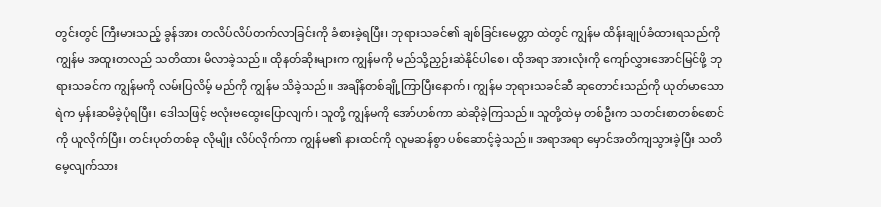တွင်းတွင် ကြီးမားသည့် ခွန်အား တလိပ်လိပ်တက်လာခြင်းကို ခံစားခဲ့ရပြီး၊ ဘုရားသခင်၏ ချစ်ခြင်းမေတ္တာ ထဲတွင် ကျွန်မ ထိန်းချုပ်ခံထားရသည်ကို ကျွန်မ အထူးတလည် သတိထား မိလာခဲ့သည်။ ထိုနတ်ဆိုးများက ကျွန်မကို မည်သို့ညှဉ်းဆဲနိုင်ပါစေ၊ ထိုအရာ အားလုံးကို ကျော်လွှားအောင်မြင်ဖို့ ဘုရားသခင်က ကျွန်မကို လမ်းပြလိမ့် မည်ကို ကျွန်မ သိခဲ့သည်။ အချိန်တစ်ချို့ကြာပြီးနောက်၊ ကျွန်မ ဘုရားသခင်ဆီ ဆုတောင်းသည်ကို ယုတ်မာသော ရဲက မှန်းဆမိခဲ့ပုံရပြီး၊ ဒေါသဖြင့် ဗလုံးဗထွေးပြောလျက်၊ သူတို့ ကျွန်မကို အော်ဟစ်ကာ ဆဲဆိုခဲ့ကြသည်။ သူတို့ထဲမှ တစ်ဦးက သတင်းစာတစ်စောင်ကို ယူလိုက်ပြီး၊ တင်းပုတ်တစ်ခု လိုမျိုး လိပ်လိုက်ကာ ကျွန်မ၏ နားထင်ကို လူမဆန်စွာ ပစ်ဆောင့်ခဲ့သည်။ အရာအရာ မှောင်အတိကျသွားခဲ့ပြီး သတိမေ့လျက်သား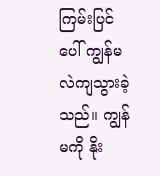ကြမ်းပြင်ပေါ် ကျွန်မ လဲကျသွားခဲ့သည်။ ကျွန်မကို နိုး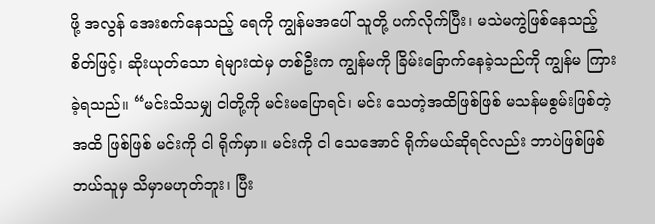ဖို့ အလွန် အေးစက်နေသည့် ရေကို ကျွန်မအပေါ် သူတို့ ပက်လိုက်ပြီး၊ မသဲမကွဲဖြစ်နေသည့် စိတ်ဖြင့်၊ ဆိုးယုတ်သော ရဲများထဲမှ တစ်ဦးက ကျွန်မကို ခြိမ်းခြောက်နေခဲ့သည်ကို ကျွန်မ ကြားခဲ့ရသည်။ “မင်းသိသမျှ ငါတို့ကို မင်းမပြောရင်၊ မင်း သေတဲ့အထိဖြစ်ဖြစ် မသန်မစွမ်းဖြစ်တဲ့အထိ ဖြစ်ဖြစ် မင်းကို ငါ ရိုက်မှာ။ မင်းကို ငါ သေအောင် ရိုက်မယ်ဆိုရင်လည်း ဘာပဲဖြစ်ဖြစ် ဘယ်သူမှ သိမှာမဟုတ်ဘူး၊ ပြီး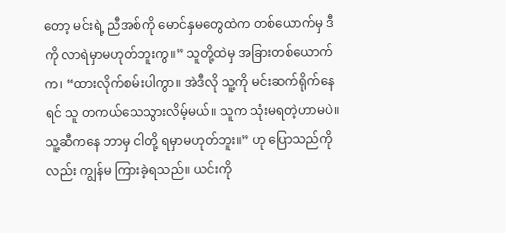တော့ မင်းရဲ့ ညီအစ်ကို မောင်နှမတွေထဲက တစ်ယောက်မှ ဒီကို လာရဲမှာမဟုတ်ဘူးကွ။” သူတို့ထဲမှ အခြားတစ်ယောက်က၊ “ထားလိုက်စမ်းပါကွာ။ အဲဒီလို သူ့ကို မင်းဆက်ရိုက်နေရင် သူ တကယ်သေသွားလိမ့်မယ်။ သူက သုံးမရတဲ့ဟာမပဲ။ သူ့ဆီကနေ ဘာမှ ငါတို့ ရမှာမဟုတ်ဘူး။” ဟု ပြောသည်ကိုလည်း ကျွန်မ ကြားခဲ့ရသည်။ ယင်းကို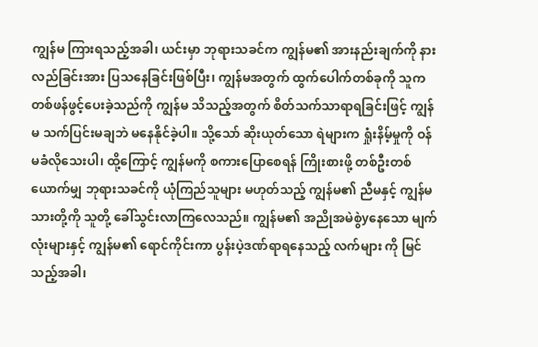ကျွန်မ ကြားရသည့်အခါ၊ ယင်းမှာ ဘုရားသခင်က ကျွန်မ၏ အားနည်းချက်ကို နားလည်ခြင်းအား ပြသနေခြင်းဖြစ်ပြီး၊ ကျွန်မအတွက် ထွက်ပေါက်တစ်ခုကို သူက တစ်ဖန်ဖွင့်ပေးခဲ့သည်ကို ကျွန်မ သိသည့်အတွက် စိတ်သက်သာရာရခြင်းဖြင့် ကျွန်မ သက်ပြင်းမချဘဲ မနေနိုင်ခဲ့ပါ။ သို့သော် ဆိုးယုတ်သော ရဲများက ရှုံးနိမ့်မှုကို ဝန်မခံလိုသေးပါ၊ ထို့ကြောင့် ကျွန်မကို စကားပြောစေရန် ကြိုးစားဖို့ တစ်ဦးတစ်ယောက်မျှ ဘုရားသခင်ကို ယုံကြည်သူများ မဟုတ်သည့် ကျွန်မ၏ ညီမနှင့် ကျွန်မ သားတို့ကို သူတို့ ခေါ်သွင်းလာကြလေသည်။ ကျွန်မ၏ အညိုအမဲစွဲyနေသော မျက်လုံးများနှင့် ကျွန်မ၏ ရောင်ကိုင်းကာ ပွန်းပဲ့ဒဏ်ရာရနေသည့် လက်များ ကို မြင်သည့်အခါ၊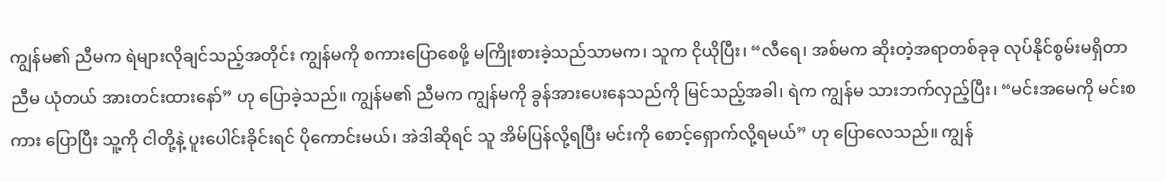ကျွန်မ၏ ညီမက ရဲများလိုချင်သည့်အတိုင်း ကျွန်မကို စကားပြောစေဖို့ မကြိုးစားခဲ့သည်သာမက၊ သူက ငိုယိုပြီး၊ “လီရေ၊ အစ်မက ဆိုးတဲ့အရာတစ်ခုခု လုပ်နိုင်စွမ်းမရှိတာ ညီမ ယုံတယ် အားတင်းထားနော်” ဟု ပြောခဲ့သည်။ ကျွန်မ၏ ညီမက ကျွန်မကို ခွန်အားပေးနေသည်ကို မြင်သည့်အခါ၊ ရဲက ကျွန်မ သားဘက်လှည့်ပြီး၊ “မင်းအမေကို မင်းစကား ပြောပြီး သူ့ကို ငါတို့နဲ့ ပူးပေါင်းခိုင်းရင် ပိုကောင်းမယ်၊ အဲဒါဆိုရင် သူ အိမ်ပြန်လို့ရပြီး မင်းကို စောင့်ရှောက်လို့ရမယ်” ဟု ပြောလေသည်။ ကျွန်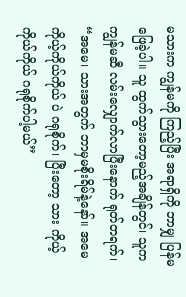မသားက ကျွန်မကို ကြည့်ပြီး အရာရှိကို ဘာမျှ ပြန်မဖြေခဲ့ပါ။ သူ ထွက်သွားတော့မည့်အချိန်တွင်၊ သူက ကျွန်မဆီ လမ်းလျှောက်လာပြီးနောက် ရုတ်တရက်၊ “အမေ၊ သားအတွက် ဘာမှမစိုးရိမ်နဲ့နော်။ အမေ ကိုယ့်ကိုယ်ကိုယ် ပဲ ဂရုစိုက်၊ ပြီးတော့ သား ကိုယ့်ကိုယ်ကိုယ် ဂရုစိုက်ပါ့မယ်”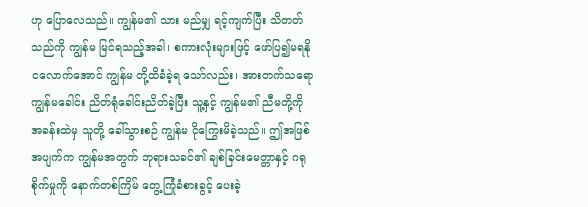ဟု ပြောလေသည်။ ကျွန်မ၏ သား မည်မျှ ရင့်ကျက်ပြီး သိတတ်သည်ကို ကျွန်မ မြင်ရသည့်အခါ၊ စကားလုံးများဖြင့် ဖော်ပြ၍မရနိုငလောက်အောင် ကျွန်မ တို့ထိခံခဲ့ရ သော်လည်း၊ အားတက်သရော ကျွန်မခေါင်း ညိတ်ရုံခေါင်းညိတ်ခဲ့ပြီး သူ့နှင့် ကျွန်မ၏ ညီမတို့ကို အခန်းထဲမှ သူတို့ ခေါ်သွားစဉ် ကျွန်မ ငိုကြွေးမိခဲ့သည်။ ဤအဖြစ်အပျက်က ကျွန်မအတွက် ဘုရားသခင်၏ ချစ်ခြင်းမေတ္တာနှင့် ဂရုစိုက်မှုကို နောက်တစ်ကြိမ် တွေ့ကြုံခံစားခွင့် ပေးခဲ့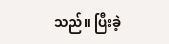သည်။ ပြီးခဲ့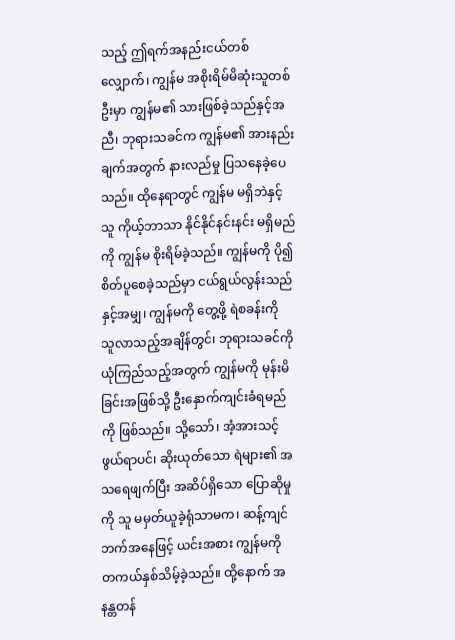သည့် ဤရက်အနည်းငယ်တစ်လျှောက်၊ ကျွန်မ အစိုးရိမ်မိဆုံးသူတစ်ဦးမှာ ကျွန်မ၏ သားဖြစ်ခဲ့သည်နှင့်အညီ၊ ဘုရားသခင်က ကျွန်မ၏ အားနည်းချက်အတွက် နားလည်မှု ပြသနေခဲ့ပေသည်။ ထိုနေရာတွင် ကျွန်မ မရှိဘဲနှင့် သူ ကိုယ့်ဘာသာ နိုင်နိုင်နင်းနင်း မရှိမည်ကို ကျွန်မ စိုးရိမ်ခဲ့သည်။ ကျွန်မကို ပို၍ စိတ်ပူစေခဲ့သည်မှာ ငယ်ရွယ်လွန်းသည်နှင့်အမျှ၊ ကျွန်မကို တွေ့ဖို့ ရဲစခန်းကို သူလာသည့်အချိန်တွင်၊ ဘုရားသခင်ကို ယုံကြည်သည့်အတွက် ကျွန်မကို မုန်းမိခြင်းအဖြစ်သို့ ဦးနှောက်ကျင်းခံရမည်ကို ဖြစ်သည်။ သို့သော်၊ အံ့အားသင့်ဖွယ်ရာပင်၊ ဆိုးယုတ်သော ရဲများ၏ အသရေဖျက်ပြီး အဆိပ်ရှိသော ပြောဆိုမှုကို သူ မမှတ်ယူခဲ့ရုံသာမက၊ ဆန့်ကျင်ဘက်အနေဖြင့် ယင်းအစား ကျွန်မကို တကယ်နှစ်သိမ့်ခဲ့သည်။ ထို့နောက် အနန္တတန်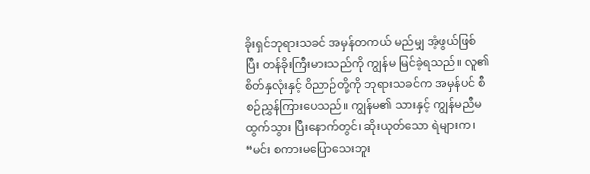ခိုးရှင်ဘုရားသခင် အမှန်တကယ် မည်မျှ အံ့ဖွယ်ဖြစ်ပြီး တန်ခိုးကြီးမားသည်ကို ကျွန်မ မြင်ခဲ့ရသည်။ လူ၏ စိတ်နှလုံးနှင့် ဝိညာဉ်တို့ကို ဘုရားသခင်က အမှန်ပင် စီစဉ်ညွှန်ကြားပေသည်။ ကျွန်မ၏ သားနှင့် ကျွန်မညီမ ထွက်သွား ပြီးနောက်တွင်၊ ဆိုးယုတ်သော ရဲများက၊ “မင်း စကားမပြောသေးဘူး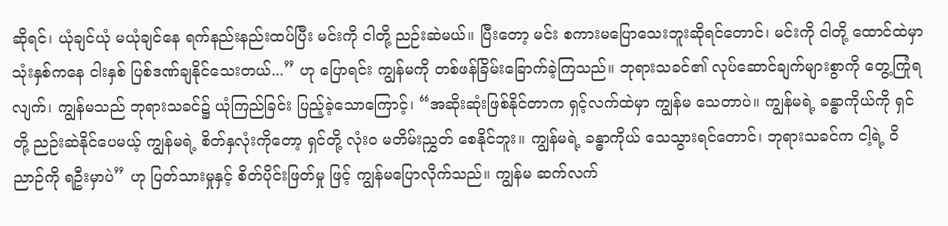ဆိုရင်၊ ယုံချင်ယုံ မယုံချင်နေ ရက်နည်းနည်းထပ်ပြီး မင်းကို ငါတို့ ညဉ်းဆဲမယ်။ ပြီးတော့ မင်း စကားမပြောသေးဘူးဆိုရင်တောင်၊ မင်းကို ငါတို့ ထောင်ထဲမှာ သုံးနှစ်ကနေ ငါးနှစ် ပြစ်ဒဏ်ချနိုင်သေးတယ်...” ဟု ပြောရင်း ကျွန်မကို တစ်ဖန်ခြိမ်းခြောက်ခဲ့ကြသည်။ ဘုရားသခင်၏ လုပ်ဆောင်ချက်များစွာကို တွေ့ကြုံရလျက်၊ ကျွန်မသည် ဘုရားသခင်၌ ယုံကြည်ခြင်း ပြည့်ခဲ့သောကြောင့်၊ “အဆိုးဆုံးဖြစ်နိုင်တာက ရှင့်လက်ထဲမှာ ကျွန်မ သေတာပဲ။ ကျွန်မရဲ့ ခန္ဓာကိုယ်ကို ရှင်တို့ ညဉ်းဆဲနိုင်ပေမယ့် ကျွန်မရဲ့ စိတ်နှလုံးကိုတော့ ရှင်တို့ လုံးဝ မတိမ်းညွှတ် စေနိုင်ဘူး။ ကျွန်မရဲ့ ခန္ဓာကိုယ် သေသွားရင်တောင်၊ ဘုရားသခင်က ငါ့ရဲ့ ဝိညာဉ်ကို ရဦးမှာပဲ” ဟု ပြတ်သားမှုနှင့် စိတ်ပိုင်းဖြတ်မှု ဖြင့် ကျွန်မပြောလိုက်သည်။ ကျွန်မ ဆက်လက်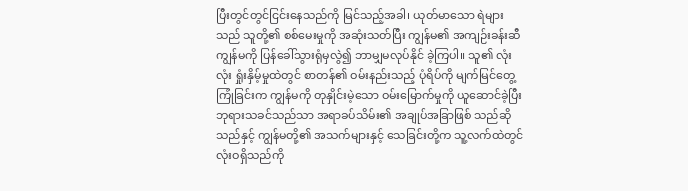ပြီးတွင်တွင်ငြင်းနေသည်ကို မြင်သည့်အခါ၊ ယုတ်မာသော ရဲများသည် သူတို့၏ စစ်မေးမှုကို အဆုံးသတ်ပြီး ကျွန်မ၏ အကျဉ်းခန်းဆီ ကျွန်မကို ပြန်ခေါ်သွားရုံမှလွဲ၍ ဘာမျှမလုပ်နိုင် ခဲ့ကြပါ။ သူ၏ လုံးလုံး ရှုံးနှိမ့်မှုထဲတွင် စာတန်၏ ဝမ်းနည်းသည့် ပုံရိပ်ကို မျက်မြင်တွေ့ကြုံခြင်းက ကျွန်မကို တုနှိုင်းမဲ့သော ဝမ်းမြောက်မှုကို ယူဆောင်ခဲ့ပြီး ဘုရားသခင်သည်သာ အရာခပ်သိမ်း၏ အချုပ်အခြာဖြစ် သည်ဆိုသည်နှင့် ကျွန်မတို့၏ အသက်များနှင့် သေခြင်းတို့က သူ့လက်ထဲတွင် လုံးဝရှိသည်ကို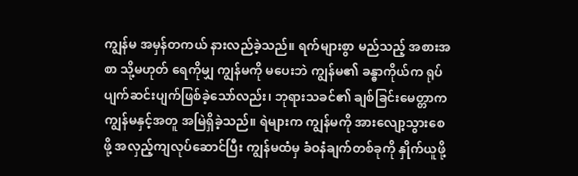ကျွန်မ အမှန်တကယ် နားလည်ခဲ့သည်။ ရက်များစွာ မည်သည့် အစားအစာ သို့မဟုတ် ရေကိုမျှ ကျွန်မကို မပေးဘဲ ကျွန်မ၏ ခန္ဓာကိုယ်က ရုပ်ပျက်ဆင်းပျက်ဖြစ်ခဲ့သော်လည်း၊ ဘုရားသခင်၏ ချစ်ခြင်းမေတ္တာက ကျွန်မနှင့်အတူ အမြဲရှိခဲ့သည်။ ရဲများက ကျွန်မကို အားလျော့သွားစေဖို့ အလှည့်ကျလုပ်ဆောင်ပြီး ကျွန်မထံမှ ခံဝနံချက်တစ်ခုကို နှိုက်ယူဖို့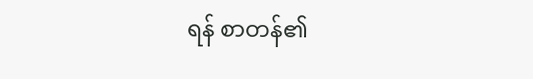ရန် စာတန်၏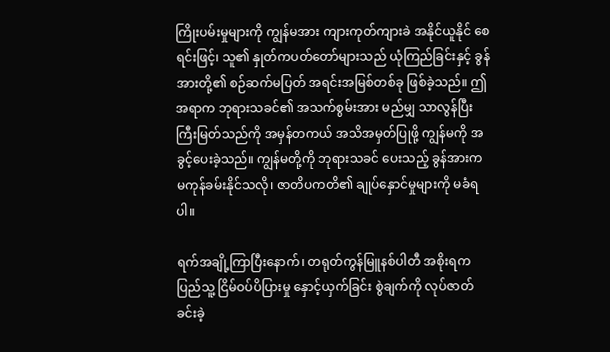ကြိုးပမ်းမှုများကို ကျွန်မအား ကျားကုတ်ကျားခဲ အနိုင်ယူနိုင် စေရင်းဖြင့်၊ သူ၏ နှုတ်ကပတ်တော်များသည် ယုံကြည်ခြင်းနှင့် ခွန်အားတို့၏ စဉ်ဆက်မပြတ် အရင်းအမြစ်တစ်ခု ဖြစ်ခဲ့သည်။ ဤအရာက ဘုရားသခင်၏ အသက်စွမ်းအား မည်မျှ သာလွန်ပြီး ကြီးမြတ်သည်ကို အမှန်တကယ် အသိအမှတ်ပြုဖို့ ကျွန်မကို အခွင့်ပေးခဲ့သည်။ ကျွန်မတို့ကို ဘုရားသခင် ပေးသည့် ခွန်အားက မကုန်ခမ်းနိုင်သလို၊ ဇာတိပကတိ၏ ချုပ်နှောင်မှုများကို မခံရပါ။

ရက်အချို့ကြာပြီးနောက်၊ တရုတ်ကွန်မြူနစ်ပါတီ အစိုးရက ပြည်သူ့ ငြိမ်ဝပ်ပိပြားမှု နှောင့်ယှက်ခြင်း စွဲချက်ကို လုပ်ဇာတ်ခင်းခဲ့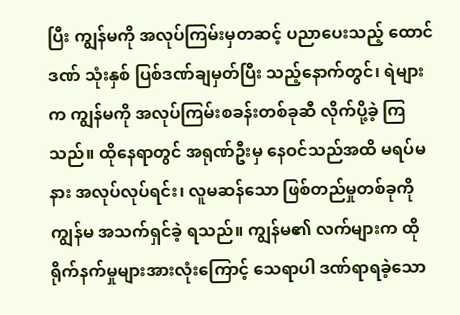ပြီး ကျွန်မကို အလုပ်ကြမ်းမှတဆင့် ပညာပေးသည့် ထောင်ဒဏ် သုံးနှစ် ပြစ်ဒဏ်ချမှတ်ပြီး သည့်နောက်တွင်၊ ရဲများက ကျွန်မကို အလုပ်ကြမ်းစခန်းတစ်ခုဆီ လိုက်ပို့ခဲ့ ကြသည်။ ထိုနေရာတွင် အရုဏ်ဦးမှ နေဝင်သည်အထိ မရပ်မနား အလုပ်လုပ်ရင်း၊ လူမဆန်သော ဖြစ်တည်မှုတစ်ခုကို ကျွန်မ အသက်ရှင်ခဲ့ ရသည်။ ကျွန်မ၏ လက်များက ထိုရိုက်နက်မှုများအားလုံးကြောင့် သေရာပါ ဒဏ်ရာရခဲ့သော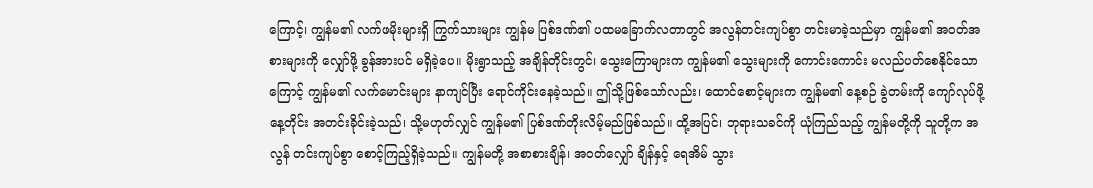ကြောင့်၊ ကျွန်မ၏ လက်ဖမိုးများရှိ ကြွက်သားများ ကျွန်မ ပြစ်ဒဏ်၏ ပထမခြောက်လတာတွင် အလွန်တင်းကျပ်စွာ တင်းမာခဲ့သည်မှာ ကျွန်မ၏ အဝတ်အစားများကို လျှော်ဖို့ ခွန်အားပင် မရှိခဲ့ပေ။ မိုးရွာသည့် အချိန်တိုင်းတွင်၊ သွေးကြောများက ကျွန်မ၏ သွေးများကို ကောင်းကောင်း မလည်ပတ်စေနိုင်သောကြောင့် ကျွန်မ၏ လက်မောင်းများ နာကျင်ပြီး ရောင်ကိုင်းနေခဲ့သည်။ ဤသို့ဖြစ်သော်လည်း၊ ထောင်စောင့်များက ကျွန်မ၏ နေ့စဉ် ခွဲတမ်းကို ကျော်လုပ်ဖို့ နေ့တိုင်း အတင်းခိုင်းခဲ့သည်၊ သို့မဟုတ်လျှင် ကျွန်မ၏ ပြစ်ဒဏ်တိုးလိမ့်မည်ဖြစ်သည်။ ထို့အပြင်၊ ဘုရားသခင်ကို ယုံကြည်သည့် ကျွန်မတို့ကို သူတို့က အလွန် တင်းကျပ်စွာ စောင့်ကြည့်ရှိခဲ့သည်။ ကျွန်မတို့ အစာစားချိန်၊ အဝတ်လျှော် ချိန်နှင့် ရေအိမ် သွား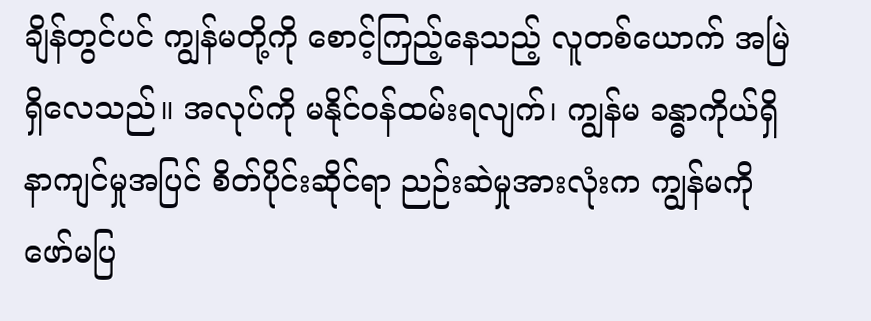ချိန်တွင်ပင် ကျွန်မတို့ကို စောင့်ကြည့်နေသည့် လူတစ်ယောက် အမြဲရှိလေသည်။ အလုပ်ကို မနိုင်ဝန်ထမ်းရလျက်၊ ကျွန်မ ခန္ဓာကိုယ်ရှိ နာကျင်မှုအပြင် စိတ်ပိုင်းဆိုင်ရာ ညဉ်းဆဲမှုအားလုံးက ကျွန်မကို ဖော်မပြ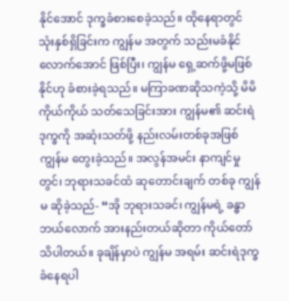နိုင်အောင် ဒုက္ခခံစားစေခဲ့သည်။ ထိုနေရာတွင် သုံးနှစ်ရှိခြင်းက ကျွန်မ အတွက် သည်းမခံနိုင်လောက်အောင် ဖြစ်ပြီး၊ ကျွန်မ ရှေ့ဆက်ဖို့မဖြစ်နိုင်ဟု ခံစားခဲ့ရသည်။ မကြာခဏဆိုသကဲ့သို့ မိမိကိုယ်ကိုယ် သတ်သေခြင်းအား ကျွန်မ၏ ဆင်းရဲဒုက္ခကို အဆုံးသတ်ဖို့ နည်းလမ်းတစ်ခုအဖြစ် ကျွန်မ တွေးခဲ့သည်။ အလွန်အမင်း နာကျင်မှုတွင်၊ ဘုရားသခင်ထံ ဆုတောင်းချက် တစ်ခု ကျွန်မ ဆိုခဲ့သည်- “အို ဘုရားသခင်၊ ကျွန်မရဲ့ ခန္ဓာ ဘယ်လောက် အားနည်းတယ်ဆိုတာ ကိုယ်တော် သိပါတယ်။ ခုချိန်မှာပဲ ကျွန်မ အရမ်း ဆင်းရဲဒုက္ခခံနေရပါ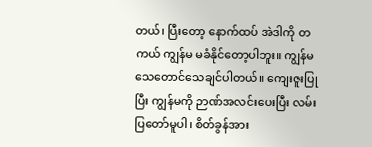တယ်၊ ပြီးတော့ နောက်ထပ် အဲဒါကို တကယ် ကျွန်မ မခံနိုင်တော့ပါဘူး။ ကျွန်မ သေတောင်သေချင်ပါတယ်။ ကျေးဇူးပြုပြီး ကျွန်မကို ဉာဏ်အလင်းပေးပြီး လမ်းပြတော်မူပါ၊ စိတ်ခွန်အား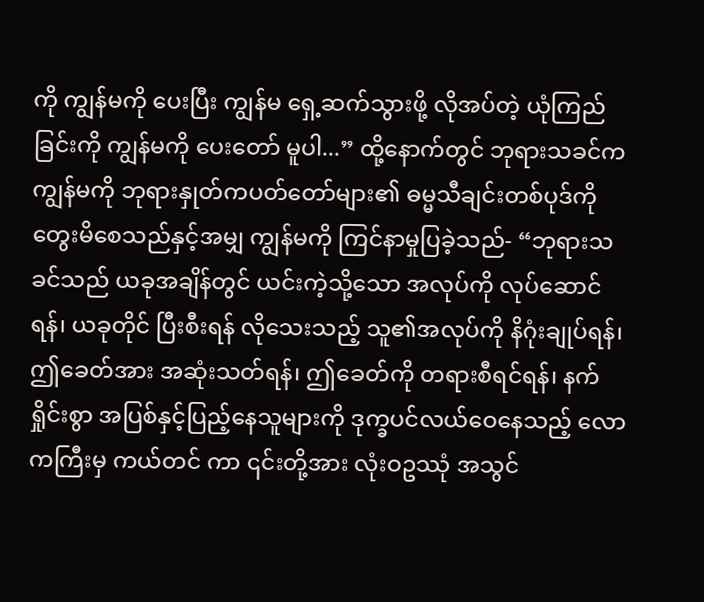ကို ကျွန်မကို ပေးပြီး ကျွန်မ ရှေ့ဆက်သွားဖို့ လိုအပ်တဲ့ ယုံကြည်ခြင်းကို ကျွန်မကို ပေးတော် မူပါ...” ထို့နောက်တွင် ဘုရားသခင်က ကျွန်မကို ဘုရားနှုတ်ကပတ်တော်များ၏ ဓမ္မသီချင်းတစ်ပုဒ်ကို တွေးမိစေသည်နှင့်အမျှ ကျွန်မကို ကြင်နာမှုပြခဲ့သည်- “ဘုရားသခင်သည် ယခုအချိန်တွင် ယင်းကဲ့သို့သော အလုပ်ကို လုပ်ဆောင်ရန်၊ ယခုတိုင် ပြီးစီးရန် လိုသေးသည့် သူ၏အလုပ်ကို နိဂုံးချုပ်ရန်၊ ဤခေတ်အား အဆုံးသတ်ရန်၊ ဤခေတ်ကို တရားစီရင်ရန်၊ နက်ရှိုင်းစွာ အပြစ်နှင့်ပြည့်နေသူများကို ဒုက္ခပင်လယ်ဝေနေသည့် လောကကြီးမှ ကယ်တင် ကာ ၎င်းတို့အား လုံးဝဥဿုံ အသွင်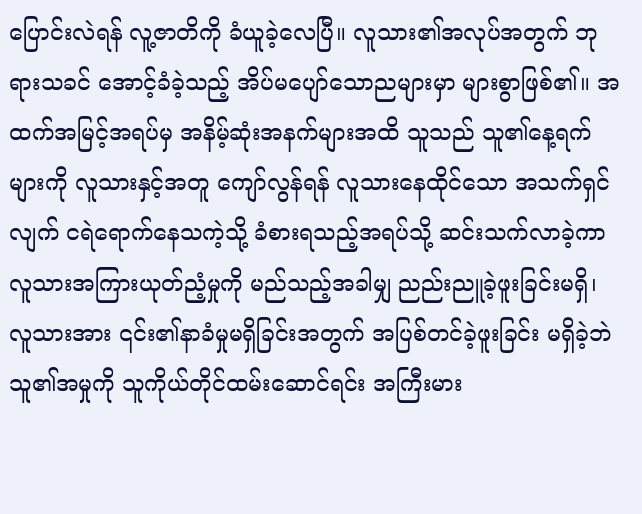ပြောင်းလဲရန် လူ့ဇာတိကို ခံယူခဲ့လေပြီ။ လူသား၏အလုပ်အတွက် ဘုရားသခင် အောင့်ခံခဲ့သည့် အိပ်မပျော်သောညများမှာ များစွာဖြစ်၏။ အထက်အမြင့်အရပ်မှ အနိမ့်ဆုံးအနက်များအထိ သူသည် သူ၏နေ့ရက်များကို လူသားနှင့်အတူ ကျော်လွန်ရန် လူသားနေထိုင်သော အသက်ရှင်လျက် ငရဲရောက်နေသကဲ့သို့ ခံစားရသည့်အရပ်သို့ ဆင်းသက်လာခဲ့ကာ လူသားအကြားယုတ်ညံ့မှုကို မည်သည့်အခါမျှ ညည်းညူခဲ့ဖူးခြင်းမရှိ၊ လူသားအား ၎င်း၏နာခံမှုမရှိခြင်းအတွက် အပြစ်တင်ခဲ့ဖူးခြင်း မရှိခဲ့ဘဲ သူ၏အမှုကို သူကိုယ်တိုင်ထမ်းဆောင်ရင်း အကြီးမား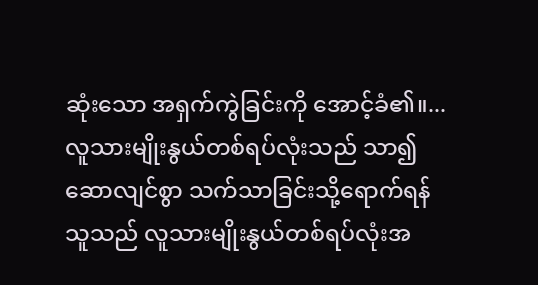ဆုံးသော အရှက်ကွဲခြင်းကို အောင့်ခံ၏။...လူသားမျိုးနွယ်တစ်ရပ်လုံးသည် သာ၍ဆောလျင်စွာ သက်သာခြင်းသို့ရောက်ရန် သူသည် လူသားမျိုးနွယ်တစ်ရပ်လုံးအ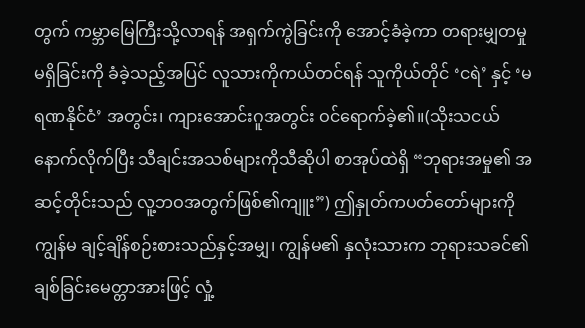တွက် ကမ္ဘာမြေကြီးသို့လာရန် အရှက်ကွဲခြင်းကို အောင့်ခံခဲ့ကာ တရားမျှတမှုမရှိခြင်းကို ခံခဲ့သည့်အပြင် လူသားကိုကယ်တင်ရန် သူကိုယ်တိုင် ‘ငရဲ’ နှင့် ‘မရဏနိုင်ငံ’ အတွင်း၊ ကျားအောင်းဂူအတွင်း ဝင်ရောက်ခဲ့၏။(သိုးသငယ်နောက်လိုက်ပြီး သီချင်းအသစ်များကိုသီဆိုပါ စာအုပ်ထဲရှိ “ဘုရားအမှု၏ အဆင့်တိုင်းသည် လူ့ဘဝအတွက်ဖြစ်၏ကျူး”) ဤနှုတ်ကပတ်တော်များကို ကျွန်မ ချင့်ချိန်စဉ်းစားသည်နှင့်အမျှ၊ ကျွန်မ၏ နှလုံးသားက ဘုရားသခင်၏ ချစ်ခြင်းမေတ္တာအားဖြင့် လှုံ့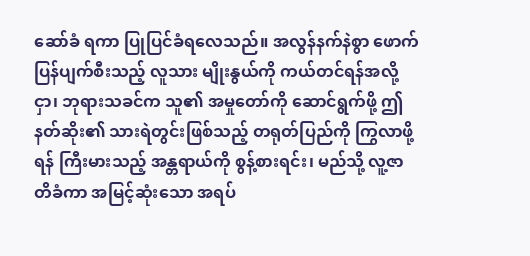ဆော်ခံ ရကာ ပြုပြင်ခံရလေသည်။ အလွန်နက်နဲစွာ ဖောက်ပြန်ပျက်စီးသည့် လူသား မျိုးနွယ်ကို ကယ်တင်ရန်အလို့ငှာ၊ ဘုရားသခင်က သူ၏ အမှုတော်ကို ဆောင်ရွက်ဖို့ ဤနတ်ဆိုး၏ သားရဲတွင်းဖြစ်သည့် တရုတ်ပြည်ကို ကြွလာဖို့ရန် ကြီးမားသည့် အန္တရာယ်ကို စွန့်စားရင်း၊ မည်သို့ လူ့ဇာတိခံကာ အမြင့်ဆုံးသော အရပ်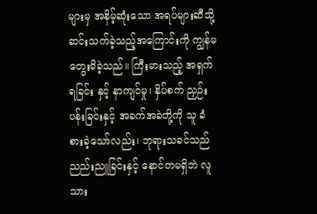များမှ အနိမ့်ဆုံးသော အရပ်များဆီသို့ ဆင်းသက်ခဲ့သည့်အကြောင်းကို ကျွန်မ တွေးမိခဲ့သည်။ ကြီးမားသည့် အရှက်ရခြင်း နှင့် နာကျင်မှု၊ နှိပ်စက် ညှဉ်းပန်းခြင်းနှင့် အခက်အခဲတို့ကို သူ ခံစားခဲ့သော်လည်း၊ ဘုရားသခင်သည် ညည်းညူခြင်းနှင့် နောင်တမရှိဘဲ လူသား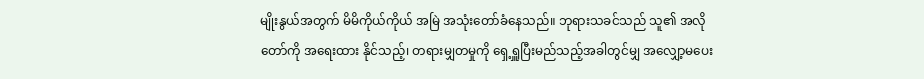မျိုးနွယ်အတွက် မိမိကိုယ်ကိုယ် အမြဲ အသုံးတော်ခံနေသည်။ ဘုရားသခင်သည် သူ၏ အလိုတော်ကို အရေးထား နိုင်သည့်၊ တရားမျှတမှုကို ရှေ့ရှူပြီးမည်သည့်အခါတွင်မျှ အလျှော့မပေး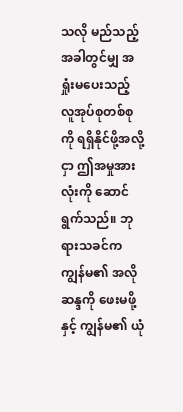သလို မည်သည့်အခါတွင်မျှ အရှုံးမပေးသည့် လူအုပ်စုတစ်စုကို ရရှိနိုင်ဖို့အလို့ငှာ ဤအမှုအားလုံးကို ဆောင်ရွက်သည်။ ဘုရားသခင်က ကျွန်မ၏ အလိုဆန္ဒကို ဖေးမဖို့နှင့် ကျွန်မ၏ ယုံ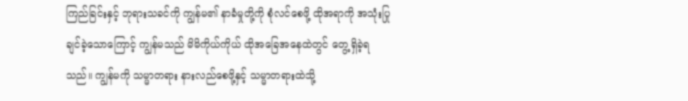ကြည်ခြင်းနှင့် ဘုရားသခင်ကို ကျွန်မ၏ နာခံမှုတို့ကို စုံလင်စေဖို့ ထိုအရာကို အသုံးပြုချင်ခဲ့သောကြောင့် ကျွန်မသည် မိမိကိုယ်ကိုယ် ထိုအခြေအနေထဲတွင် တွေ့ရှိခဲ့ရသည်။ ကျွန်မကို သမ္မာတရား နားလည်စေဖို့နှင့် သမ္မာတရားထဲသို့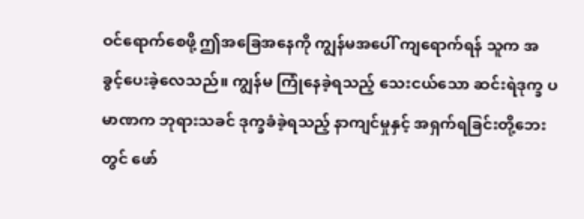ဝင်ရောက်စေဖို့ ဤအခြေအနေကို ကျွန်မအပေါ် ကျရောက်ရန် သူက အခွင့်ပေးခဲ့လေသည်။ ကျွန်မ ကြုံနေခဲ့ရသည့် သေးငယ်သော ဆင်းရဲဒုက္ခ ပမာဏက ဘုရားသခင် ဒုက္ခခံခဲ့ရသည့် နာကျင်မှုနှင့် အရှက်ရခြင်းတို့ဘေးတွင် ဖော်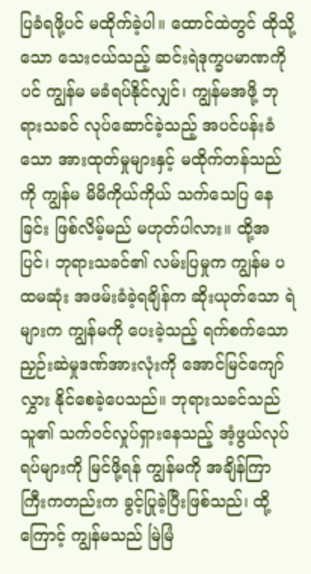ပြခံရဖို့ပင် မထိုက်ခဲ့ပါ။ ထောင်ထဲတွင် ထိုသို့သော သေးငယ်သည့် ဆင်းရဲဒုက္ခပမာဏကိုပင် ကျွန်မ မခံရပ်နိုင်လျှင်၊ ကျွန်မအဖို့ ဘုရားသခင် လုပ်ဆောင်ခဲ့သည့် အပင်ပန်းခံသော အားထုတ်မှုများနှင့် မထိုက်တန်သည်ကို ကျွန်မ မိမိကိုယ်ကိုယ် သက်သေပြ နေခြင်း ဖြစ်လိမ့်မည် မဟုတ်ပါလား။ ထို့အပြင်၊ ဘုရားသခင်၏ လမ်းပြမှုက ကျွန်မ ပထမဆုံး အဖမ်းခံခဲ့ရချိန်က ဆိုးယုတ်သော ရဲများက ကျွန်မကို ပေးခဲ့သည့် ရက်စက်သော ညှဉ်းဆဲမှုဒဏ်အားလုံးကို အောင်မြင်ကျော်လွှား နိုင်စေခဲ့ပေသည်။ ဘုရားသခင်သည် သူ၏ သက်ဝင်လှုပ်ရှားနေသည့် အံ့ဖွယ်လုပ်ရပ်များကို မြင်ဖို့ရန် ကျွန်မကို အချိန်ကြာကြီးကတည်းက ခွင့်ပြုခဲ့ပြီးဖြစ်သည်၊ ထို့ကြောင့် ကျွန်မသည် မြဲမြံ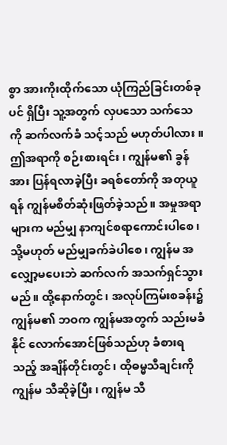စွာ အားကိုးထိုက်သော ယုံကြည်ခြင်းတစ်ခုပင် ရှိပြီး သူ့အတွက် လှပသော သက်သေကို ဆက်လက်ခံ သင့်သည် မဟုတ်ပါလား။ ဤအရာကို စဉ်းစားရင်း၊ ကျွန်မ၏ ခွန်အား ပြန်ရလာခဲ့ပြီး ခရစ်တော်ကို အတုယူရန် ကျွန်မစိတ်ဆုံးဖြတ်ခဲ့သည်။ အမှုအရာ များက မည်မျှ နာကျင်စရာကောင်းပါစေ၊ သို့မဟုတ် မည်မျှခက်ခဲပါစေ၊ ကျွန်မ အလျှော့မပေးဘဲ ဆက်လက် အသက်ရှင်သွားမည်။ ထို့နောက်တွင်၊ အလုပ်ကြမ်းစခန်း၌ ကျွန်မ၏ ဘဝက ကျွန်မအတွက် သည်းမခံနိုင် လောက်အောင်ဖြစ်သည်ဟု ခံစားရသည့် အချိန်တိုင်းတွင်၊ ထိုဓမ္မသီချင်းကို ကျွန်မ သီဆိုခဲ့ပြီး၊ ကျွန်မ သီ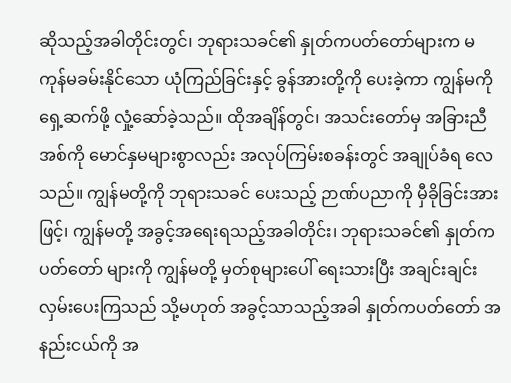ဆိုသည့်အခါတိုင်းတွင်၊ ဘုရားသခင်၏ နှုတ်ကပတ်တော်များက မကုန်မခမ်းနိုင်သော ယုံကြည်ခြင်းနှင့် ခွန်အားတို့ကို ပေးခဲ့ကာ ကျွန်မကို ရှေ့ဆက်ဖို့ လှုံ့ဆော်ခဲ့သည်။ ထိုအချိန်တွင်၊ အသင်းတော်မှ အခြားညီအစ်ကို မောင်နှမများစွာလည်း အလုပ်ကြမ်းစခန်းတွင် အချုပ်ခံရ လေသည်။ ကျွန်မတို့ကို ဘုရားသခင် ပေးသည့် ဉာဏ်ပညာကို မှီခိုခြင်းအားဖြင့်၊ ကျွန်မတို့ အခွင့်အရေးရသည့်အခါတိုင်း၊ ဘုရားသခင်၏ နှုတ်ကပတ်တော် များကို ကျွန်မတို့ မှတ်စုများပေါ် ရေးသားပြီး အချင်းချင်း လှမ်းပေးကြသည် သို့မဟုတ် အခွင့်သာသည့်အခါ နှုတ်ကပတ်တော် အနည်းငယ်ကို အ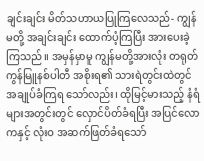ချင်းချင်း မိတ်သဟာယပြုကြလေသည်- ကျွန်မတို့ အချင်းချင်း ထောက်ပံ့ကြပြီး အားပေးခဲ့ကြသည်။ အမှန်မှာမူ ကျွန်မတို့အားလုံး တရုတ်ကွန်မြူနစ်ပါတီ အစိုးရ၏ သားရဲတွင်းထဲတွင် အချုပ်ခံကြရ သော်လည်း၊ ထိုမြင့်မားသည့် နံရံများအတွင်းတွင် လှောင်ပိတ်ခံရပြီး အပြင်လောကနှင့် လုံးဝ အဆက်ဖြတ်ခံရသော်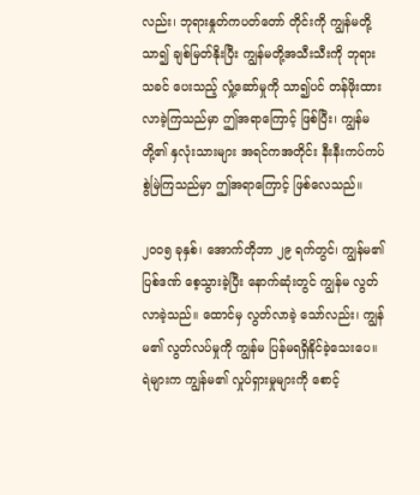လည်း၊ ဘုရားနှုတ်ကပတ်တော် တိုင်းကို ကျွန်မတို့ သာ၍ ချစ်မြတ်နိုးပြီး ကျွန်မတို့အသီးသီးကို ဘုရားသခင် ပေးသည့် လှုံ့ဆော်မှုကို သာ၍ပင် တန်ဖိုးထားလာခဲ့ကြသည်မှာ ဤအရာကြောင့် ဖြစ်ပြီး၊ ကျွန်မတို့၏ နှလုံးသားများ အရင်ကအတိုင်း နီးနီးကပ်ကပ် စွဲမြဲကြသည်မှာ ဤအရာကြောင့် ဖြစ်လေသည်။

၂၀၀၅ ခုနှစ်၊ အောက်တိုဘာ ၂၉ ရက်တွင်၊ ကျွန်မ၏ ပြစ်ဒဏ် စေ့သွားခဲ့ပြီး နောက်ဆုံးတွင် ကျွန်မ လွတ်လာခဲ့သည်။ ထောင်မှ လွတ်လာခဲ့ သော်လည်း၊ ကျွန်မ၏ လွတ်လပ်မှုကို ကျွန်မ ပြန်မရရှိနိုင်ခဲ့သေးပေ။ ရဲများက ကျွန်မ၏ လှုပ်ရှားမှုများကို စောင့်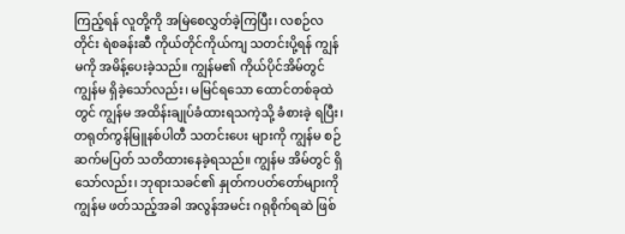ကြည့်ရန် လူတို့ကို အမြဲစေလွှတ်ခဲ့ကြပြီး၊ လစဉ်လတိုင်း ရဲစခန်းဆီ ကိုယ်တိုင်ကိုယ်ကျ သတင်းပို့ရန် ကျွန်မကို အမိန့်ပေးခဲ့သည်။ ကျွန်မ၏ ကိုယ်ပိုင်အိမ်တွင် ကျွန်မ ရှိခဲ့သော်လည်း၊ မမြင်ရသော ထောင်တစ်ခုထဲတွင် ကျွန်မ အထိန်းချုပ်ခံထားရသကဲ့သို့ ခံစားခဲ့ ရပြီး၊ တရုတ်ကွန်မြူနစ်ပါတီ သတင်းပေး များကို ကျွန်မ စဉ်ဆက်မပြတ် သတိထားနေခဲ့ရသည်။ ကျွန်မ အိမ်တွင် ရှိသော်လည်း၊ ဘုရားသခင်၏ နှုတ်ကပတ်တော်များကို ကျွန်မ ဖတ်သည့်အခါ အလွန်အမင်း ဂရုစိုက်ရဆဲ ဖြစ်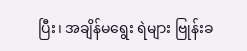ပြီး၊ အချိန်မရွေး ရဲများ ဗြုန်းခ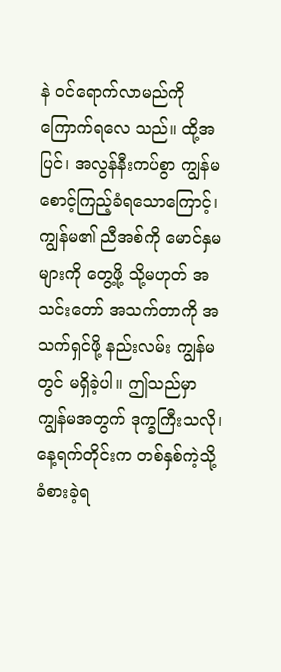နဲ ဝင်ရောက်လာမည်ကို ကြောက်ရလေ သည်။ ထို့အပြင်၊ အလွန်နီးကပ်စွာ ကျွန်မ စောင့်ကြည့်ခံရသောကြောင့်၊ ကျွန်မ၏ ညီအစ်ကို မောင်နှမများကို တွေ့ဖို့ သို့မဟုတ် အသင်းတော် အသက်တာကို အသက်ရှင်ဖို့ နည်းလမ်း ကျွန်မတွင် မရှိခဲ့ပါ။ ဤသည်မှာ ကျွန်မအတွက် ဒုက္ခကြီးသလို၊ နေ့ရက်တိုင်းက တစ်နှစ်ကဲ့သို့ ခံစားခဲ့ရ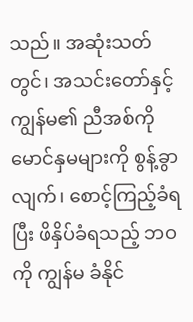သည်။ အဆုံးသတ်တွင်၊ အသင်းတော်နှင့် ကျွန်မ၏ ညီအစ်ကို မောင်နှမများကို စွန့်ခွာလျက်၊ စောင့်ကြည့်ခံရပြီး ဖိနှိပ်ခံရသည့် ဘဝကို ကျွန်မ ခံနိုင်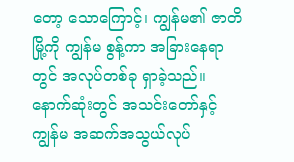တော့ သောကြောင့်၊ ကျွန်မ၏ ဇာတိမြို့ကို ကျွန်မ စွန့်ကာ အခြားနေရာတွင် အလုပ်တစ်ခု ရှာခဲ့သည်။ နောက်ဆုံးတွင် အသင်းတော်နှင့် ကျွန်မ အဆက်အသွယ်လုပ်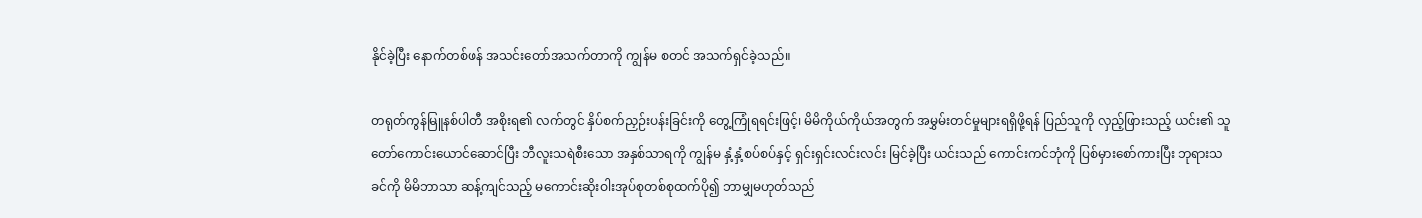နိုင်ခဲ့ပြီး နောက်တစ်ဖန် အသင်းတော်အသက်တာကို ကျွန်မ စတင် အသက်ရှင်ခဲ့သည်။

တရုတ်ကွန်မြူနစ်ပါတီ အစိုးရ၏ လက်တွင် နှိပ်စက်ညှဉ်းပန်းခြင်းကို တွေ့ကြုံရရင်းဖြင့်၊ မိမိကိုယ်ကိုယ်အတွက် အမွှမ်းတင်မှုများရရှိဖို့ရန် ပြည်သူကို လှည့်ဖြားသည့် ယင်း၏ သူတော်ကောင်းယောင်ဆောင်ပြီး ဘီလူးသရဲစီးသော အနှစ်သာရကို ကျွန်မ နှံ့နှံ့စပ်စပ်နှင့် ရှင်းရှင်းလင်းလင်း မြင်ခဲ့ပြီး ယင်းသည် ကောင်းကင်ဘုံကို ပြစ်မှားစော်ကားပြီး ဘုရားသခင်ကို မိမိဘာသာ ဆန့်ကျင်သည့် မကောင်းဆိုးဝါးအုပ်စုတစ်စုထက်ပို၍ ဘာမျှမဟုတ်သည်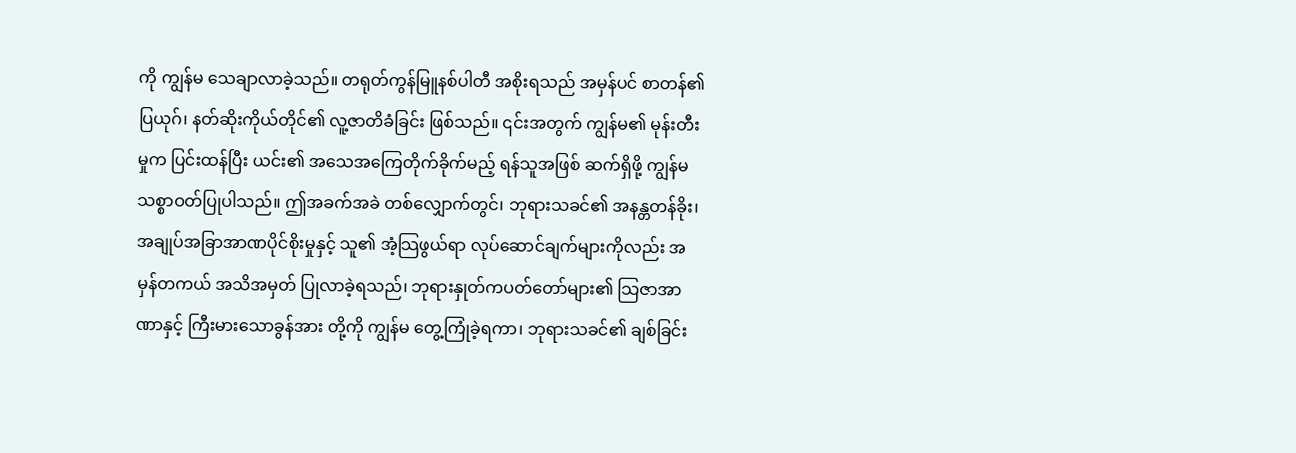ကို ကျွန်မ သေချာလာခဲ့သည်။ တရုတ်ကွန်မြူနစ်ပါတီ အစိုးရသည် အမှန်ပင် စာတန်၏ ပြယုဂ်၊ နတ်ဆိုးကိုယ်တိုင်၏ လူ့ဇာတိခံခြင်း ဖြစ်သည်။ ၎င်းအတွက် ကျွန်မ၏ မုန်းတီးမှုက ပြင်းထန်ပြီး ယင်း၏ အသေအကြေတိုက်ခိုက်မည့် ရန်သူအဖြစ် ဆက်ရှိဖို့ ကျွန်မ သစ္စာဝတ်ပြုပါသည်။ ဤအခက်အခဲ တစ်လျှောက်တွင်၊ ဘုရားသခင်၏ အနန္တတန်ခိုး၊ အချုပ်အခြာအာဏပိုင်စိုးမှုနှင့် သူ၏ အံ့သြဖွယ်ရာ လုပ်ဆောင်ချက်များကိုလည်း အမှန်တကယ် အသိအမှတ် ပြုလာခဲ့ရသည်၊ ဘုရားနှုတ်ကပတ်တော်များ၏ သြဇာအာဏာနှင့် ကြီးမားသောခွန်အား တို့ကို ကျွန်မ တွေ့ကြုံခဲ့ရကာ၊ ဘုရားသခင်၏ ချစ်ခြင်း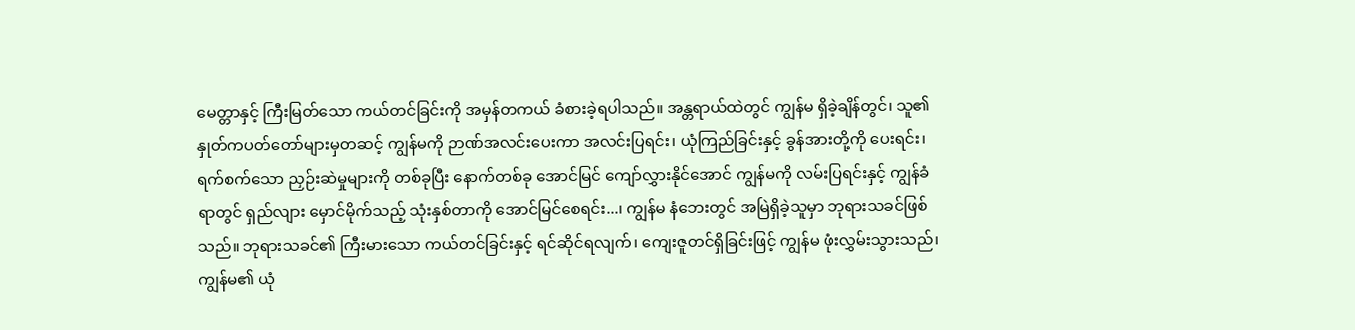မေတ္တာနှင့် ကြီးမြတ်သော ကယ်တင်ခြင်းကို အမှန်တကယ် ခံစားခဲ့ရပါသည်။ အန္တရာယ်ထဲတွင် ကျွန်မ ရှိခဲ့ချိန်တွင်၊ သူ၏ နှုတ်ကပတ်တော်များမှတဆင့် ကျွန်မကို ဉာဏ်အလင်းပေးကာ အလင်းပြရင်း၊ ယုံကြည်ခြင်းနှင့် ခွန်အားတို့ကို ပေးရင်း၊ ရက်စက်သော ညှဉ်းဆဲမှုများကို တစ်ခုပြီး နောက်တစ်ခု အောင်မြင် ကျော်လွှားနိုင်အောင် ကျွန်မကို လမ်းပြရင်းနှင့် ကျွန်ခံရာတွင် ရှည်လျား မှောင်မိုက်သည့် သုံးနှစ်တာကို အောင်မြင်စေရင်း...၊ ကျွန်မ နံဘေးတွင် အမြဲရှိခဲ့သူမှာ ဘုရားသခင်ဖြစ်သည်။ ဘုရားသခင်၏ ကြီးမားသော ကယ်တင်ခြင်းနှင့် ရင်ဆိုင်ရလျက်၊ ကျေးဇူတင်ရှိခြင်းဖြင့် ကျွန်မ ဖုံးလွှမ်းသွားသည်၊ ကျွန်မ၏ ယုံ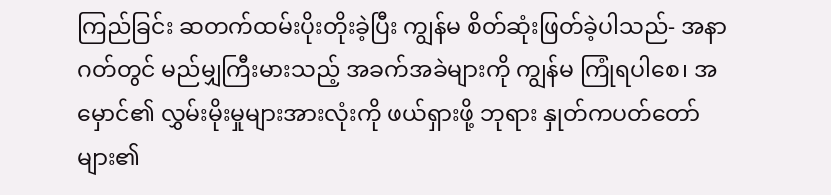ကြည်ခြင်း ဆတက်ထမ်းပိုးတိုးခဲ့ပြီး ကျွန်မ စိတ်ဆုံးဖြတ်ခဲ့ပါသည်- အနာဂတ်တွင် မည်မျှကြီးမားသည့် အခက်အခဲများကို ကျွန်မ ကြုံရပါစေ၊ အမှောင်၏ လွှမ်းမိုးမှုများအားလုံးကို ဖယ်ရှားဖို့ ဘုရား နှုတ်ကပတ်တော်များ၏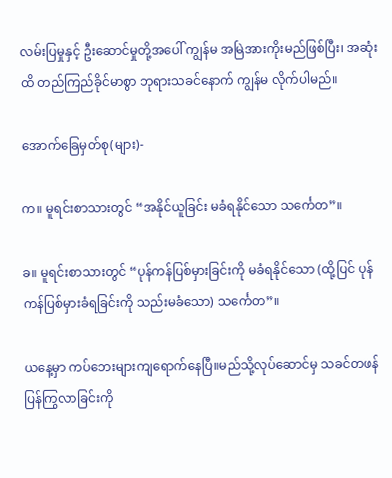လမ်းပြမှုနှင့် ဦးဆောင်မှုတို့အပေါ် ကျွန်မ အမြဲအားကိုးမည်ဖြစ်ပြီး၊ အဆုံးထိ တည်ကြည်ခိုင်မာစွာ ဘုရားသခင်နောက် ကျွန်မ လိုက်ပါမည်။

အောက်ခြေမှတ်စု(များ)-

က။ မူရင်းစာသားတွင် “အနိုင်ယူခြင်း မခံရနိုင်သော သင်္ကေတ”။

ခ။ မူရင်းစာသားတွင် “ပုန်ကန်ပြစ်မှားခြင်းကို မခံရနိုင်သော (ထို့ပြင် ပုန်ကန်ပြစ်မှားခံရခြင်းကို သည်းမခံသော) သင်္ကေတ”။

ယနေ့မှာ ကပ်ဘေးများကျရောက်နေပြီ။မည်သို့လုပ်ဆောင်မှ သခင်တဖန်ပြန်ကြွလာခြင်းကို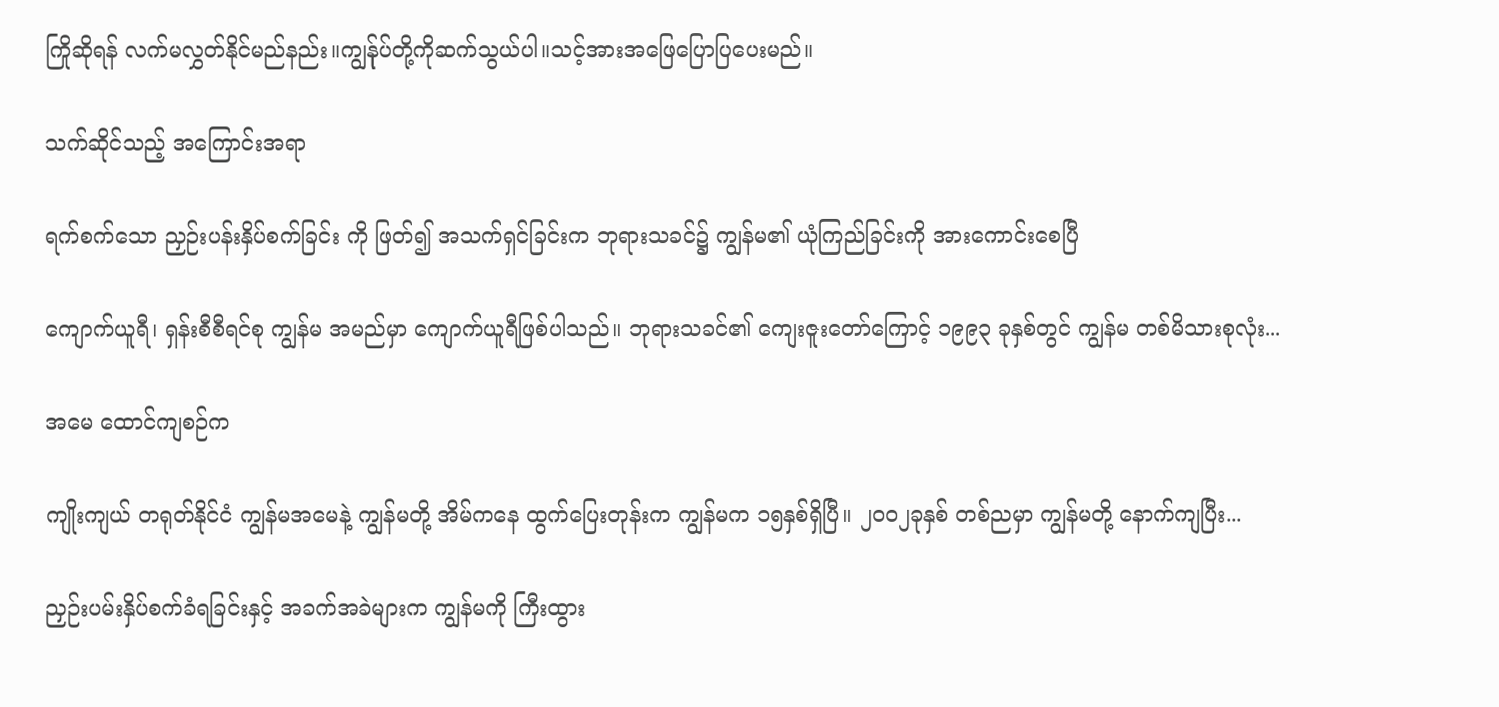ကြိုဆိုရန် လက်မလွှတ်နိုင်မည်နည်း။ကျွန်ုပ်တို့ကိုဆက်သွယ်ပါ။သင့်အားအဖြေပြောပြပေးမည်။

သက်ဆိုင်သည့် အကြောင်းအရာ

ရက်စက်သော ညှဉ်းပန်းနှိပ်စက်ခြင်း ကို ဖြတ်၍ အသက်ရှင်ခြင်းက ဘုရားသခင်၌ ကျွန်မ၏ ယုံကြည်ခြင်းကို အားကောင်းစေပြီ

ကျောက်ယူရီ၊ ရှန်းစီစီရင်စု ကျွန်မ အမည်မှာ ကျောက်ယူရီဖြစ်ပါသည်။ ဘုရားသခင်၏ ကျေးဇူးတော်ကြောင့် ၁၉၉၃ ခုနှစ်တွင် ကျွန်မ တစ်မိသားစုလုံး...

အမေ ထောင်ကျစဉ်က

ကျိုးကျယ် တရုတ်နိုင်ငံ ကျွန်မအမေနဲ့ ကျွန်မတို့ အိမ်ကနေ ထွက်ပြေးတုန်းက ကျွန်မက ၁၅နှစ်ရှိပြီ။ ၂၀ဝ၂ခုနှစ် တစ်ညမှာ ကျွန်မတို့ နောက်ကျပြီး...

ညှဉ်းပမ်းနှိပ်စက်ခံရခြင်းနှင့် အခက်အခဲများက ကျွန်မကို ကြီးထွား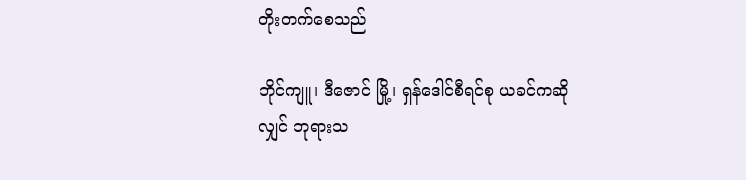တိုးတက်စေသည်

ဘိုင်ကျူ၊ ဒီဇောင် မြို့၊ ရှန်ဒေါင်စီရင်စု ယခင်ကဆိုလျှင် ဘုရားသ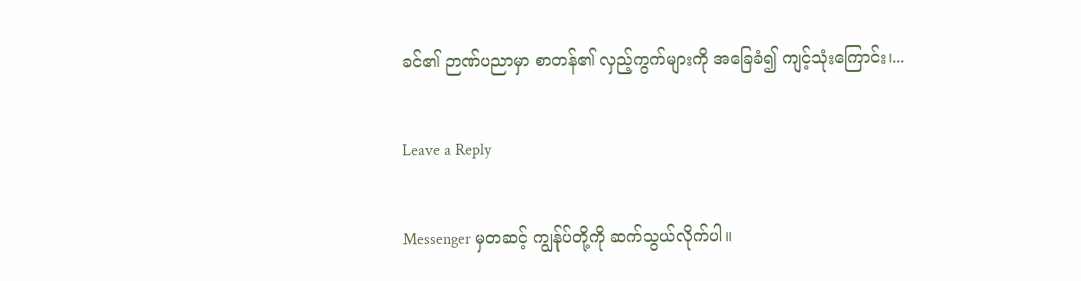ခင်၏ ဉာဏ်ပညာမှာ စာတန်၏ လှည့်ကွက်များကို အခြေခံ၍ ကျင့်သုံးကြောင်း၊...

Leave a Reply

Messenger မှတဆင့် ကျွန်ုပ်တို့ကို ဆက်သွယ်လိုက်ပါ။